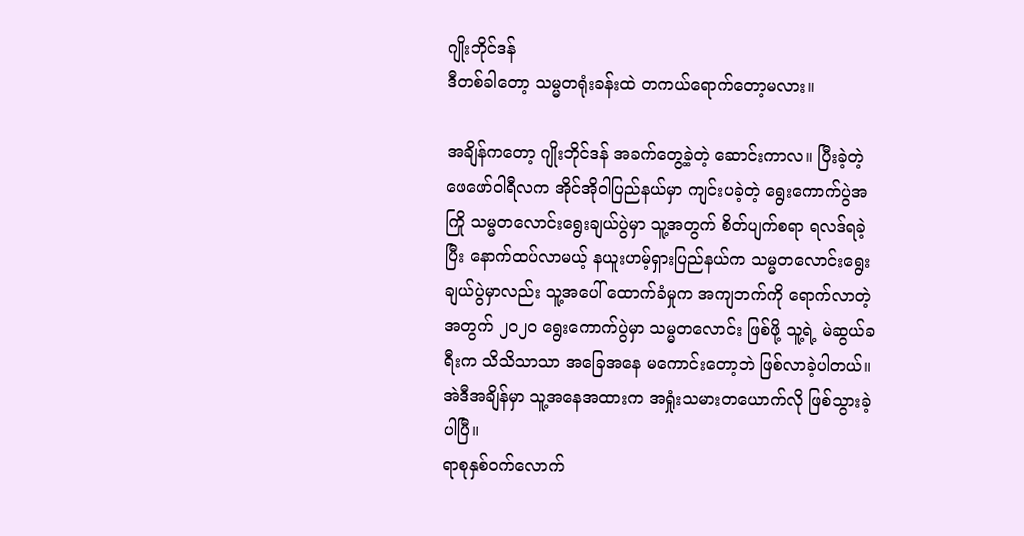ဂျိုးဘိုင်ဒန်
ဒီတစ်ခါတော့ သမ္မတရုံးခန်းထဲ တကယ်ရောက်တော့မလား။

အချိန်ကတော့ ဂျိုးဘိုင်ဒန် အခက်တွေ့ခဲ့တဲ့ ဆောင်းကာလ။ ပြီးခဲ့တဲ့ ဖေဖော်ဝါရီလက အိုင်အိုဝါပြည်နယ်မှာ ကျင်းပခဲ့တဲ့ ရွေးကောက်ပွဲအကြို သမ္မတလောင်းရွေးချယ်ပွဲမှာ သူ့အတွက် စိတ်ပျက်စရာ ရလဒ်ရခဲ့ပြီး နောက်ထပ်လာမယ့် နယူးဟမ့်ရှားပြည်နယ်က သမ္မတလောင်းရွေးချယ်ပွဲမှာလည်း သူ့အပေါ် ထောက်ခံမှုက အကျဘက်ကို ရောက်လာတဲ့အတွက် ၂၀၂၀ ရွေးကောက်ပွဲမှာ သမ္မတလောင်း ဖြစ်ဖို့ သူ့ရဲ့ မဲဆွယ်ခရီးက သိသိသာသာ အခြေအနေ မကောင်းတော့ဘဲ ဖြစ်လာခဲ့ပါတယ်။
အဲဒီအချိန်မှာ သူ့အနေအထားက အရှုံးသမားတယောက်လို ဖြစ်သွားခဲ့ပါပြီ။
ရာစုနှစ်ဝက်လောက်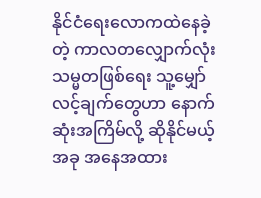နိုင်ငံရေးလောကထဲနေခဲ့တဲ့ ကာလတလျှောက်လုံး သမ္မတဖြစ်ရေး သူ့မျှော်လင့်ချက်တွေဟာ နောက်ဆုံးအကြိမ်လို့ ဆိုနိုင်မယ့် အခု အနေအထား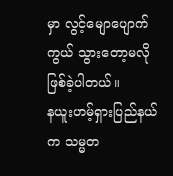မှာ လွင့်မျောပျောက်ကွယ် သွားတော့မလို ဖြစ်ခဲ့ပါတယ်။
နယူးဟမ့်ရှားပြည်နယ်က သမ္မတ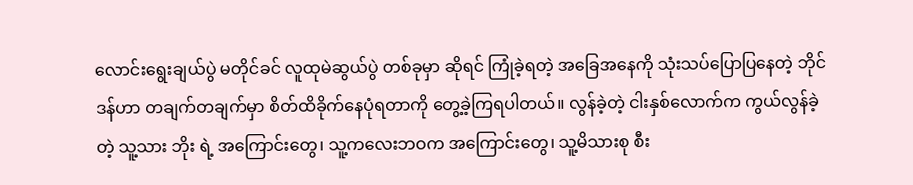လောင်းရွေးချယ်ပွဲ မတိုင်ခင် လူထုမဲဆွယ်ပွဲ တစ်ခုမှာ ဆိုရင် ကြုံခဲ့ရတဲ့ အခြေအနေကို သုံးသပ်ပြောပြနေတဲ့ ဘိုင်ဒန်ဟာ တချက်တချက်မှာ စိတ်ထိခိုက်နေပုံရတာကို တွေ့ခဲ့ကြရပါတယ်။ လွန်ခဲ့တဲ့ ငါးနှစ်လောက်က ကွယ်လွန်ခဲ့တဲ့ သူ့သား ဘိုး ရဲ့ အကြောင်းတွေ၊ သူ့ကလေးဘဝက အကြောင်းတွေ၊ သူ့မိသားစု စီး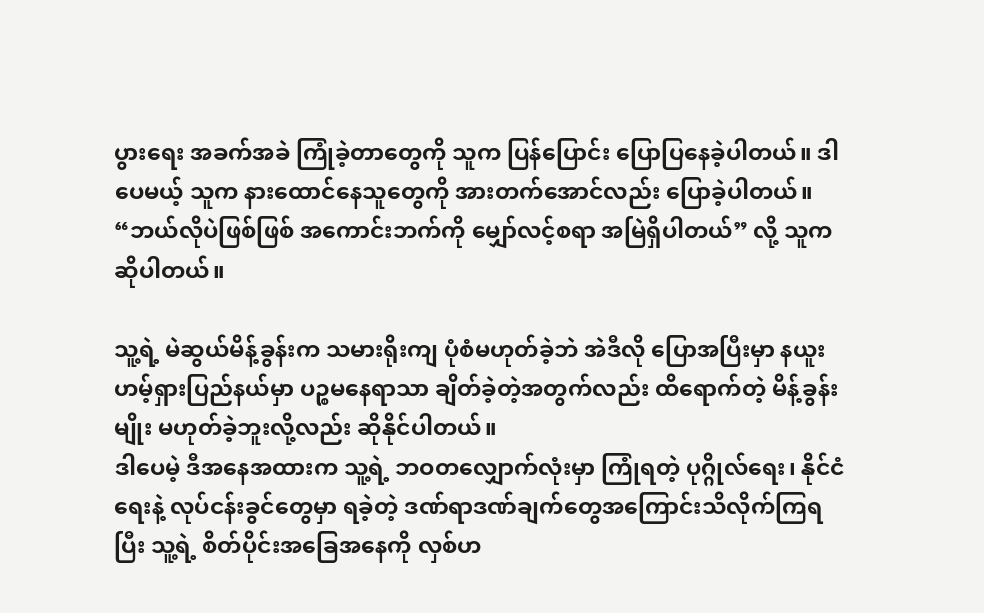ပွားရေး အခက်အခဲ ကြုံခဲ့တာတွေကို သူက ပြန်ပြောင်း ပြောပြနေခဲ့ပါတယ်။ ဒါပေမယ့် သူက နားထောင်နေသူတွေကို အားတက်အောင်လည်း ပြောခဲ့ပါတယ်။
“ဘယ်လိုပဲဖြစ်ဖြစ် အကောင်းဘက်ကို မျှော်လင့်စရာ အမြဲရှိပါတယ်” လို့ သူက ဆိုပါတယ်။

သူ့ရဲ့ မဲဆွယ်မိန့်ခွန်းက သမားရိုးကျ ပုံစံမဟုတ်ခဲ့ဘဲ အဲဒီလို ပြောအပြီးမှာ နယူးဟမ့်ရှားပြည်နယ်မှာ ပဉ္စမနေရာသာ ချိတ်ခဲ့တဲ့အတွက်လည်း ထိရောက်တဲ့ မိန့်ခွန်းမျိုး မဟုတ်ခဲ့ဘူးလို့လည်း ဆိုနိုင်ပါတယ်။
ဒါပေမဲ့ ဒီအနေအထားက သူ့ရဲ့ ဘဝတလျှောက်လုံးမှာ ကြုံရတဲ့ ပုဂ္ဂိုလ်ရေး၊ နိုင်ငံရေးနဲ့ လုပ်ငန်းခွင်တွေမှာ ရခဲ့တဲ့ ဒဏ်ရာဒဏ်ချက်တွေအကြောင်းသိလိုက်ကြရပြီး သူ့ရဲ့ စိတ်ပိုင်းအခြေအနေကို လှစ်ဟ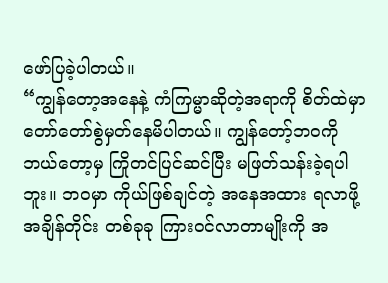ဖော်ပြခဲ့ပါတယ်။
“ကျွန်တော့အနေနဲ့ ကံကြမ္မာဆိုတဲ့အရာကို စိတ်ထဲမှာ တော်တော်စွဲမှတ်နေမိပါတယ်။ ကျွန်တော့်ဘဝကို ဘယ်တော့မှ ကြိုတင်ပြင်ဆင်ပြီး မဖြတ်သန်းခဲ့ရပါဘူး။ ဘဝမှာ ကိုယ်ဖြစ်ချင်တဲ့ အနေအထား ရလာဖို့ အချိန်တိုင်း တစ်ခုခု ကြားဝင်လာတာမျိုးကို အ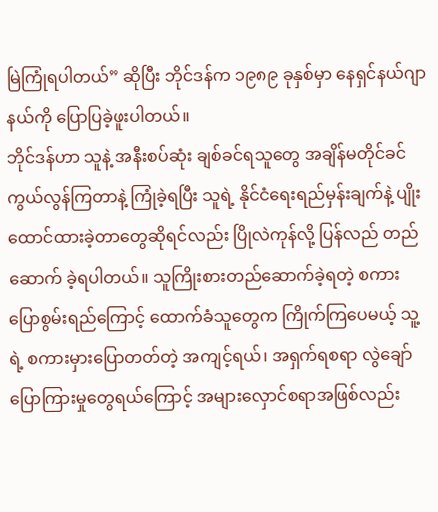မြဲကြုံရပါတယ်” ဆိုပြီး ဘိုင်ဒန်က ၁၉၈၉ ခုနှစ်မှာ နေရှင်နယ်ဂျာနယ်ကို ပြောပြခဲ့ဖူးပါတယ်။
ဘိုင်ဒန်ဟာ သူနဲ့ အနီးစပ်ဆုံး ချစ်ခင်ရသူတွေ အချိန်မတိုင်ခင် ကွယ်လွန်ကြတာနဲ့ ကြုံခဲ့ရပြီး သူရဲ့ နိုင်ငံရေးရည်မှန်းချက်နဲ့ ပျိုးထောင်ထားခဲ့တာတွေဆိုရင်လည်း ပြိုလဲကုန်လို့ ပြန်လည် တည်ဆောက် ခဲ့ရပါတယ်။ သူကြိုးစားတည်ဆောက်ခဲ့ရတဲ့ စကားပြောစွမ်းရည်ကြောင့် ထောက်ခံသူတွေက ကြိုက်ကြပေမယ့် သူ့ရဲ့ စကားမှားပြောတတ်တဲ့ အကျင့်ရယ်၊ အရှက်ရစရာ လွဲချော်ပြောကြားမှုတွေရယ်ကြောင့် အများလှောင်စရာအဖြစ်လည်း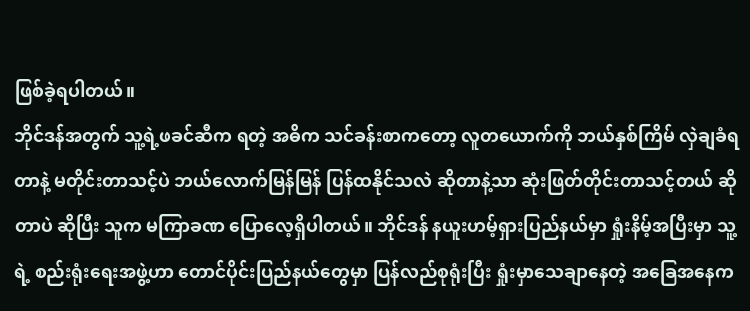ဖြစ်ခဲ့ရပါတယ်။
ဘိုင်ဒန်အတွက် သူ့ရဲ့ဖခင်ဆီက ရတဲ့ အဓိက သင်ခန်းစာကတော့ လူတယောက်ကို ဘယ်နှစ်ကြိမ် လှဲချခံရတာနဲ့ မတိုင်းတာသင့်ပဲ ဘယ်လောက်မြန်မြန် ပြန်ထနိုင်သလဲ ဆိုတာနဲ့သာ ဆုံးဖြတ်တိုင်းတာသင့်တယ် ဆိုတာပဲ ဆိုပြီး သူက မကြာခဏ ပြောလေ့ရှိပါတယ်။ ဘိုင်ဒန် နယူးဟမ့်ရှားပြည်နယ်မှာ ရှုံးနိမ့်အပြီးမှာ သူ့ရဲ့ စည်းရုံးရေးအဖွဲ့ဟာ တောင်ပိုင်းပြည်နယ်တွေမှာ ပြန်လည်စုရုံးပြီး ရှုံးမှာသေချာနေတဲ့ အခြေအနေက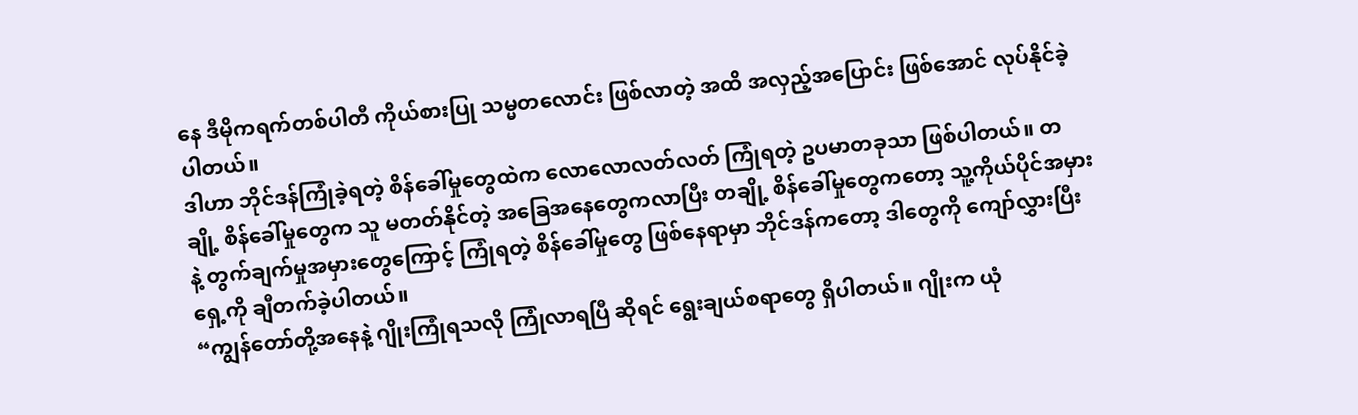နေ ဒီမိုကရက်တစ်ပါတီ ကိုယ်စားပြု သမ္မတလောင်း ဖြစ်လာတဲ့ အထိ အလှည့်အပြောင်း ဖြစ်အောင် လုပ်နိုင်ခဲ့ပါတယ်။
ဒါဟာ ဘိုင်ဒန်ကြုံခဲ့ရတဲ့ စိန်ခေါ်မှုတွေထဲက လောလောလတ်လတ် ကြုံရတဲ့ ဥပမာတခုသာ ဖြစ်ပါတယ်။ တချို့ စိန်ခေါ်မှုတွေက သူ မတတ်နိုင်တဲ့ အခြေအနေတွေကလာပြီး တချို့ စိန်ခေါ်မှုတွေကတော့ သူ့ကိုယ်ပိုင်အမှားနဲ့ တွက်ချက်မှုအမှားတွေကြောင့် ကြုံရတဲ့ စိန်ခေါ်မှုတွေ ဖြစ်နေရာမှာ ဘိုင်ဒန်ကတော့ ဒါတွေကို ကျော်လွှားပြီး ရှေ့ကို ချီတက်ခဲ့ပါတယ်။
“ကျွန်တော်တို့အနေနဲ့ ဂျိုးကြုံရသလို ကြုံလာရပြီ ဆိုရင် ရွေးချယ်စရာတွေ ရှိပါတယ်။ ဂျိုးက ယုံ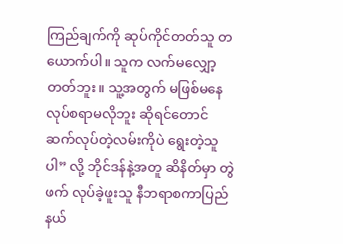ကြည်ချက်ကို ဆုပ်ကိုင်တတ်သူ တယောက်ပါ။ သူက လက်မလျှော့တတ်ဘူး။ သူ့အတွက် မဖြစ်မနေ လုပ်စရာမလိုဘူး ဆိုရင်တောင် ဆက်လုပ်တဲ့လမ်းကိုပဲ ရွေးတဲ့သူပါ” လို့ ဘိုင်ဒန်နဲ့အတူ ဆိနိတ်မှာ တွဲဖက် လုပ်ခဲ့ဖူးသူ နီဘရာစကာပြည်နယ်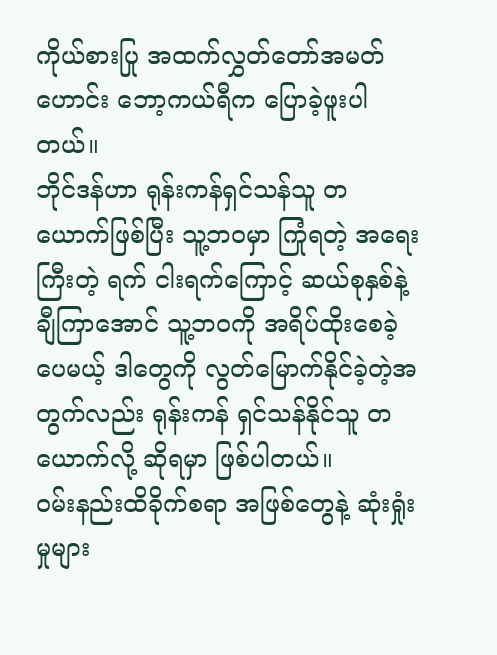ကိုယ်စားပြု အထက်လွှတ်တော်အမတ်ဟောင်း ဘော့ကယ်ရီက ပြောခဲ့ဖူးပါတယ်။
ဘိုင်ဒန်ဟာ ရုန်းကန်ရှင်သန်သူ တယောက်ဖြစ်ပြီး သူ့ဘဝမှာ ကြုံရတဲ့ အရေးကြီးတဲ့ ရက် ငါးရက်ကြောင့် ဆယ်စုနှစ်နဲ့ချီကြာအောင် သူ့ဘဝကို အရိပ်ထိုးစေခဲ့ပေမယ့် ဒါတွေကို လွတ်မြောက်နိုင်ခဲ့တဲ့အတွက်လည်း ရုန်းကန် ရှင်သန်နိုင်သူ တယောက်လို့ ဆိုရမှာ ဖြစ်ပါတယ်။
ဝမ်းနည်းထိခိုက်စရာ အဖြစ်တွေနဲ့ ဆုံးရှုံးမှုများ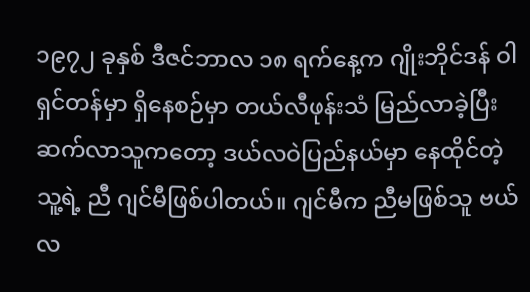၁၉၇၂ ခုနှစ် ဒီဇင်ဘာလ ၁၈ ရက်နေ့က ဂျိုးဘိုင်ဒန် ဝါရှင်တန်မှာ ရှိနေစဉ်မှာ တယ်လီဖုန်းသံ မြည်လာခဲ့ပြီး ဆက်လာသူကတော့ ဒယ်လဝဲပြည်နယ်မှာ နေထိုင်တဲ့ သူ့ရဲ့ ညီ ဂျင်မီဖြစ်ပါတယ်။ ဂျင်မီက ညီမဖြစ်သူ ဗယ်လ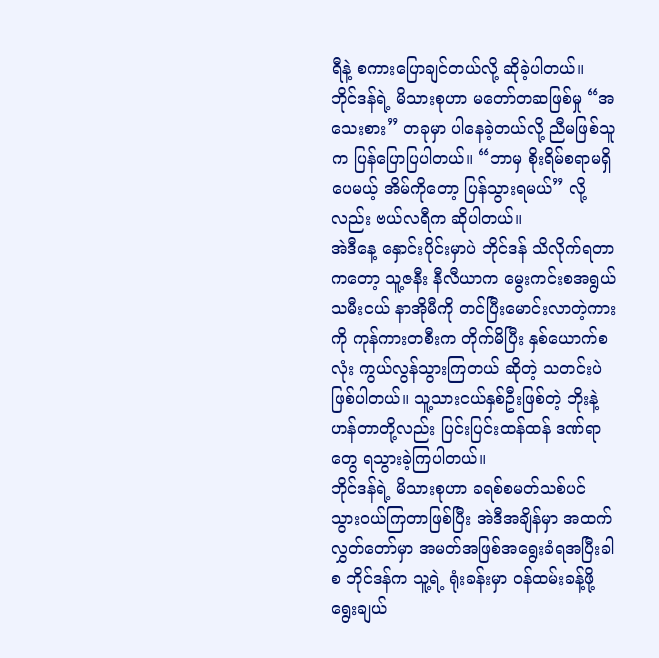ရီနဲ့ စကားပြောချင်တယ်လို့ ဆိုခဲ့ပါတယ်။
ဘိုင်ဒန်ရဲ့ မိသားစုဟာ မတော်တဆဖြစ်မှု “အသေးစား” တခုမှာ ပါနေခဲ့တယ်လို့ ညီမဖြစ်သူက ပြန်ပြောပြပါတယ်။ “ဘာမှ စိုးရိမ်စရာမရှိပေမယ့် အိမ်ကိုတော့ ပြန်သွားရမယ်” လို့လည်း ဗယ်လရီက ဆိုပါတယ်။
အဲဒီနေ့ နှောင်းပိုင်းမှာပဲ ဘိုင်ဒန် သိလိုက်ရတာကတော့ သူ့ဇနီး နီလီယာက မွေးကင်းစအရွယ် သမီးငယ် နာအိုမီကို တင်ပြီးမောင်းလာတဲ့ကားကို ကုန်ကားတစီးက တိုက်မိပြီး နှစ်ယောက်စလုံး ကွယ်လွန်သွားကြတယ် ဆိုတဲ့ သတင်းပဲ ဖြစ်ပါတယ်။ သူ့သားငယ်နှစ်ဦးဖြစ်တဲ့ ဘိုးနဲ့ ဟန်တာတို့လည်း ပြင်းပြင်းထန်ထန် ဒဏ်ရာတွေ ရသွားခဲ့ကြပါတယ်။
ဘိုင်ဒန်ရဲ့ မိသားစုဟာ ခရစ်စမတ်သစ်ပင် သွားဝယ်ကြတာဖြစ်ပြီး အဲဒီအချိန်မှာ အထက်လွှတ်တော်မှာ အမတ်အဖြစ်အရွေးခံရအပြီးခါစ ဘိုင်ဒန်က သူ့ရဲ့ ရုံးခန်းမှာ ဝန်ထမ်းခန့်ဖို့ ရွေးချယ်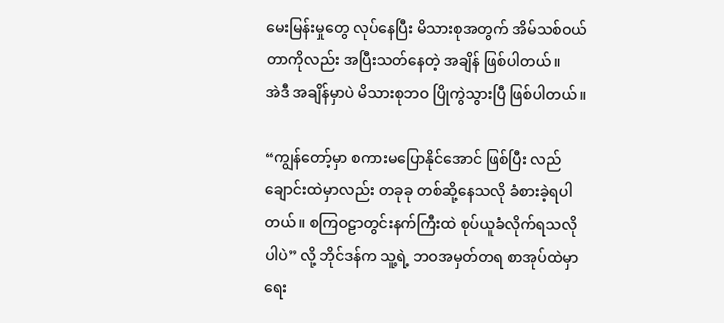မေးမြန်းမှုတွေ လုပ်နေပြီး မိသားစုအတွက် အိမ်သစ်ဝယ်တာကိုလည်း အပြီးသတ်နေတဲ့ အချိန် ဖြစ်ပါတယ်။
အဲဒီ အချိန်မှာပဲ မိသားစုဘဝ ပြိုကွဲသွားပြီ ဖြစ်ပါတယ်။

“ကျွန်တော့်မှာ စကားမပြောနိုင်အောင် ဖြစ်ပြီး လည်ချောင်းထဲမှာလည်း တခုခု တစ်ဆို့နေသလို ခံစားခဲ့ရပါတယ်။ စကြဝဠာတွင်းနက်ကြီးထဲ စုပ်ယူခံလိုက်ရသလိုပါပဲ” လို့ ဘိုင်ဒန်က သူ့ရဲ့ ဘဝအမှတ်တရ စာအုပ်ထဲမှာ ရေး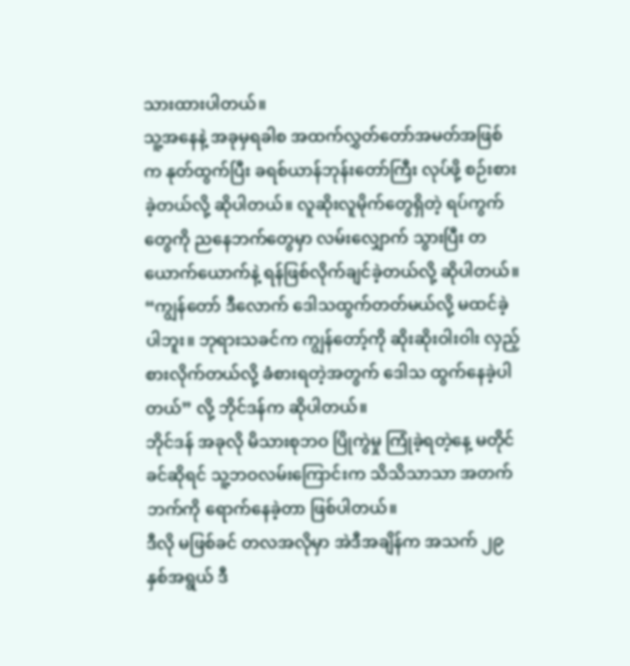သားထားပါတယ်။
သူ့အနေနဲ့ အခုမှရခါစ အထက်လွှတ်တော်အမတ်အဖြစ်က နုတ်ထွက်ပြီး ခရစ်ယာန်ဘုန်းတော်ကြီး လုပ်ဖို့ စဉ်းစားခဲ့တယ်လို့ ဆိုပါတယ်။ လူဆိုးလူမိုက်တွေရှိတဲ့ ရပ်ကွက်တွေကို ညနေဘက်တွေမှာ လမ်းလျှောက် သွားပြီး တယောက်ယောက်နဲ့ ရန်ဖြစ်လိုက်ချင်ခဲ့တယ်လို့ ဆိုပါတယ်။
“ကျွန်တော် ဒီလောက် ဒေါသထွက်တတ်မယ်လို့ မထင်ခဲ့ပါဘူး။ ဘုရားသခင်က ကျွန်တော့်ကို ဆိုးဆိုးဝါးဝါး လှည့်စားလိုက်တယ်လို့ ခံစားရတဲ့အတွက် ဒေါသ ထွက်နေခဲ့ပါတယ်” လို့ ဘိုင်ဒန်က ဆိုပါတယ်။
ဘိုင်ဒန် အခုလို မိသားစုဘဝ ပြိုကွဲမှု ကြုံခဲ့ရတဲ့နေ့ မတိုင်ခင်ဆိုရင် သူ့ဘဝလမ်းကြောင်းက သိသိသာသာ အတက်ဘက်ကို ရောက်နေခဲ့တာ ဖြစ်ပါတယ်။
ဒီလို မဖြစ်ခင် တလအလိုမှာ အဲဒီအချိန်က အသက် ၂၉ နှစ်အရွယ် ဒီ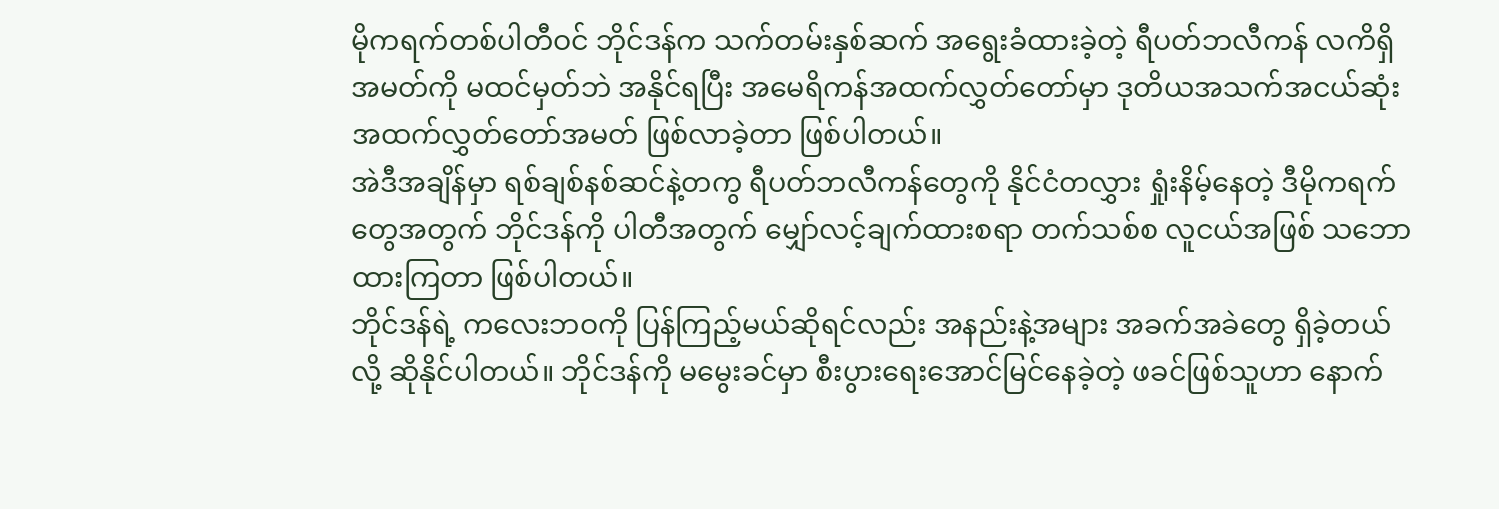မိုကရက်တစ်ပါတီဝင် ဘိုင်ဒန်က သက်တမ်းနှစ်ဆက် အရွေးခံထားခဲ့တဲ့ ရီပတ်ဘလီကန် လကိရှိအမတ်ကို မထင်မှတ်ဘဲ အနိုင်ရပြီး အမေရိကန်အထက်လွှတ်တော်မှာ ဒုတိယအသက်အငယ်ဆုံး အထက်လွှတ်တော်အမတ် ဖြစ်လာခဲ့တာ ဖြစ်ပါတယ်။
အဲဒီအချိန်မှာ ရစ်ချစ်နစ်ဆင်နဲ့တကွ ရီပတ်ဘလီကန်တွေကို နိုင်ငံတလွှား ရှုံးနိမ့်နေတဲ့ ဒီမိုကရက်တွေအတွက် ဘိုင်ဒန်ကို ပါတီအတွက် မျှော်လင့်ချက်ထားစရာ တက်သစ်စ လူငယ်အဖြစ် သဘောထားကြတာ ဖြစ်ပါတယ်။
ဘိုင်ဒန်ရဲ့ ကလေးဘဝကို ပြန်ကြည့်မယ်ဆိုရင်လည်း အနည်းနဲ့အများ အခက်အခဲတွေ ရှိခဲ့တယ်လို့ ဆိုနိုင်ပါတယ်။ ဘိုင်ဒန်ကို မမွေးခင်မှာ စီးပွားရေးအောင်မြင်နေခဲ့တဲ့ ဖခင်ဖြစ်သူဟာ နောက်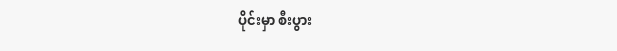ပိုင်းမှာ စီးပွား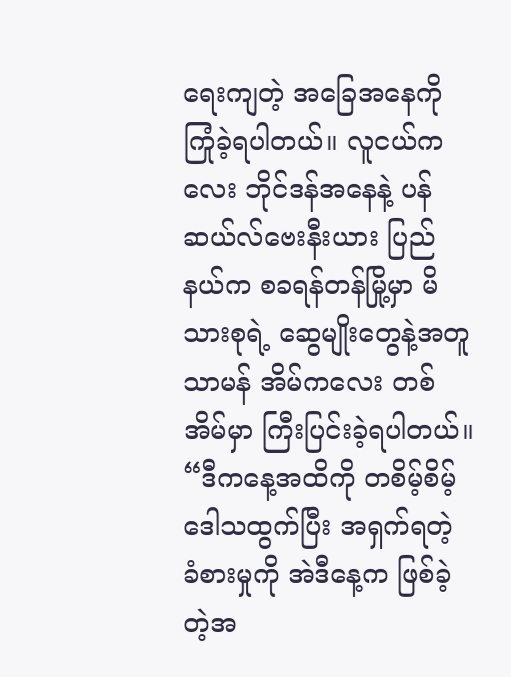ရေးကျတဲ့ အခြေအနေကို ကြုံခဲ့ရပါတယ်။ လူငယ်ကလေး ဘိုင်ဒန်အနေနဲ့ ပန်ဆယ်လ်ဗေးနီးယား ပြည်နယ်က စခရန်တန်မြို့မှာ မိသားစုရဲ့ ဆွေမျိုးတွေနဲ့အတူ သာမန် အိမ်ကလေး တစ်အိမ်မှာ ကြီးပြင်းခဲ့ရပါတယ်။
“ဒီကနေ့အထိကို တစိမ့်စိမ့် ဒေါသထွက်ပြီး အရှက်ရတဲ့ ခံစားမှုကို အဲဒီနေ့က ဖြစ်ခဲ့တဲ့အ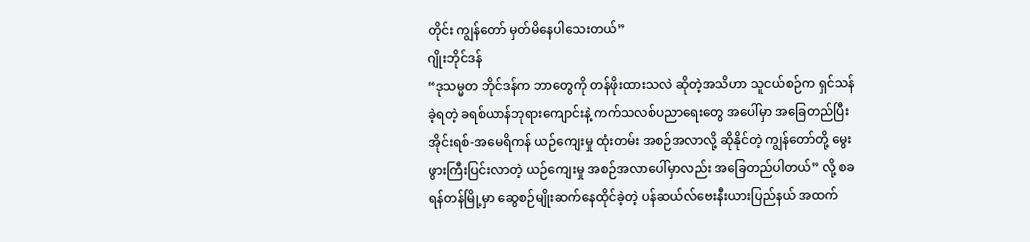တိုင်း ကျွန်တော် မှတ်မိနေပါသေးတယ်”
ဂျိုးဘိုင်ဒန်
“ဒုသမ္မတ ဘိုင်ဒန်က ဘာတွေကို တန်ဖိုးထားသလဲ ဆိုတဲ့အသိဟာ သူငယ်စဉ်က ရှင်သန်ခဲ့ရတဲ့ ခရစ်ယာန်ဘုရားကျောင်းနဲ့ ကက်သလစ်ပညာရေးတွေ အပေါ်မှာ အခြေတည်ပြီး အိုင်းရစ်-အမေရိကန် ယဉ်ကျေးမှု ထုံးတမ်း အစဉ်အလာလို့ ဆိုနိုင်တဲ့ ကျွန်တော်တို့ မွေးဖွားကြီးပြင်းလာတဲ့ ယဉ်ကျေးမှု အစဉ်အလာပေါ်မှာလည်း အခြေတည်ပါတယ်” လို့ စခရန်တန်မြို့မှာ ဆွေစဉ်မျိုးဆက်နေထိုင်ခဲ့တဲ့ ပန်ဆယ်လ်ဗေးနီးယားပြည်နယ် အထက်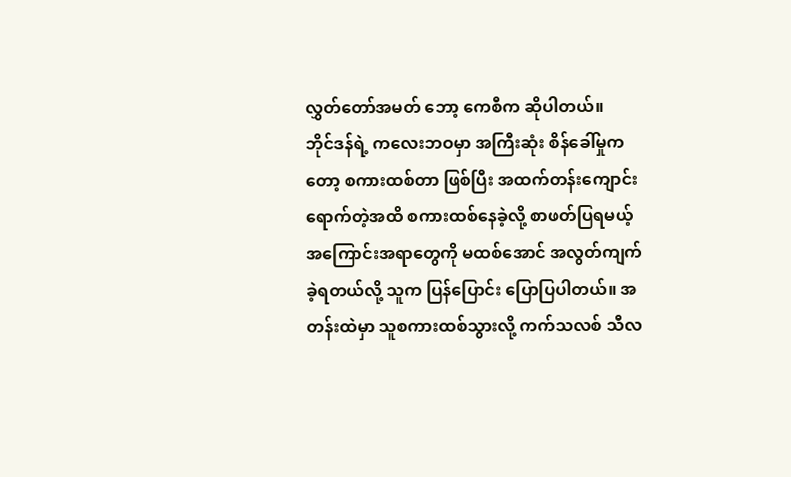လွှတ်တော်အမတ် ဘော့ ကေစီက ဆိုပါတယ်။
ဘိုင်ဒန်ရဲ့ ကလေးဘဝမှာ အကြီးဆုံး စိန်ခေါ်မှုကတော့ စကားထစ်တာ ဖြစ်ပြီး အထက်တန်းကျောင်း ရောက်တဲ့အထိ စကားထစ်နေခဲ့လို့ စာဖတ်ပြရမယ့် အကြောင်းအရာတွေကို မထစ်အောင် အလွတ်ကျက်ခဲ့ရတယ်လို့ သူက ပြန်ပြောင်း ပြောပြပါတယ်။ အတန်းထဲမှာ သူစကားထစ်သွားလို့ ကက်သလစ် သီလ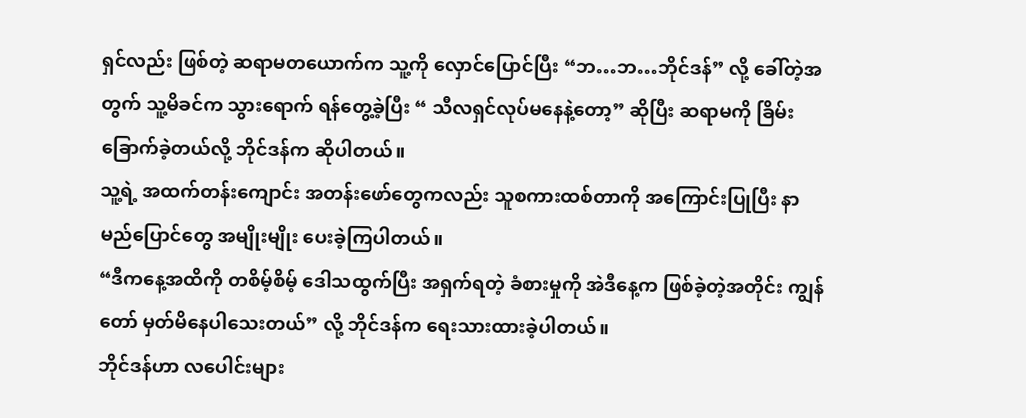ရှင်လည်း ဖြစ်တဲ့ ဆရာမတယောက်က သူ့ကို လှောင်ပြောင်ပြီး “ဘ…ဘ…ဘိုင်ဒန်” လို့ ခေါ်တဲ့အတွက် သူ့မိခင်က သွားရောက် ရန်တွေ့ခဲ့ပြီး “ သီလရှင်လုပ်မနေနဲ့တော့” ဆိုပြီး ဆရာမကို ခြိမ်းခြောက်ခဲ့တယ်လို့ ဘိုင်ဒန်က ဆိုပါတယ်။
သူ့ရဲ့ အထက်တန်းကျောင်း အတန်းဖော်တွေကလည်း သူစကားထစ်တာကို အကြောင်းပြုပြီး နာမည်ပြောင်တွေ အမျိုးမျိုး ပေးခဲ့ကြပါတယ်။
“ဒီကနေ့အထိကို တစိမ့်စိမ့် ဒေါသထွက်ပြီး အရှက်ရတဲ့ ခံစားမှုကို အဲဒီနေ့က ဖြစ်ခဲ့တဲ့အတိုင်း ကျွန်တော် မှတ်မိနေပါသေးတယ်” လို့ ဘိုင်ဒန်က ရေးသားထားခဲ့ပါတယ်။
ဘိုင်ဒန်ဟာ လပေါင်းများ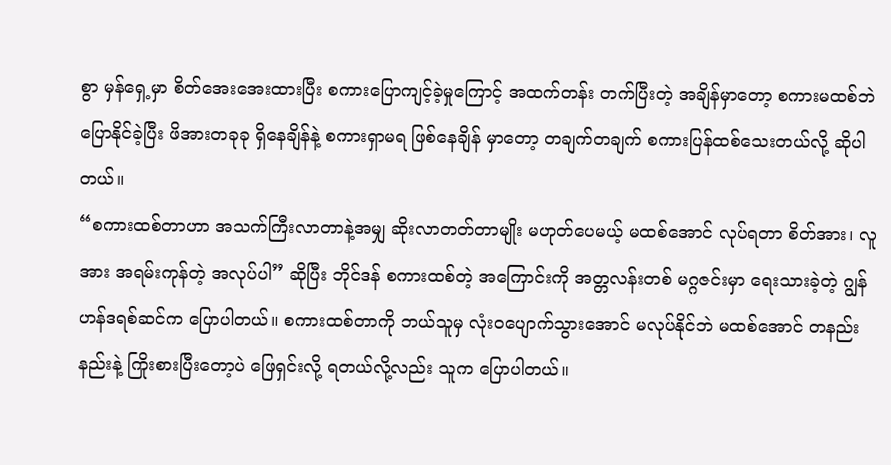စွာ မှန်ရှေ့မှာ စိတ်အေးအေးထားပြီး စကားပြောကျင့်ခဲ့မှုကြောင့် အထက်တန်း တက်ပြီးတဲ့ အချိန်မှာတော့ စကားမထစ်ဘဲ ပြောနိုင်ခဲ့ပြီး ဖိအားတခုခု ရှိနေချိန်နဲ့ စကားရှာမရ ဖြစ်နေချိန် မှာတော့ တချက်တချက် စကားပြန်ထစ်သေးတယ်လို့ ဆိုပါတယ်။
“စကားထစ်တာဟာ အသက်ကြီးလာတာနဲ့အမျှ ဆိုးလာတတ်တာမျိုး မဟုတ်ပေမယ့် မထစ်အောင် လုပ်ရတာ စိတ်အား၊ လူအား အရမ်းကုန်တဲ့ အလုပ်ပါ” ဆိုပြီး ဘိုင်ဒန် စကားထစ်တဲ့ အကြောင်းကို အတ္တလန်းတစ် မဂ္ဂဇင်းမှာ ရေးသားခဲ့တဲ့ ဂျွန် ဟန်ဒရစ်ဆင်က ပြောပါတယ်။ စကားထစ်တာကို ဘယ်သူမှ လုံးဝပျောက်သွားအောင် မလုပ်နိုင်ဘဲ မထစ်အောင် တနည်းနည်းနဲ့ ကြိုးစားပြီးတော့ပဲ ဖြေရှင်းလို့ ရတယ်လို့လည်း သူက ပြောပါတယ်။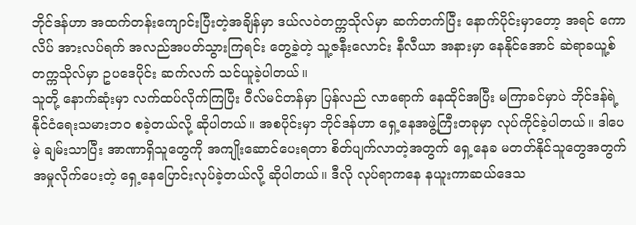ဘိုင်ဒန်ဟာ အထက်တန်းကျောင်းပြီးတဲ့အချိန်မှာ ဒယ်လဝဲတက္ကသိုလ်မှာ ဆက်တက်ပြီး နောက်ပိုင်းမှာတော့ အရင် ကောလိပ် အားလပ်ရက် အလည်အပတ်သွားကြရင်း တွေ့ခဲ့တဲ့ သူ့ဇနီးလောင်း နီလီယာ အနားမှာ နေနိုင်အောင် ဆဲရာခယူ့စ် တက္ကသိုလ်မှာ ဥပဒေပိုင်း ဆက်လက် သင်ယူခဲ့ပါတယ်။
သူတို့ နောက်ဆုံးမှာ လက်ထပ်လိုက်ကြပြီး ဝီလ်မင်တန်မှာ ပြန်လည် လာရောက် နေထိုင်အပြီး မကြာခင်မှာပဲ ဘိုင်ဒန်ရဲ့ နိုင်ငံရေးသမားဘဝ စခဲ့တယ်လို့ ဆိုပါတယ်။ အစပိုင်းမှာ ဘိုင်ဒန်ဟာ ရှေ့နေအဖွဲ့ကြီးတခုမှာ လုပ်ကိုင်ခဲ့ပါတယ်။ ဒါပေမဲ့ ချမ်းသာပြီး အာဏာရှိသူတွေကို အကျိုးဆောင်ပေးရတာ စိတ်ပျက်လာတဲ့အတွက် ရှေ့နေခ မတတ်နိုင်သူတွေအတွက် အမှုလိုက်ပေးတဲ့ ရှေ့နေပြောင်းလုပ်ခဲ့တယ်လို့ ဆိုပါတယ်။ ဒီလို လုပ်ရာကနေ နယူးကာဆယ်ဒေသ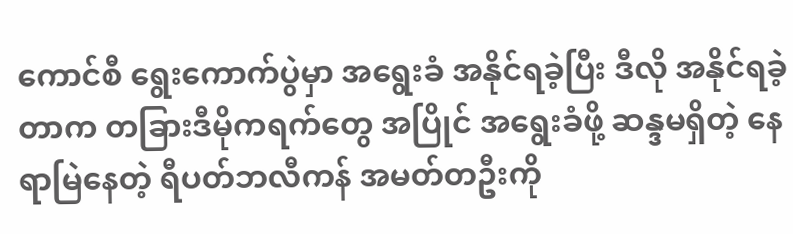ကောင်စီ ရွေးကောက်ပွဲမှာ အရွေးခံ အနိုင်ရခဲ့ပြီး ဒီလို အနိုင်ရခဲ့တာက တခြားဒီမိုကရက်တွေ အပြိုင် အရွေးခံဖို့ ဆန္ဒမရှိတဲ့ နေရာမြဲနေတဲ့ ရီပတ်ဘလီကန် အမတ်တဦးကို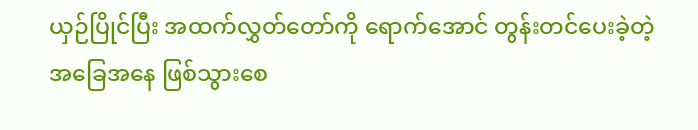ယှဉ်ပြိုင်ပြီး အထက်လွှတ်တော်ကို ရောက်အောင် တွန်းတင်ပေးခဲ့တဲ့ အခြေအနေ ဖြစ်သွားစေ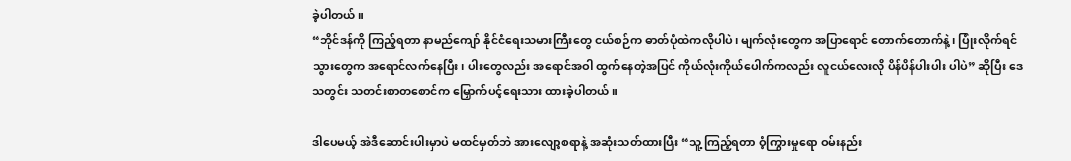ခဲ့ပါတယ်။
“ဘိုင်ဒန်ကို ကြည့်ရတာ နာမည်ကျော် နိုင်ငံရေးသမားကြီးတွေ ငယ်စဉ်က ဓာတ်ပုံထဲကလိုပါပဲ၊ မျက်လုံးတွေက အပြာရောင် တောက်တောက်နဲ့၊ ပြုံးလိုက်ရင် သွားတွေက အရောင်လက်နေပြီး၊ ပါးတွေလည်း အရောင်အဝါ ထွက်နေတဲ့အပြင် ကိုယ်လုံးကိုယ်ပေါက်ကလည်း လူငယ်လေးလို ပိန်ပိန်ပါးပါး ပါပဲ” ဆိုပြီး ဒေသတွင်း သတင်းစာတစောင်က မြှောက်ပင့်ရေးသား ထားခဲ့ပါတယ်။

ဒါပေမယ့် အဲဒီဆောင်းပါးမှာပဲ မထင်မှတ်ဘဲ အားလျော့စရာနဲ့ အဆုံးသတ်ထားပြီး “သူ့ ကြည့်ရတာ ဝံ့ကြွားမှုရော ဝမ်းနည်း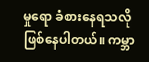မှုရော ခံစားနေရသလို ဖြစ်နေပါတယ်။ ကမ္ဘာ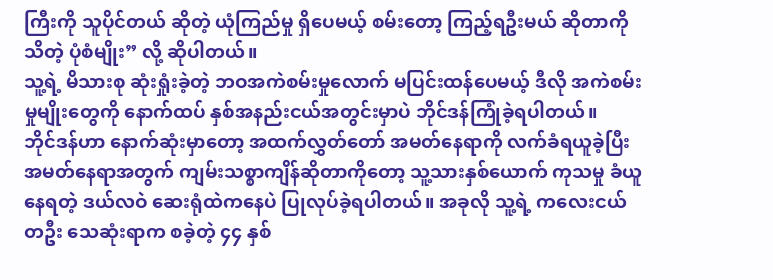ကြီးကို သူပိုင်တယ် ဆိုတဲ့ ယုံကြည်မှု ရှိပေမယ့် စမ်းတော့ ကြည့်ရဦးမယ် ဆိုတာကို သိတဲ့ ပုံစံမျိုး” လို့ ဆိုပါတယ်။
သူ့ရဲ့ မိသားစု ဆုံးရှုံးခဲ့တဲ့ ဘဝအကဲစမ်းမှုလောက် မပြင်းထန်ပေမယ့် ဒီလို အကဲစမ်းမှုမျိုးတွေကို နောက်ထပ် နှစ်အနည်းငယ်အတွင်းမှာပဲ ဘိုင်ဒန်ကြုံခဲ့ရပါတယ်။
ဘိုင်ဒန်ဟာ နောက်ဆုံးမှာတော့ အထက်လွှတ်တော် အမတ်နေရာကို လက်ခံရယူခဲ့ပြီး အမတ်နေရာအတွက် ကျမ်းသစ္စာကျိန်ဆိုတာကိုတော့ သူ့သားနှစ်ယောက် ကုသမှု ခံယူနေရတဲ့ ဒယ်လဝဲ ဆေးရုံထဲကနေပဲ ပြုလုပ်ခဲ့ရပါတယ်။ အခုလို သူ့ရဲ့ ကလေးငယ် တဦး သေဆုံးရာက စခဲ့တဲ့ ၄၄ နှစ်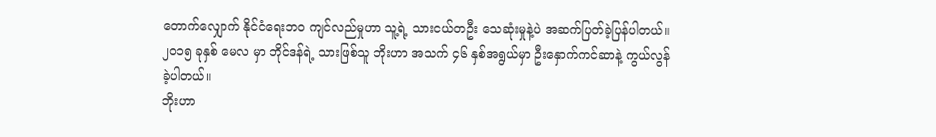တောက်လျှောက် နိုင်ငံရေးဘဝ ကျင်လည်မှုဟာ သူ့ရဲ့ သားငယ်တဦး သေဆုံးမှုနဲ့ပဲ အဆက်ပြတ်ခဲ့ပြန်ပါတယ်။
၂၀၁၅ ခုနှစ် မေလ မှာ ဘိုင်ဒန်ရဲ့ သားဖြစ်သူ ဘိုးဟာ အသက် ၄၆ နှစ်အရွယ်မှာ ဦးနှောက်ကင်ဆာနဲ့ ကွယ်လွန်ခဲ့ပါတယ်။
ဘိုးဟာ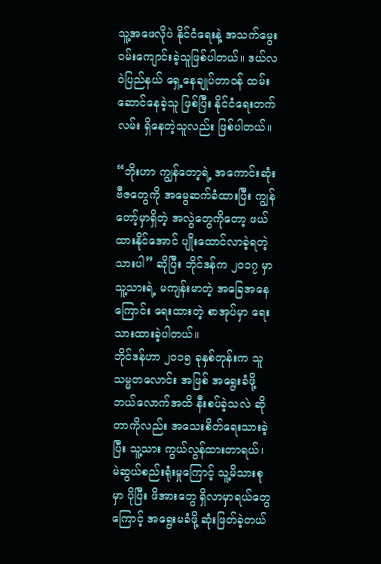သူ့အဖေလိုပဲ နိုင်ငံရေးနဲ့ အသက်မွေးဝမ်းကျောင်းခဲ့သူဖြစ်ပါတယ်။ ဒယ်လဝဲပြည်နယ် ရှေ့နေချုပ်တာဝန် ထမ်းဆောင်နေခဲ့သူ ဖြစ်ပြီး နိုင်ငံရေးတက်လမ်း ရှိနေတဲ့သူလည်း ဖြစ်ပါတယ်။

“ဘိုးဟာ ကျွန်တော့ရဲ့ အကောင်းဆုံး ဗီဇတွေကို အမွေဆက်ခံထားပြီး ကျွန်တော့်မှာရှိတဲ့ အလွဲတွေကိုတော့ ဖယ်ထားနိုင်အောင် ပျိုးထောင်လာခဲ့ရတဲ့ သားပါ” ဆိုပြီး ဘိုင်ဒန်က ၂၀၁၇ မှာ သူ့သားရဲ့ မကျန်းမာတဲ့ အခြေအနေကြောင်း ရေးထားတဲ့ စာအုပ်မှာ ရေးသားထားခဲ့ပါတယ်။
ဘိုင်ဒန်ဟာ ၂၀၁၅ ခုနှစ်တုန်းက သူသမ္မတလောင်း အဖြစ် အရွေးခံဖို့ ဘယ်လောက်အထိ နီးစပ်ခဲ့သလဲ ဆိုတာကိုလည်း အသေးစိတ်ရေးသားခဲ့ပြီး သူ့သား ကွယ်လွန်ထားတာရယ်၊ မဲဆွယ်စည်းရုံးမှုကြောင့် သူ့မိသားစုမှာ ပိုပြီး ဖိအားတွေ ရှိလာမှာရယ်တွေကြောင့် အရွေးမခံဖို့ ဆုံးဖြတ်ခဲ့တယ်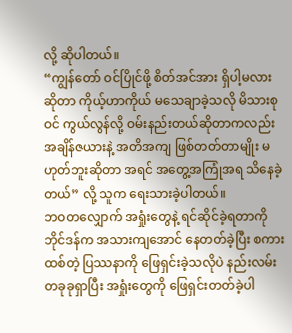လို့ ဆိုပါတယ်။
“ကျွန်တော် ဝင်ပြိုင်ဖို့ စိတ်အင်အား ရှိပါ့မလား ဆိုတာ ကိုယ့်ဟာကိုယ် မသေချာခဲ့သလို မိသားစုဝင် ကွယ်လွန်လို့ ဝမ်းနည်းတယ်ဆိုတာကလည်း အချိန်ဇယားနဲ့ အတိအကျ ဖြစ်တတ်တာမျိုး မဟုတ်ဘူးဆိုတာ အရင် အတွေ့အကြုံအရ သိနေခဲ့တယ်” လို့ သူက ရေးသားခဲ့ပါတယ်။
ဘဝတလျှောက် အရှုံးတွေနဲ့ ရင်ဆိုင်ခဲ့ရတာကို ဘိုင်ဒန်က အသားကျအောင် နေတတ်ခဲ့ပြီး စကားထစ်တဲ့ ပြဿနာကို ဖြေရှင်းခဲ့သလိုပဲ နည်းလမ်းတခုခုရှာပြီး အရှုံးတွေကို ဖြေရှင်းတတ်ခဲ့ပါ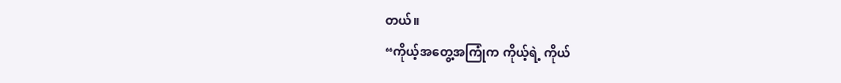တယ်။
“ကိုယ့်အတွေ့အကြုံက ကိုယ့်ရဲ့ ကိုယ်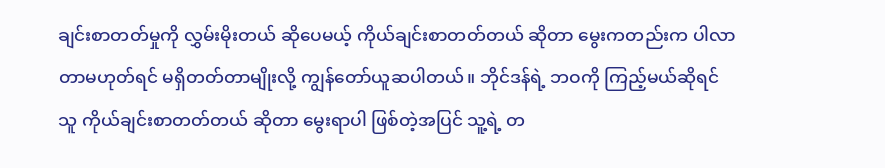ချင်းစာတတ်မှုကို လွှမ်းမိုးတယ် ဆိုပေမယ့် ကိုယ်ချင်းစာတတ်တယ် ဆိုတာ မွေးကတည်းက ပါလာတာမဟုတ်ရင် မရှိတတ်တာမျိုးလို့ ကျွန်တော်ယူဆပါတယ်။ ဘိုင်ဒန်ရဲ့ ဘဝကို ကြည့်မယ်ဆိုရင် သူ ကိုယ်ချင်းစာတတ်တယ် ဆိုတာ မွေးရာပါ ဖြစ်တဲ့အပြင် သူ့ရဲ့ တ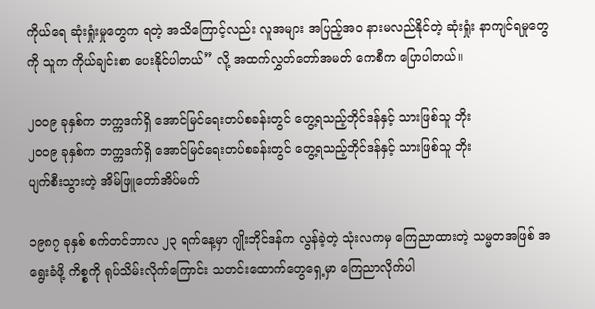ကိုယ်ရေ ဆုံးရှုံးမှုတွေက ရတဲ့ အသိကြောင့်လည်း လူအများ အပြည့်အဝ နားမလည်နိုင်တဲ့ ဆုံးရှုံး နာကျင်ရမှုတွေကို သူက ကိုယ်ချင်းစာ ပေးနိုင်ပါတယ်” လို့ အထက်လွှတ်တော်အမတ် ကေစီက ပြောပါတယ်။

၂၀၀၉ ခုနှစ်က ဘက္ကဒက်ရှိ အောင်မြင်ရေးတပ်စခန်းတွင် တွေ့ရသည့်ဘိုင်ဒန်နှင့် သားဖြစ်သူ ဘိုး
၂၀၀၉ ခုနှစ်က ဘက္ကဒက်ရှိ အောင်မြင်ရေးတပ်စခန်းတွင် တွေ့ရသည့်ဘိုင်ဒန်နှင့် သားဖြစ်သူ ဘိုး
ပျက်စီးသွားတဲ့ အိမ်ဖြူတော်အိပ်မက်

၁၉၈၇ ခုနှစ် စက်တင်ဘာလ ၂၃ ရက်နေ့မှာ ဂျိုးဘိုင်ဒန်က လွန်ခဲ့တဲ့ သုံးလကမှ ကြေညာထားတဲ့ သမ္မတအဖြစ် အရွေးခံဖို့ ကိစ္စကို ရုပ်သိမ်းလိုက်ကြောင်း သတင်းထောက်တွေရှေ့မှာ ကြေညာလိုက်ပါ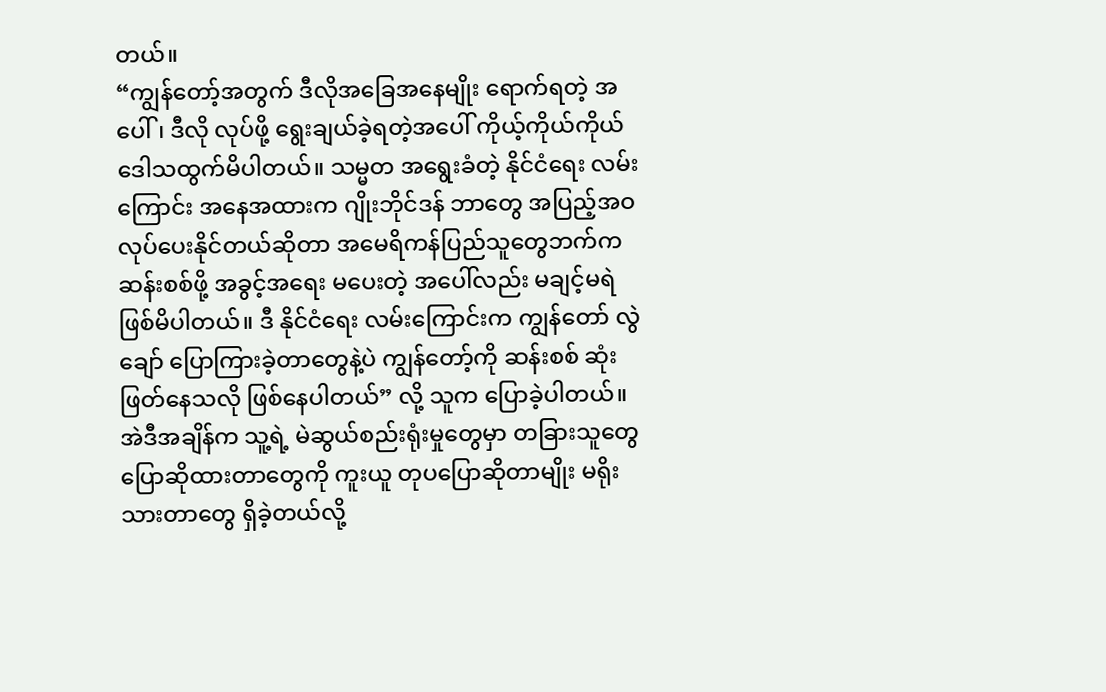တယ်။
“ကျွန်တော့်အတွက် ဒီလိုအခြေအနေမျိုး ရောက်ရတဲ့ အပေါ်၊ ဒီလို လုပ်ဖို့ ရွေးချယ်ခဲ့ရတဲ့အပေါ် ကိုယ့်ကိုယ်ကိုယ် ဒေါသထွက်မိပါတယ်။ သမ္မတ အရွေးခံတဲ့ နိုင်ငံရေး လမ်းကြောင်း အနေအထားက ဂျိုးဘိုင်ဒန် ဘာတွေ အပြည့်အဝ လုပ်ပေးနိုင်တယ်ဆိုတာ အမေရိကန်ပြည်သူတွေဘက်က ဆန်းစစ်ဖို့ အခွင့်အရေး မပေးတဲ့ အပေါ်လည်း မချင့်မရဲ ဖြစ်မိပါတယ်။ ဒီ နိုင်ငံရေး လမ်းကြောင်းက ကျွန်တော် လွဲချော် ပြောကြားခဲ့တာတွေနဲ့ပဲ ကျွန်တော့်ကို ဆန်းစစ် ဆုံးဖြတ်နေသလို ဖြစ်နေပါတယ်” လို့ သူက ပြောခဲ့ပါတယ်။
အဲဒီအချိန်က သူ့ရဲ့ မဲဆွယ်စည်းရုံးမှုတွေမှာ တခြားသူတွေ ပြောဆိုထားတာတွေကို ကူးယူ တုပပြောဆိုတာမျိုး မရိုးသားတာတွေ ရှိခဲ့တယ်လို့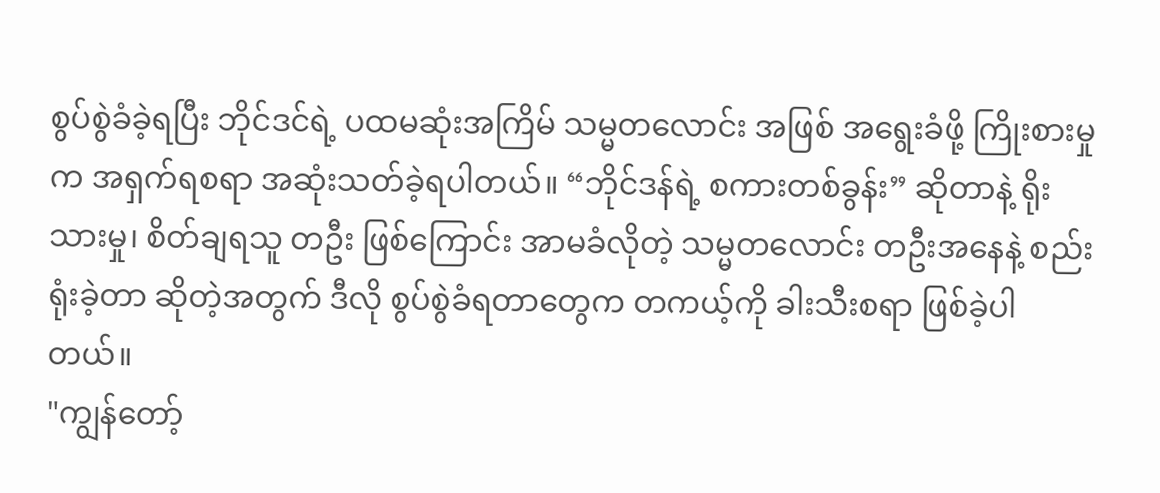စွပ်စွဲခံခဲ့ရပြီး ဘိုင်ဒင်ရဲ့ ပထမဆုံးအကြိမ် သမ္မတလောင်း အဖြစ် အရွေးခံဖို့ ကြိုးစားမှုက အရှက်ရစရာ အဆုံးသတ်ခဲ့ရပါတယ်။ “ဘိုင်ဒန်ရဲ့ စကားတစ်ခွန်း” ဆိုတာနဲ့ ရိုးသားမှု၊ စိတ်ချရသူ တဦး ဖြစ်ကြောင်း အာမခံလိုတဲ့ သမ္မတလောင်း တဦးအနေနဲ့ စည်းရုံးခဲ့တာ ဆိုတဲ့အတွက် ဒီလို စွပ်စွဲခံရတာတွေက တကယ့်ကို ခါးသီးစရာ ဖြစ်ခဲ့ပါတယ်။
"ကျွန်တော့်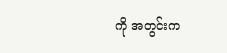ကို အတွင်းက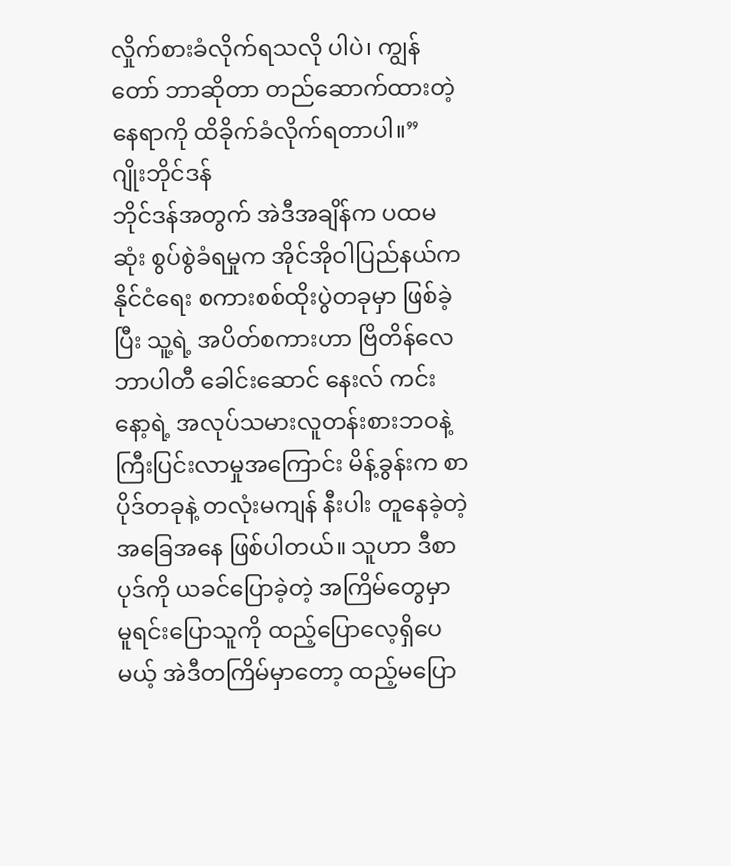လှိုက်စားခံလိုက်ရသလို ပါပဲ၊ ကျွန်တော် ဘာဆိုတာ တည်ဆောက်ထားတဲ့နေရာကို ထိခိုက်ခံလိုက်ရတာပါ။”
ဂျိုးဘိုင်ဒန်
ဘိုင်ဒန်အတွက် အဲဒီအချိန်က ပထမဆုံး စွပ်စွဲခံရမှုက အိုင်အိုဝါပြည်နယ်က နိုင်ငံရေး စကားစစ်ထိုးပွဲတခုမှာ ဖြစ်ခဲ့ပြီး သူ့ရဲ့ အပိတ်စကားဟာ ဗြိတိန်လေဘာပါတီ ခေါင်းဆောင် နေးလ် ကင်းနော့ရဲ့ အလုပ်သမားလူတန်းစားဘဝနဲ့ ကြီးပြင်းလာမှုအကြောင်း မိန့်ခွန်းက စာပိုဒ်တခုနဲ့ တလုံးမကျန် နီးပါး တူနေခဲ့တဲ့ အခြေအနေ ဖြစ်ပါတယ်။ သူဟာ ဒီစာပုဒ်ကို ယခင်ပြောခဲ့တဲ့ အကြိမ်တွေမှာ မူရင်းပြောသူကို ထည့်ပြောလေ့ရှိပေမယ့် အဲဒီတကြိမ်မှာတော့ ထည့်မပြော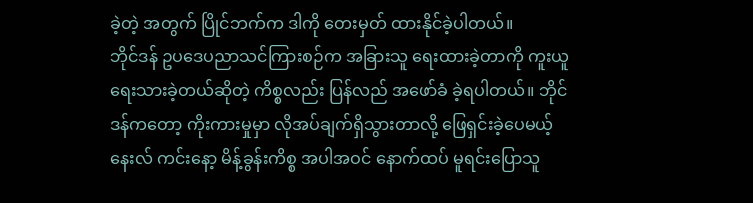ခဲ့တဲ့ အတွက် ပြိုင်ဘက်က ဒါကို တေးမှတ် ထားနိုင်ခဲ့ပါတယ်။
ဘိုင်ဒန် ဥပဒေပညာသင်ကြားစဉ်က အခြားသူ ရေးထားခဲ့တာကို ကူးယူရေးသားခဲ့တယ်ဆိုတဲ့ ကိစ္စလည်း ပြန်လည် အဖော်ခံ ခဲ့ရပါတယ်။ ဘိုင်ဒန်ကတော့ ကိုးကားမှုမှာ လိုအပ်ချက်ရှိသွားတာလို့ ဖြေရှင်းခဲ့ပေမယ့် နေးလ် ကင်းနော့ မိန့်ခွန်းကိစ္စ အပါအဝင် နောက်ထပ် မူရင်းပြောသူ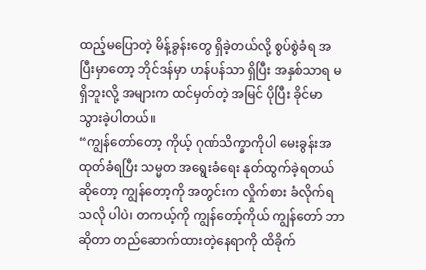ထည့်မပြောတဲ့ မိန့်ခွန်းတွေ ရှိခဲ့တယ်လို့ စွပ်စွဲခံရ အပြီးမှာတော့ ဘိုင်ဒန်မှာ ဟန်ပန်သာ ရှိပြီး အနှစ်သာရ မရှိဘူးလို့ အများက ထင်မှတ်တဲ့ အမြင် ပိုပြီး ခိုင်မာသွားခဲ့ပါတယ်။
“ကျွန်တော်တော့ ကိုယ့် ဂုဏ်သိက္ခာကိုပါ မေးခွန်းအထုတ်ခံရပြီး သမ္မတ အရွေးခံရေး နုတ်ထွက်ခဲ့ရတယ် ဆိုတော့ ကျွန်တော့ကို အတွင်းက လှိုက်စား ခံလိုက်ရသလို ပါပဲ၊ တကယ့်ကို ကျွန်တော့်ကိုယ် ကျွန်တော် ဘာဆိုတာ တည်ဆောက်ထားတဲ့နေရာကို ထိခိုက်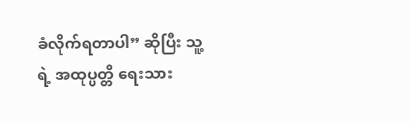ခံလိုက်ရတာပါ” ဆိုပြီး သူ့ရဲ့ အထုပ္ပတ္တိ ရေးသား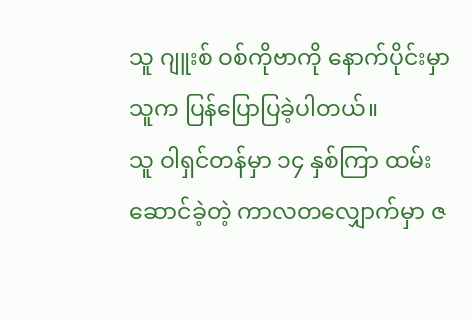သူ ဂျူးစ် ဝစ်ကိုဗာကို နောက်ပိုင်းမှာ သူက ပြန်ပြောပြခဲ့ပါတယ်။
သူ ဝါရှင်တန်မှာ ၁၄ နှစ်ကြာ ထမ်းဆောင်ခဲ့တဲ့ ကာလတလျှောက်မှာ ဇ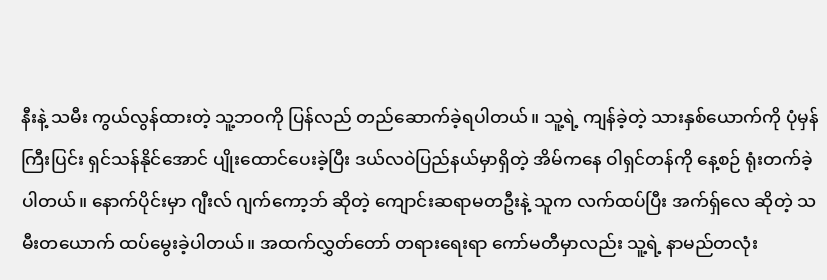နီးနဲ့ သမီး ကွယ်လွန်ထားတဲ့ သူ့ဘဝကို ပြန်လည် တည်ဆောက်ခဲ့ရပါတယ်။ သူ့ရဲ့ ကျန်ခဲ့တဲ့ သားနှစ်ယောက်ကို ပုံမှန် ကြီးပြင်း ရှင်သန်နိုင်အောင် ပျိုးထောင်ပေးခဲ့ပြီး ဒယ်လဝဲပြည်နယ်မှာရှိတဲ့ အိမ်ကနေ ဝါရှင်တန်ကို နေ့စဉ် ရုံးတက်ခဲ့ပါတယ်။ နောက်ပိုင်းမှာ ဂျီးလ် ဂျက်ကော့ဘ် ဆိုတဲ့ ကျောင်းဆရာမတဦးနဲ့ သူက လက်ထပ်ပြီး အက်ရှ်လေ ဆိုတဲ့ သမီးတယောက် ထပ်မွေးခဲ့ပါတယ်။ အထက်လွှတ်တော် တရားရေးရာ ကော်မတီမှာလည်း သူ့ရဲ့ နာမည်တလုံး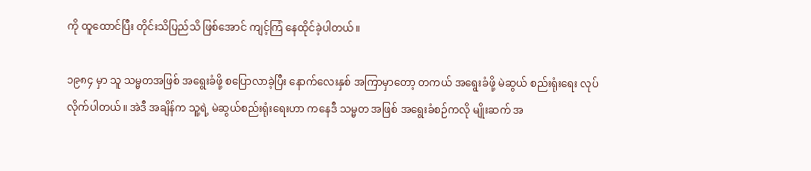ကို ထူထောင်ပြီး တိုင်းသိပြည်သိ ဖြစ်အောင် ကျင့်ကြံ နေထိုင်ခဲ့ပါတယ်။

၁၉၈၄ မှာ သူ သမ္မတအဖြစ် အရွေးခံဖို့ စပြောလာခဲ့ပြီး နောက်လေးနှစ် အကြာမှာတော့ တကယ် အရွေးခံဖို့ မဲဆွယ် စည်းရုံးရေး လုပ်လိုက်ပါတယ်။ အဲဒီ အချိန်က သူ့ရဲ့ မဲဆွယ်စည်းရုံးရေးဟာ ကနေဒီ သမ္မတ အဖြစ် အရွေးခံစဉ်ကလို မျိုးဆက် အ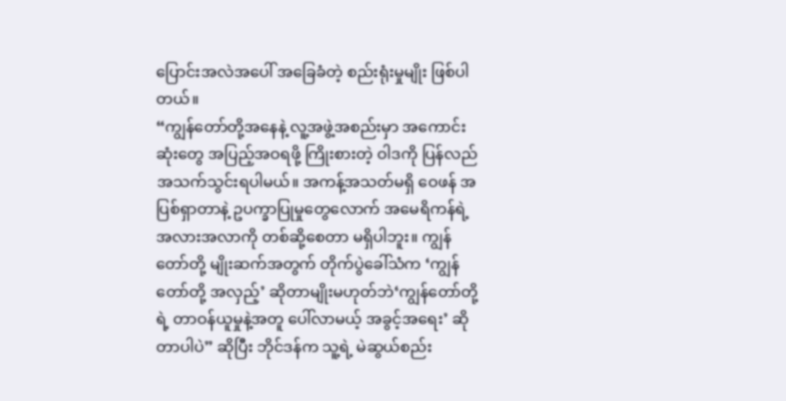ပြောင်းအလဲအပေါ် အခြေခံတဲ့ စည်းရုံးမှုမျိုး ဖြစ်ပါတယ်။
“ကျွန်တော်တို့အနေနဲ့ လူ့အဖွဲ့အစည်းမှာ အကောင်းဆုံးတွေ အပြည့်အဝရဖို့ ကြိုးစားတဲ့ ဝါဒကို ပြန်လည် အသက်သွင်းရပါမယ်။ အကန့်အသတ်မရှိ ဝေဖန် အပြစ်ရှာတာနဲ့ ဥပက္ခာပြုမှုတွေလောက် အမေရိကန်ရဲ့ အလားအလာကို တစ်ဆို့စေတာ မရှိပါဘူး။ ကျွန်တော်တို့ မျိုးဆက်အတွက် တိုက်ပွဲခေါ်သံက ‘ကျွန်တော်တို့ အလှည့်’ ဆိုတာမျိုးမဟုတ်ဘဲ‘ကျွန်တော်တို့ရဲ့ တာဝန်ယူမှုနဲ့အတူ ပေါ်လာမယ့် အခွင့်အရေး’ ဆိုတာပါပဲ” ဆိုပြီး ဘိုင်ဒန်က သူ့ရဲ့ မဲဆွယ်စည်း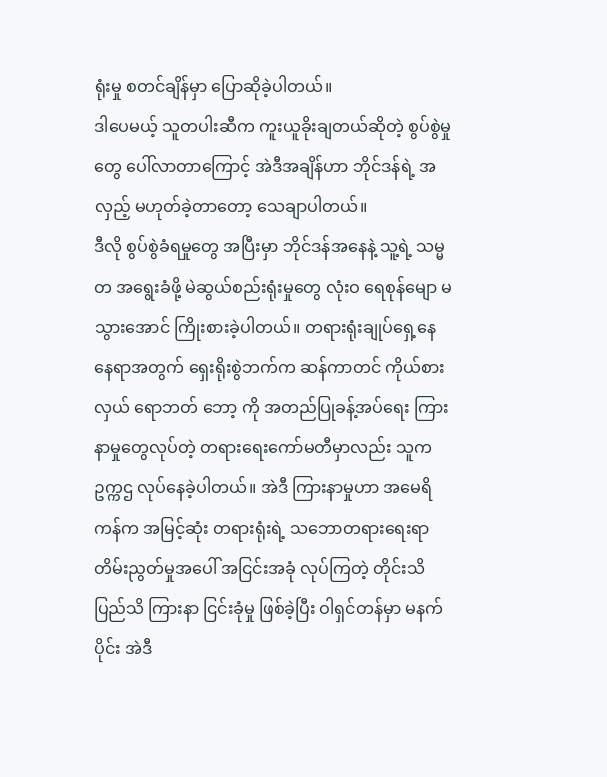ရုံးမှု စတင်ချိန်မှာ ပြောဆိုခဲ့ပါတယ်။
ဒါပေမယ့် သူတပါးဆီက ကူးယူခိုးချတယ်ဆိုတဲ့ စွပ်စွဲမှုတွေ ပေါ်လာတာကြောင့် အဲဒီအချိန်ဟာ ဘိုင်ဒန်ရဲ့ အလှည့် မဟုတ်ခဲ့တာတော့ သေချာပါတယ်။
ဒီလို စွပ်စွဲခံရမှုတွေ အပြီးမှာ ဘိုင်ဒန်အနေနဲ့ သူ့ရဲ့ သမ္မတ အရွေးခံဖို့ မဲဆွယ်စည်းရုံးမှုတွေ လုံးဝ ရေစုန်မျော မသွားအောင် ကြိုးစားခဲ့ပါတယ်။ တရားရုံးချုပ်ရှေ့နေ နေရာအတွက် ရှေးရိုးစွဲဘက်က ဆန်ကာတင် ကိုယ်စားလှယ် ရောဘတ် ဘော့ ကို အတည်ပြုခန့်အပ်ရေး ကြားနာမှုတွေလုပ်တဲ့ တရားရေးကော်မတီမှာလည်း သူက ဥက္ကဌ လုပ်နေခဲ့ပါတယ်။ အဲဒီ ကြားနာမှုဟာ အမေရိကန်က အမြင့်ဆုံး တရားရုံးရဲ့ သဘောတရားရေးရာ တိမ်းညွတ်မှုအပေါ် အငြင်းအခုံ လုပ်ကြတဲ့ တိုင်းသိပြည်သိ ကြားနာ ငြင်းခုံမှု ဖြစ်ခဲ့ပြီး ဝါရှင်တန်မှာ မနက်ပိုင်း အဲဒီ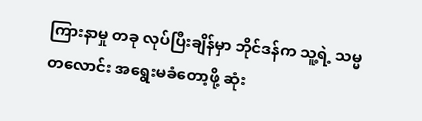ကြားနာမှု တခု လုပ်ပြီးချိန်မှာ ဘိုင်ဒန်က သူ့ရဲ့ သမ္မတလောင်း အရွေးမခံတော့ဖို့ ဆုံး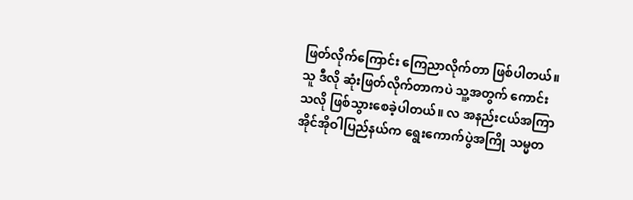ဖြတ်လိုက်ကြောင်း ကြေညာလိုက်တာ ဖြစ်ပါတယ်။
သူ ဒီလို ဆုံးဖြတ်လိုက်တာကပဲ သူ့အတွက် ကောင်းသလို ဖြစ်သွားစေခဲ့ပါတယ်။ လ အနည်းငယ်အကြာ အိုင်အိုဝါပြည်နယ်က ရွေးကောက်ပွဲအကြို သမ္မတ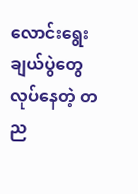လောင်းရွေးချယ်ပွဲတွေ လုပ်နေတဲ့ တည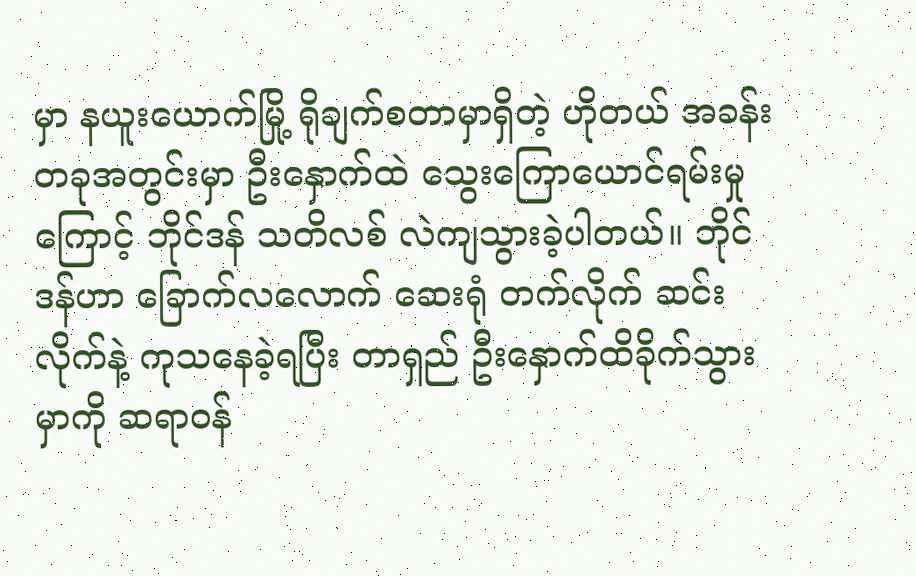မှာ နယူးယောက်မြို့ ရိုချက်စတာမှာရှိတဲ့ ဟိုတယ် အခန်းတခုအတွင်းမှာ ဦးနှောက်ထဲ သွေးကြောယောင်ရမ်းမှုကြောင့် ဘိုင်ဒန် သတိလစ် လဲကျသွားခဲ့ပါတယ်။ ဘိုင်ဒန်ဟာ ခြောက်လလောက် ဆေးရုံ တက်လိုက် ဆင်းလိုက်နဲ့ ကုသနေခဲ့ရပြီး တာရှည် ဦးနှောက်ထိခိုက်သွားမှာကို ဆရာဝန်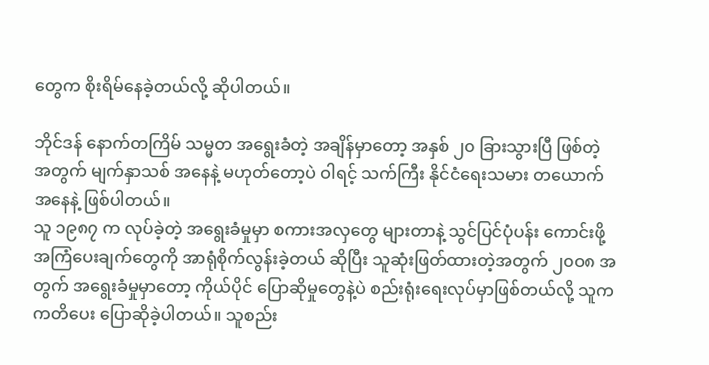တွေက စိုးရိမ်နေခဲ့တယ်လို့ ဆိုပါတယ်။

ဘိုင်ဒန် နောက်တကြိမ် သမ္မတ အရွေးခံတဲ့ အချိန်မှာတော့ အနှစ် ၂၀ ခြားသွားပြီ ဖြစ်တဲ့အတွက် မျက်နှာသစ် အနေနဲ့ မဟုတ်တော့ပဲ ဝါရင့် သက်ကြီး နိုင်ငံရေးသမား တယောက် အနေနဲ့ ဖြစ်ပါတယ်။
သူ ၁၉၈၇ က လုပ်ခဲ့တဲ့ အရွေးခံမှုမှာ စကားအလှတွေ များတာနဲ့ သွင်ပြင်ပုံပန်း ကောင်းဖို့ အကြံပေးချက်တွေကို အာရုံစိုက်လွန်းခဲ့တယ် ဆိုပြီး သူဆုံးဖြတ်ထားတဲ့အတွက် ၂၀ဝ၈ အတွက် အရွေးခံမှုမှာတော့ ကိုယ်ပိုင် ပြောဆိုမှုတွေနဲ့ပဲ စည်းရုံးရေးလုပ်မှာဖြစ်တယ်လို့ သူက ကတိပေး ပြောဆိုခဲ့ပါတယ်။ သူစည်း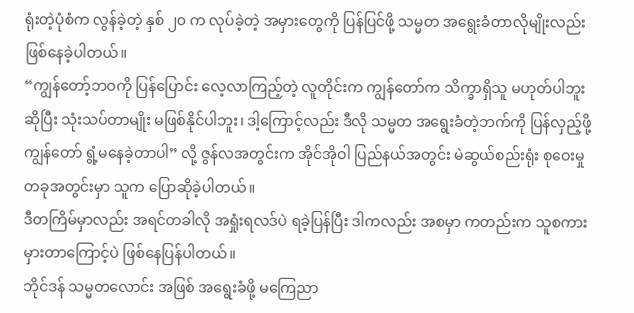ရုံးတဲ့ပုံစံက လွန်ခဲ့တဲ့ နှစ် ၂၀ က လုပ်ခဲ့တဲ့ အမှားတွေကို ပြန်ပြင်ဖို့ သမ္မတ အရွေးခံတာလိုမျိုးလည်း ဖြစ်နေခဲ့ပါတယ်။
“ကျွန်တော့်ဘဝကို ပြန်ပြောင်း လေ့လာကြည့်တဲ့ လူတိုင်းက ကျွန်တော်က သိက္ခာရှိသူ မဟုတ်ပါဘူး ဆိုပြီး သုံးသပ်တာမျိုး မဖြစ်နိုင်ပါဘူး၊ ဒါ့ကြောင့်လည်း ဒီလို သမ္မတ အရွေးခံတဲ့ဘက်ကို ပြန်လှည့်ဖို့ ကျွန်တော် ရွံ့မနေခဲ့တာပါ” လို့ ဇွန်လအတွင်းက အိုင်အိုဝါ ပြည်နယ်အတွင်း မဲဆွယ်စည်းရုံး စုဝေးမှုတခုအတွင်းမှာ သူက ပြောဆိုခဲ့ပါတယ်။
ဒီတကြိမ်မှာလည်း အရင်တခါလို အရှုံးရလဒ်ပဲ ရခဲ့ပြန်ပြီး ဒါကလည်း အစမှာ ကတည်းက သူစကားမှားတာကြောင့်ပဲ ဖြစ်နေပြန်ပါတယ်။
ဘိုင်ဒန် သမ္မတလောင်း အဖြစ် အရွေးခံဖို့ မကြေညာ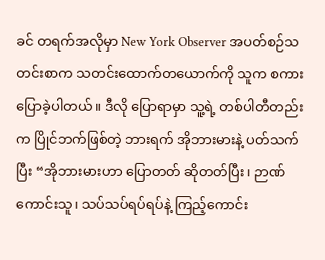ခင် တရက်အလိုမှာ New York Observer အပတ်စဉ်သတင်းစာက သတင်းထောက်တယောက်ကို သူက စကားပြောခဲ့ပါတယ်။ ဒီလို ပြောရာမှာ သူ့ရဲ့ တစ်ပါတီတည်းက ပြိုင်ဘက်ဖြစ်တဲ့ ဘားရက် အိုဘားမားနဲ့ ပတ်သက်ပြီး “အိုဘားမားဟာ ပြောတတ် ဆိုတတ်ပြီး၊ ဉာဏ်ကောင်းသူ၊ သပ်သပ်ရပ်ရပ်နဲ့ ကြည့်ကောင်း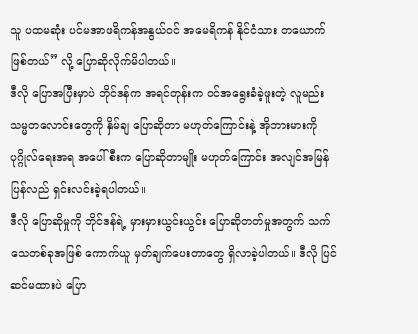သူ ပထမဆုံး ပင်မအာဖရိကန်အနွယ်ဝင် အမေရိကန် နိုင်ငံသား တယောက် ဖြစ်တယ်” လို့ ပြောဆိုလိုက်မိပါတယ်။
ဒီလို ပြောအပြီးမှာပဲ ဘိုင်ဒန်က အရင်တုန်းက ဝင်အရွေးခံခဲ့ဖူးတဲ့ လူမည်းသမ္မတလောင်းတွေကို နှိမ်ချ ပြောဆိုတာ မဟုတ်ကြောင်းနဲ့ အိုဘားမားကို ပုဂ္ဂိုလ်ရေးအရ အပေါ်စီးက ပြောဆိုတာမျိုး မဟုတ်ကြောင်း အလျင်အမြန် ပြန်လည် ရှင်းလင်းခဲ့ရပါတယ်။
ဒီလို ပြောဆိုမှုကို ဘိုင်ဒန်ရဲ့ မှားမှားယွင်းယွင်း ပြောဆိုတတ်မှုအတွက် သက်သေတစ်ခုအဖြစ် ကောက်ယူ မှတ်ချက်ပေးတာတွေ ရှိလာခဲ့ပါတယ်။ ဒီလို ပြင်ဆင်မထားပဲ ပြော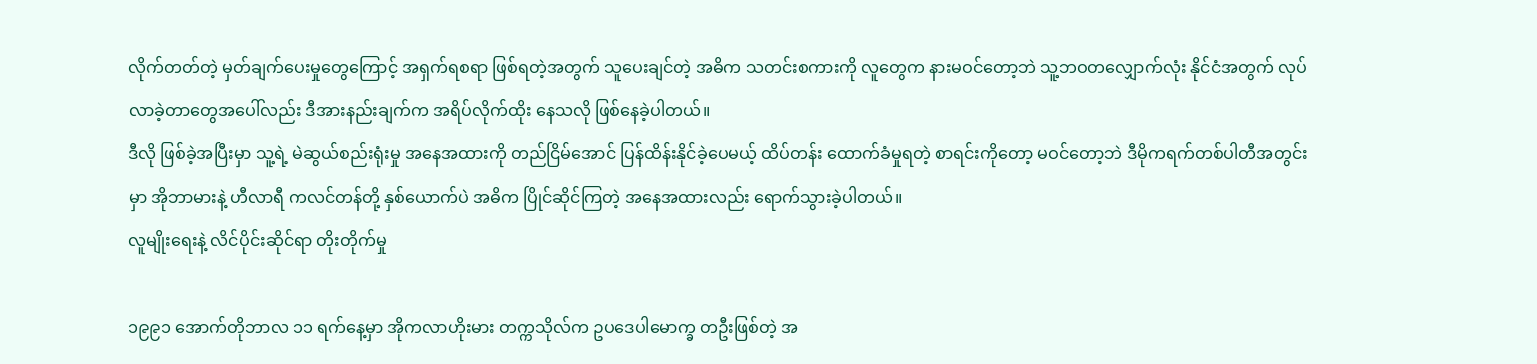လိုက်တတ်တဲ့ မှတ်ချက်ပေးမှုတွေကြောင့် အရှက်ရစရာ ဖြစ်ရတဲ့အတွက် သူပေးချင်တဲ့ အဓိက သတင်းစကားကို လူတွေက နားမဝင်တော့ဘဲ သူ့ဘဝတလျှောက်လုံး နိုင်ငံအတွက် လုပ်လာခဲ့တာတွေအပေါ်လည်း ဒီအားနည်းချက်က အရိပ်လိုက်ထိုး နေသလို ဖြစ်နေခဲ့ပါတယ်။
ဒီလို ဖြစ်ခဲ့အပြီးမှာ သူ့ရဲ့ မဲဆွယ်စည်းရုံးမှု အနေအထားကို တည်ငြိမ်အောင် ပြန်ထိန်းနိုင်ခဲ့ပေမယ့် ထိပ်တန်း ထောက်ခံမှုရတဲ့ စာရင်းကိုတော့ မဝင်တော့ဘဲ ဒီမိုကရက်တစ်ပါတီအတွင်းမှာ အိုဘာမားနဲ့ ဟီလာရီ ကလင်တန်တို့ နှစ်ယောက်ပဲ အဓိက ပြိုင်ဆိုင်ကြတဲ့ အနေအထားလည်း ရောက်သွားခဲ့ပါတယ်။
လူမျိုးရေးနဲ့ လိင်ပိုင်းဆိုင်ရာ တိုးတိုက်မှု

၁၉၉၁ အောက်တိုဘာလ ၁၁ ရက်နေ့မှာ အိုကလာဟိုးမား တက္ကသိုလ်က ဥပဒေပါမောက္ခ တဦးဖြစ်တဲ့ အ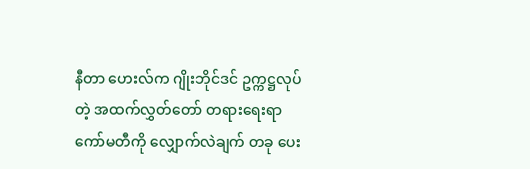နီတာ ဟေးလ်က ဂျိုးဘိုင်ဒင် ဥက္ကဋ္ဌလုပ်တဲ့ အထက်လွှတ်တော် တရားရေးရာ ကော်မတီကို လျှောက်လဲချက် တခု ပေး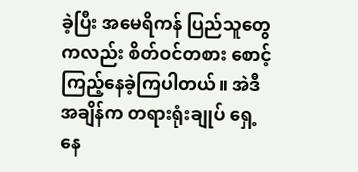ခဲ့ပြီး အမေရိကန် ပြည်သူတွေကလည်း စိတ်ဝင်တစား စောင့်ကြည့်နေခဲ့ကြပါတယ်။ အဲဒီအချိန်က တရားရုံးချုပ် ရှေ့နေ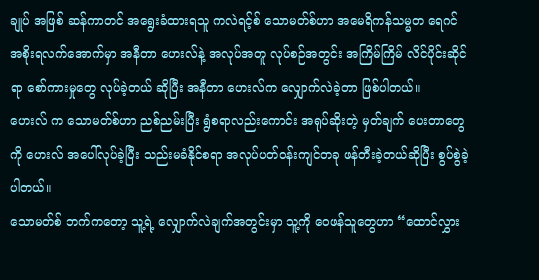ချုပ် အဖြစ် ဆန်ကာတင် အရွေးခံထားရသူ ကလဲရင့်စ် သောမတ်စ်ဟာ အမေရိကန်သမ္မတ ရေဂင် အစိုးရလက်အောက်မှာ အနီတာ ဟေးလ်နဲ့ အလုပ်အတူ လုပ်စဉ်အတွင်း အကြိမ်ကြိမ် လိင်ပိုင်းဆိုင်ရာ စော်ကားမှုတွေ လုပ်ခဲ့တယ် ဆိုပြီး အနီတာ ဟေးလ်က လျှောက်လဲခဲ့တာ ဖြစ်ပါတယ်။
ဟေးလ် က သောမတ်စ်ဟာ ညစ်ညမ်းပြီး ရွံစရာလည်းကောင်း အရုပ်ဆိုးတဲ့ မှတ်ချက် ပေးတာတွေကို ဟေးလ် အပေါ်လုပ်ခဲ့ပြီး သည်းမခံနိုင်စရာ အလုပ်ပတ်ဝန်းကျင်တခု ဖန်တီးခဲ့တယ်ဆိုပြီး စွပ်စွဲခဲ့ပါတယ်။
သောမတ်စ် ဘက်ကတော့ သူ့ရဲ့ လျှောက်လဲချက်အတွင်းမှာ သူ့ကို ဝေဖန်သူတွေဟာ “ထောင်လွှား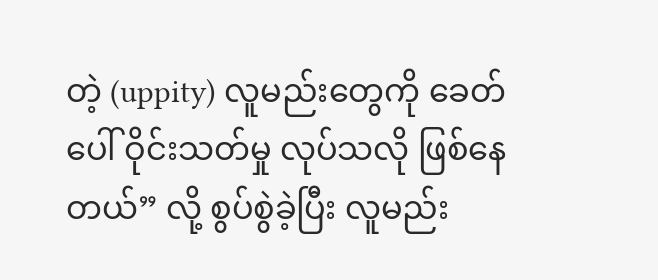တဲ့ (uppity) လူမည်းတွေကို ခေတ်ပေါ် ဝိုင်းသတ်မှု လုပ်သလို ဖြစ်နေတယ်” လို့ စွပ်စွဲခဲ့ပြီး လူမည်း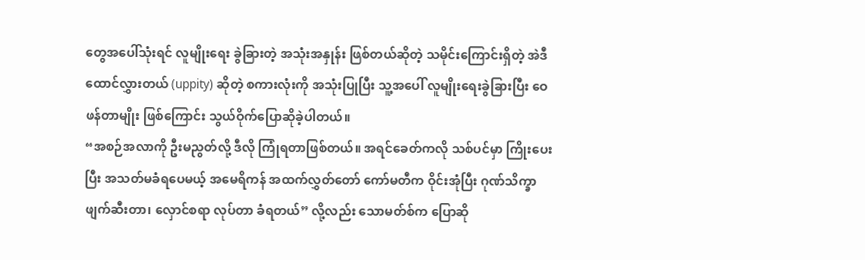တွေအပေါ်သုံးရင် လူမျိုးရေး ခွဲခြားတဲ့ အသုံးအနှုန်း ဖြစ်တယ်ဆိုတဲ့ သမိုင်းကြောင်းရှိတဲ့ အဲဒီ ထောင်လွှားတယ် (uppity) ဆိုတဲ့ စကားလုံးကို အသုံးပြုပြီး သူ့အပေါ် လူမျိုးရေးခွဲခြားပြီး ဝေဖန်တာမျိုး ဖြစ်ကြောင်း သွယ်ဝိုက်ပြောဆိုခဲ့ပါတယ်။
“အစဉ်အလာကို ဦးမညွတ်လို့ ဒီလို ကြုံရတာဖြစ်တယ်။ အရင်ခေတ်ကလို သစ်ပင်မှာ ကြိုးပေးပြီး အသတ်မခံရပေမယ့် အမေရိကန် အထက်လွှတ်တော် ကော်မတီက ဝိုင်းအုံပြီး ဂုဏ်သိက္ခာ ဖျက်ဆီးတာ၊ လှောင်စရာ လုပ်တာ ခံရတယ်” လို့လည်း သောမတ်စ်က ပြောဆို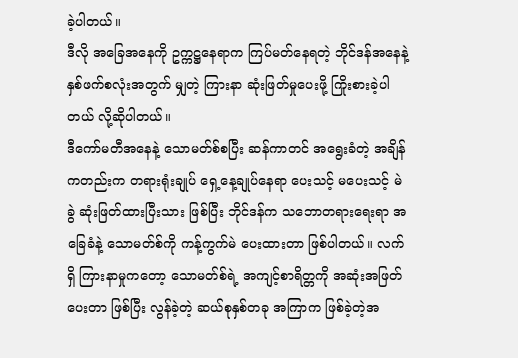ခဲ့ပါတယ်။
ဒီလို အခြေအနေကို ဥက္ကဋ္ဌနေရာက ကြပ်မတ်နေရတဲ့ ဘိုင်ဒန်အနေနဲ့ နှစ်ဖက်စလုံးအတွက် မျှတဲ့ ကြားနာ ဆုံးဖြတ်မှုပေးဖို့ ကြိုးစားခဲ့ပါတယ် လို့ဆိုပါတယ်။
ဒီကော်မတီအနေနဲ့ သောမတ်စ်စပြီး ဆန်ကာတင် အရွေးခံတဲ့ အချိန်ကတည်းက တရားရုံးချုပ် ရှေ့နေ့ချုပ်နေရာ ပေးသင့် မပေးသင့် မဲခွဲ ဆုံးဖြတ်ထားပြီးသား ဖြစ်ပြီး ဘိုင်ဒန်က သဘောတရားရေးရာ အခြေခံနဲ့ သောမတ်စ်ကို ကန့်ကွက်မဲ ပေးထားတာ ဖြစ်ပါတယ်။ လက်ရှိ ကြားနာမှုကတော့ သောမတ်စ်ရဲ့ အကျင့်စာရိတ္တကို အဆုံးအဖြတ်ပေးတာ ဖြစ်ပြီး လွန်ခဲ့တဲ့ ဆယ်စုနှစ်တခု အကြာက ဖြစ်ခဲ့တဲ့အ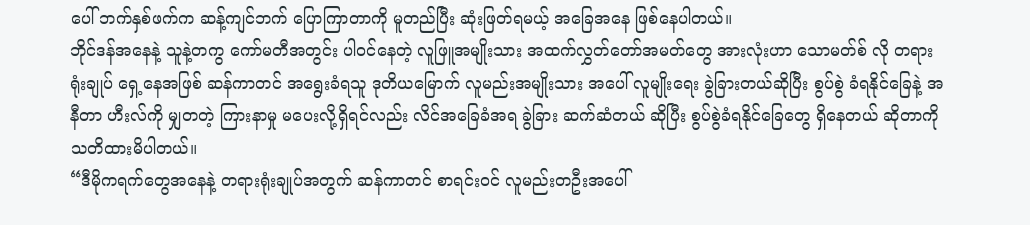ပေါ် ဘက်နှစ်ဖက်က ဆန့်ကျင်ဘက် ပြောကြာတာကို မူတည်ပြီး ဆုံးဖြတ်ရမယ့် အခြေအနေ ဖြစ်နေပါတယ်။
ဘိုင်ဒန်အနေနဲ့ သူနဲ့တကွ ကော်မတီအတွင်း ပါဝင်နေတဲ့ လူဖြူအမျိုးသား အထက်လွှတ်တော်အမတ်တွေ အားလုံးဟာ သောမတ်စ် လို တရားရုံးချုပ် ရှေ့နေအဖြစ် ဆန်ကာတင် အရွေးခံရသူ ဒုတိယမြောက် လူမည်းအမျိုးသား အပေါ် လူမျိုးရေး ခွဲခြားတယ်ဆိုပြီး စွပ်စွဲ ခံရနိုင်ခြေနဲ့ အနီတာ ဟီးလ်ကို မျှတတဲ့ ကြားနာမှု မပေးလို့ရှိရင်လည်း လိင်အခြေခံအရ ခွဲခြား ဆက်ဆံတယ် ဆိုပြီး စွပ်စွဲခံရနိုင်ခြေတွေ ရှိနေတယ် ဆိုတာကို သတိထားမိပါတယ်။
“ဒီမိုကရက်တွေအနေနဲ့ တရားရုံးချုပ်အတွက် ဆန်ကာတင် စာရင်းဝင် လူမည်းတဦးအပေါ်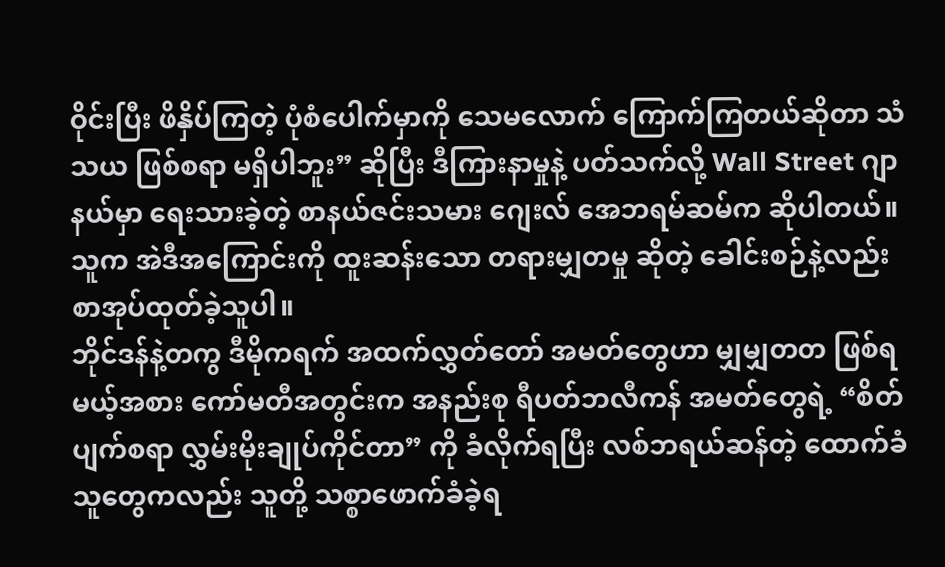ဝိုင်းပြီး ဖိနှိပ်ကြတဲ့ ပုံစံပေါက်မှာကို သေမလောက် ကြောက်ကြတယ်ဆိုတာ သံသယ ဖြစ်စရာ မရှိပါဘူး” ဆိုပြီး ဒီကြားနာမှုနဲ့ ပတ်သက်လို့ Wall Street ဂျာနယ်မှာ ရေးသားခဲ့တဲ့ စာနယ်ဇင်းသမား ဂျေးလ် အေဘရမ်ဆမ်က ဆိုပါတယ်။ သူက အဲဒီအကြောင်းကို ထူးဆန်းသော တရားမျှတမှု ဆိုတဲ့ ခေါင်းစဉ်နဲ့လည်း စာအုပ်ထုတ်ခဲ့သူပါ။
ဘိုင်ဒန်နဲ့တကွ ဒီမိုကရက် အထက်လွှတ်တော် အမတ်တွေဟာ မျှမျှတတ ဖြစ်ရမယ့်အစား ကော်မတီအတွင်းက အနည်းစု ရီပတ်ဘလီကန် အမတ်တွေရဲ့ “စိတ်ပျက်စရာ လွှမ်းမိုးချုပ်ကိုင်တာ” ကို ခံလိုက်ရပြီး လစ်ဘရယ်ဆန်တဲ့ ထောက်ခံသူတွေကလည်း သူတို့ သစ္စာဖောက်ခံခဲ့ရ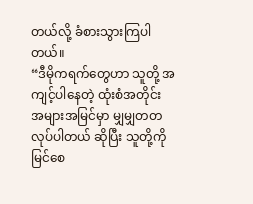တယ်လို့ ခံစားသွားကြပါတယ်။
“ဒီမိုကရက်တွေဟာ သူတို့ အကျင့်ပါနေတဲ့ ထုံးစံအတိုင်း အများအမြင်မှာ မျှမျှတတ လုပ်ပါတယ် ဆိုပြီး သူတို့ကို မြင်စေ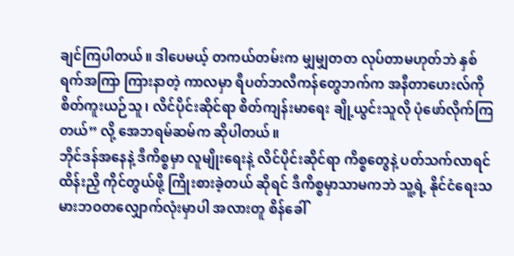ချင်ကြပါတယ်။ ဒါပေမယ့် တကယ်တမ်းက မျှမျှတတ လုပ်တာမဟုတ်ဘဲ နှစ်ရက်အကြာ ကြားနာတဲ့ ကာလမှာ ရီပတ်ဘလီကန်တွေဘက်က အနီတာဟေးလ်ကို စိတ်ကူးယဉ်သူ၊ လိင်ပိုင်းဆိုင်ရာ စိတ်ကျန်းမာရေး ချို့ယွင်းသူလို ပုံဖော်လိုက်ကြတယ်” လို့ အေဘရမ်ဆမ်က ဆိုပါတယ်။
ဘိုင်ဒန်အနေနဲ့ ဒီကိစ္စမှာ လူမျိုးရေးနဲ့ လိင်ပိုင်းဆိုင်ရာ ကိစ္စတွေနဲ့ ပတ်သက်လာရင် ထိန်းညှိ ကိုင်တွယ်ဖို့ ကြိုးစားခဲ့တယ် ဆိုရင် ဒီကိစ္စမှာသာမကဘဲ သူ့ရဲ့ နိုင်ငံရေးသမားဘဝတလျှောက်လုံးမှာပါ အလားတူ စိန်ခေါ်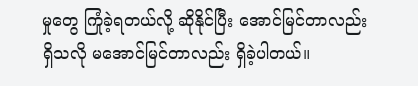မှုတွေ ကြုံခဲ့ရတယ်လို့ ဆိုနိုင်ပြီး အောင်မြင်တာလည်း ရှိသလို မအောင်မြင်တာလည်း ရှိခဲ့ပါတယ်။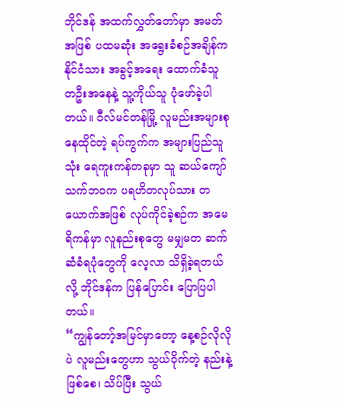ဘိုင်ဒန် အထက်လွှတ်တော်မှာ အမတ်အဖြစ် ပထမဆုံး အရွေးခံစဉ်အချိန်က နိုင်ငံသား အခွင့်အရေး ထောက်ခံသူ တဦးအနေနဲ့ သူ့ကိုယ်သူ ပုံဖော်ခဲ့ပါတယ်။ ဝီလ်မင်တန်မြို့ လူမည်းအများစု နေထိုင်တဲ့ ရပ်ကွက်က အများပြည်သူသုံး ရေကူးကန်တခုမှာ သူ ဆယ်ကျော်သက်ဘဝက ပရဟိတလုပ်သား တယောက်အဖြစ် လုပ်ကိုင်ခဲ့စဉ်က အမေရိကန်မှာ လူနည်းစုတွေ မမျှမတ ဆက်ဆံခံရပုံတွေကို လေ့လာ သိရှိခဲ့ရတယ်လို့ ဘိုင်ဒန်က ပြန်ပြောင်း ပြောပြပါတယ်။
“ကျွန်တော့်အမြင်မှာတော့ နေ့စဉ်လိုလိုပဲ လူမည်းတွေဟာ သွယ်ဝိုက်တဲ့ နည်းနဲ့ ဖြစ်စေ၊ သိပ်ပြီး သွယ်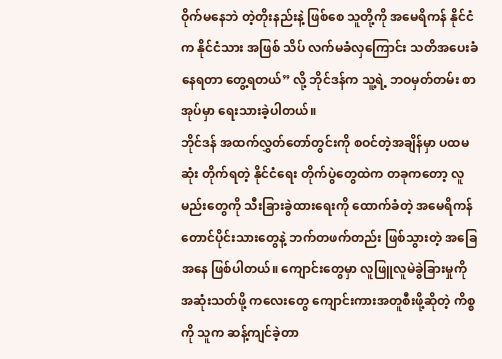ဝိုက်မနေဘဲ တဲ့တိုးနည်းနဲ့ ဖြစ်စေ သူတို့ကို အမေရိကန် နိုင်ငံက နိုင်ငံသား အဖြစ် သိပ် လက်မခံလှကြောင်း သတိအပေးခံနေရတာ တွေ့ရတယ်” လို့ ဘိုင်ဒန်က သူ့ရဲ့ ဘဝမှတ်တမ်း စာအုပ်မှာ ရေးသားခဲ့ပါတယ်။
ဘိုင်ဒန် အထက်လွှတ်တော်တွင်းကို စဝင်တဲ့အချိန်မှာ ပထမဆုံး တိုက်ရတဲ့ နိုင်ငံရေး တိုက်ပွဲတွေထဲက တခုကတော့ လူမည်းတွေကို သီးခြားခွဲထားရေးကို ထောက်ခံတဲ့ အမေရိကန်တောင်ပိုင်းသားတွေနဲ့ ဘက်တဖက်တည်း ဖြစ်သွားတဲ့ အခြေအနေ ဖြစ်ပါတယ်။ ကျောင်းတွေမှာ လူဖြူလူမဲခွဲခြားမှုကို အဆုံးသတ်ဖို့ ကလေးတွေ ကျောင်းကားအတူစီးဖို့ဆိုတဲ့ ကိစ္စကို သူက ဆန့်ကျင်ခဲ့တာ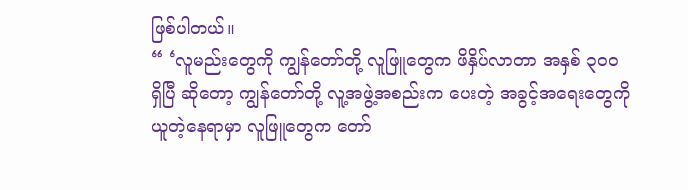ဖြစ်ပါတယ်။
“ ‘လူမည်းတွေကို ကျွန်တော်တို့ လူဖြူတွေက ဖိနှိပ်လာတာ အနှစ် ၃၀ဝ ရှိပြီ ဆိုတော့ ကျွန်တော်တို့ လူ့အဖွဲ့အစည်းက ပေးတဲ့ အခွင့်အရေးတွေကို ယူတဲ့နေရာမှာ လူဖြူတွေက တော်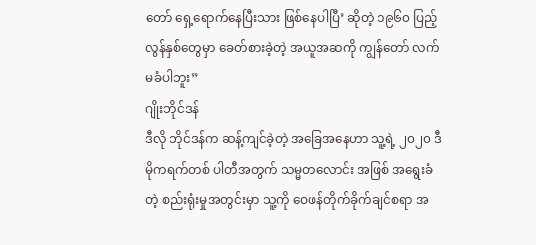တော် ရှေ့ရောက်နေပြီးသား ဖြစ်နေပါပြီ’ ဆိုတဲ့ ၁၉၆၀ ပြည့်လွန်နှစ်တွေမှာ ခေတ်စားခဲ့တဲ့ အယူအဆကို ကျွန်တော် လက်မခံပါဘူး”
ဂျိုးဘိုင်ဒန်
ဒီလို ဘိုင်ဒန်က ဆန့်ကျင်ခဲ့တဲ့ အခြေအနေဟာ သူ့ရဲ့ ၂၀၂၀ ဒီမိုကရက်တစ် ပါတီအတွက် သမ္မတလောင်း အဖြစ် အရွေးခံတဲ့ စည်းရုံးမှုအတွင်းမှာ သူ့ကို ဝေဖန်တိုက်ခိုက်ချင်စရာ အ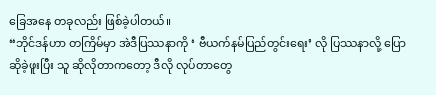ခြေအနေ တခုလည်း ဖြစ်ခဲ့ပါတယ်။
“ဘိုင်ဒန်ဟာ တကြိမ်မှာ အဲဒီပြဿနာကို ‘ ဗီယက်နမ်ပြည်တွင်းရေး’ လို ပြဿနာလို့ ပြောဆိုခဲ့ဖူးပြီး သူ ဆိုလိုတာကတော့ ဒီလို လုပ်တာတွေ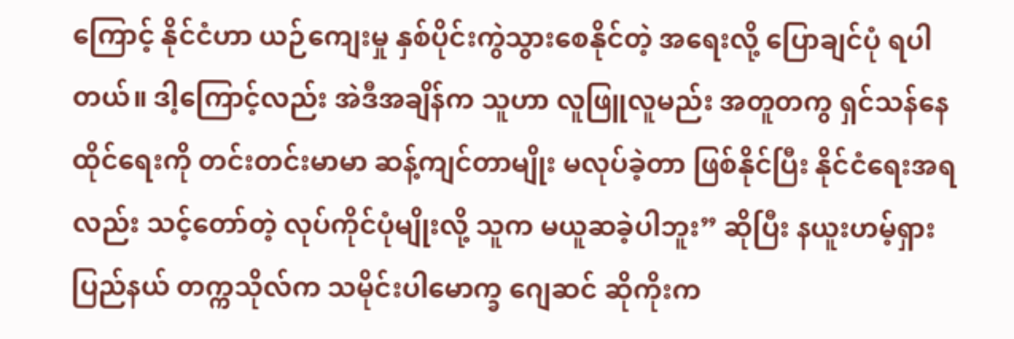ကြောင့် နိုင်ငံဟာ ယဉ်ကျေးမှု နှစ်ပိုင်းကွဲသွားစေနိုင်တဲ့ အရေးလို့ ပြောချင်ပုံ ရပါတယ်။ ဒါ့ကြောင့်လည်း အဲဒီအချိန်က သူဟာ လူဖြူလူမည်း အတူတကွ ရှင်သန်နေထိုင်ရေးကို တင်းတင်းမာမာ ဆန့်ကျင်တာမျိုး မလုပ်ခဲ့တာ ဖြစ်နိုင်ပြီး နိုင်ငံရေးအရလည်း သင့်တော်တဲ့ လုပ်ကိုင်ပုံမျိုးလို့ သူက မယူဆခဲ့ပါဘူး” ဆိုပြီး နယူးဟမ့်ရှားပြည်နယ် တက္ကသိုလ်က သမိုင်းပါမောက္ခ ဂျေဆင် ဆိုကိုးက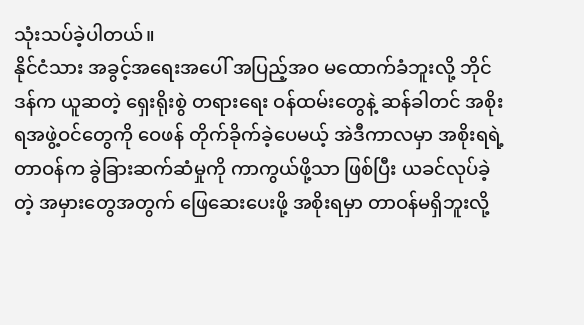သုံးသပ်ခဲ့ပါတယ်။
နိုင်ငံသား အခွင့်အရေးအပေါ် အပြည့်အဝ မထောက်ခံဘူးလို့ ဘိုင်ဒန်က ယူဆတဲ့ ရှေးရိုးစွဲ တရားရေး ဝန်ထမ်းတွေနဲ့ ဆန်ခါတင် အစိုးရအဖွဲ့ဝင်တွေကို ဝေဖန် တိုက်ခိုက်ခဲ့ပေမယ့် အဲဒီကာလမှာ အစိုးရရဲ့ တာဝန်က ခွဲခြားဆက်ဆံမှုကို ကာကွယ်ဖို့သာ ဖြစ်ပြီး ယခင်လုပ်ခဲ့တဲ့ အမှားတွေအတွက် ဖြေဆေးပေးဖို့ အစိုးရမှာ တာဝန်မရှိဘူးလို့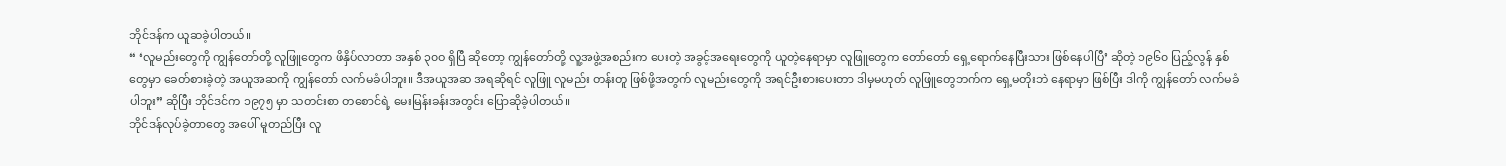ဘိုင်ဒန်က ယူဆခဲ့ပါတယ်။
“ ‘လူမည်းတွေကို ကျွန်တော်တို့ လူဖြူတွေက ဖိနှိပ်လာတာ အနှစ် ၃၀ဝ ရှိပြီ ဆိုတော့ ကျွန်တော်တို့ လူ့အဖွဲ့အစည်းက ပေးတဲ့ အခွင့်အရေးတွေကို ယူတဲ့နေရာမှာ လူဖြူတွေက တော်တော် ရှေ့ရောက်နေပြီးသား ဖြစ်နေပါပြီ’ ဆိုတဲ့ ၁၉၆၀ ပြည့်လွန် နှစ်တွေမှာ ခေတ်စားခဲ့တဲ့ အယူအဆကို ကျွန်တော် လက်မခံပါဘူး။ ဒီအယူအဆ အရဆိုရင် လူဖြူ လူမည်း တန်းတူ ဖြစ်ဖို့အတွက် လူမည်းတွေကို အရင်ဦးစားပေးတာ ဒါမှမဟုတ် လူဖြူတွေဘက်က ရှေ့မတိုးဘဲ နေရာမှာ ဖြစ်ပြီး ဒါကို ကျွန်တော် လက်မခံ ပါဘူး” ဆိုပြီး ဘိုင်ဒင်က ၁၉၇၅ မှာ သတင်းစာ တစောင်ရဲ့ မေးမြန်းခန်းအတွင်း ပြောဆိုခဲ့ပါတယ်။
ဘိုင်ဒန်လုပ်ခဲ့တာတွေ အပေါ် မူတည်ပြီး လူ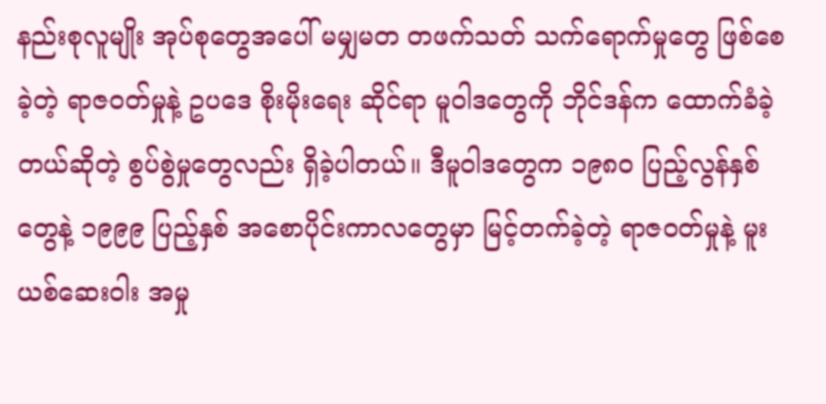နည်းစုလူမျိုး အုပ်စုတွေအပေါ် မမျှမတ တဖက်သတ် သက်ရောက်မှုတွေ ဖြစ်စေခဲ့တဲ့ ရာဇဝတ်မှုနဲ့ ဥပဒေ စိုးမိုးရေး ဆိုင်ရာ မူဝါဒတွေကို ဘိုင်ဒန်က ထောက်ခံခဲ့တယ်ဆိုတဲ့ စွပ်စွဲမှုတွေလည်း ရှိခဲ့ပါတယ်။ ဒီမူဝါဒတွေက ၁၉၈၀ ပြည့်လွန်နှစ်တွေနဲ့ ၁၉၉၉ ပြည့်နှစ် အစောပိုင်းကာလတွေမှာ မြင့်တက်ခဲ့တဲ့ ရာဇဝတ်မှုနဲ့ မူးယစ်ဆေးဝါး အမှု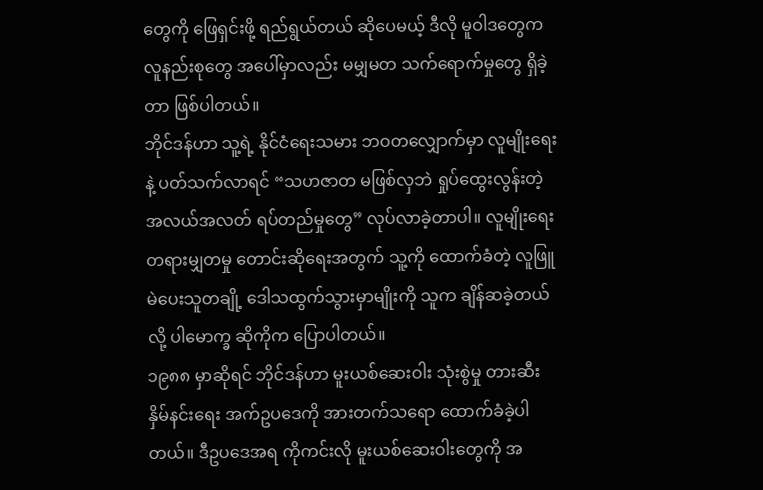တွေကို ဖြေရှင်းဖို့ ရည်ရွယ်တယ် ဆိုပေမယ့် ဒီလို မူဝါဒတွေက လူနည်းစုတွေ အပေါ်မှာလည်း မမျှမတ သက်ရောက်မှုတွေ ရှိခဲ့တာ ဖြစ်ပါတယ်။
ဘိုင်ဒန်ဟာ သူ့ရဲ့ နိုင်ငံရေးသမား ဘဝတလျှောက်မှာ လူမျိုးရေးနဲ့ ပတ်သက်လာရင် “သဟဇာတ မဖြစ်လှဘဲ ရှုပ်ထွေးလွန်းတဲ့ အလယ်အလတ် ရပ်တည်မှုတွေ” လုပ်လာခဲ့တာပါ။ လူမျိုးရေးတရားမျှတမှု တောင်းဆိုရေးအတွက် သူ့ကို ထောက်ခံတဲ့ လူဖြူမဲပေးသူတချို့ ဒေါသထွက်သွားမှာမျိုးကို သူက ချိန်ဆခဲ့တယ်လို့ ပါမောက္ခ ဆိုကိုက ပြောပါတယ်။
၁၉၈၈ မှာဆိုရင် ဘိုင်ဒန်ဟာ မူးယစ်ဆေးဝါး သုံးစွဲမှု တားဆီးနှိမ်နင်းရေး အက်ဥပဒေကို အားတက်သရော ထောက်ခံခဲ့ပါတယ်။ ဒီဥပဒေအရ ကိုကင်းလို မူးယစ်ဆေးဝါးတွေကို အ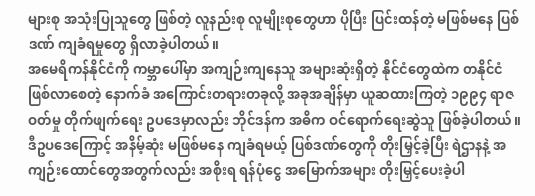များစု အသုံးပြုသူတွေ ဖြစ်တဲ့ လူနည်းစု လူမျိုးစုတွေဟာ ပိုပြီး ပြင်းထန်တဲ့ မဖြစ်မနေ ပြစ်ဒဏ် ကျခံရမှုတွေ ရှိလာခဲ့ပါတယ်။
အမေရိကန်နိုင်ငံကို ကမ္ဘာပေါ်မှာ အကျဉ်းကျနေသူ အများဆုံးရှိတဲ့ နိုင်ငံတွေထဲက တနိုင်ငံဖြစ်လာစေတဲ့ နောက်ခံ အကြောင်းတရားတခုလို့ အခုအချိန်မှာ ယူဆထားကြတဲ့ ၁၉၉၄ ရာဇဝတ်မှု တိုက်ဖျက်ရေး ဥပဒေမှာလည်း ဘိုင်ဒန်က အဓိက ဝင်ရောက်ရေးဆွဲသူ ဖြစ်ခဲ့ပါတယ်။ ဒီဥပဒေကြောင့် အနိမ့်ဆုံး မဖြစ်မနေ ကျခံရမယ့် ပြစ်ဒဏ်တွေကို တိုးမြှင့်ခဲ့ပြီး ရဲဌာနနဲ့ အကျဉ်းထောင်တွေအတွက်လည်း အစိုးရ ရန်ပုံငွေ အမြောက်အများ တိုးမြှင့်ပေးခဲ့ပါ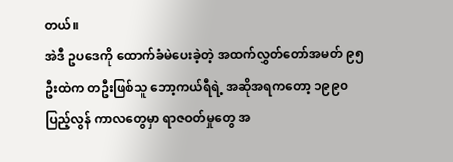တယ်။
အဲဒီ ဥပဒေကို ထောက်ခံမဲပေးခဲ့တဲ့ အထက်လွှတ်တော်အမတ် ၉၅ ဦးထဲက တဦးဖြစ်သူ ဘော့ကယ်ရီရဲ့ အဆိုအရကတော့ ၁၉၉၀ ပြည့်လွန် ကာလတွေမှာ ရာဇဝတ်မှုတွေ အ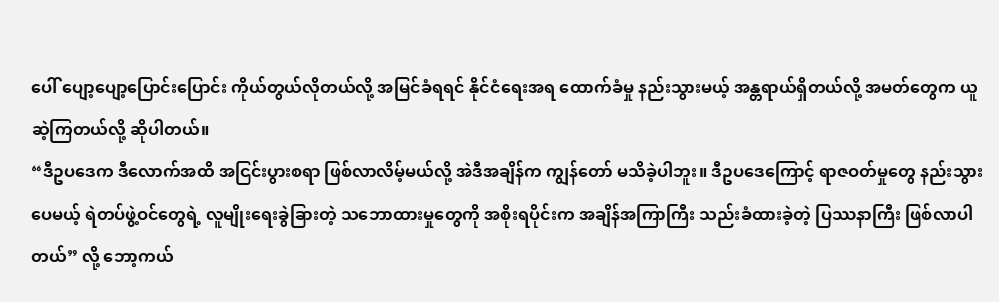ပေါ် ပျော့ပျော့ပြောင်းပြောင်း ကိုယ်တွယ်လိုတယ်လို့ အမြင်ခံရရင် နိုင်ငံရေးအရ ထောက်ခံမှု နည်းသွားမယ့် အန္တရာယ်ရှိတယ်လို့ အမတ်တွေက ယူဆဲ့ကြတယ်လို့ ဆိုပါတယ်။
“ဒီဥပဒေက ဒီလောက်အထိ အငြင်းပွားစရာ ဖြစ်လာလိမ့်မယ်လို့ အဲဒီအချိန်က ကျွန်တော် မသိခဲ့ပါဘူး။ ဒီဥပဒေကြောင့် ရာဇဝတ်မှုတွေ နည်းသွားပေမယ့် ရဲတပ်ဖွဲ့ဝင်တွေရဲ့ လူမျိုးရေးခွဲခြားတဲ့ သဘောထားမှုတွေကို အစိုးရပိုင်းက အချိန်အကြာကြီး သည်းခံထားခဲ့တဲ့ ပြဿနာကြီး ဖြစ်လာပါတယ်” လို့ ဘော့ကယ်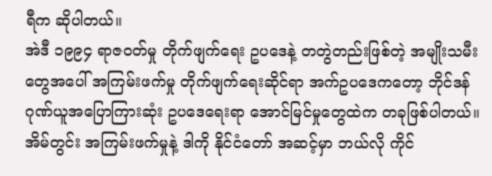ရီက ဆိုပါတယ်။
အဲဒီ ၁၉၉၄ ရာဇဝတ်မှု တိုက်ဖျက်ရေး ဥပဒေနဲ့ တတွဲတည်းဖြစ်တဲ့ အမျိုးသမီးတွေအပေါ် အကြမ်းဖက်မှု တိုက်ဖျက်ရေးဆိုင်ရာ အက်ဥပဒေကတော့ ဘိုင်ဒန် ဂုဏ်ယူအပြောကြားဆုံး ဥပဒေရေးရာ အောင်မြင်မှုတွေထဲက တခုဖြစ်ပါတယ်။ အိမ်တွင်း အကြမ်းဖက်မှုနဲ့ ဒါကို နိုင်ငံတော် အဆင့်မှာ ဘယ်လို ကိုင်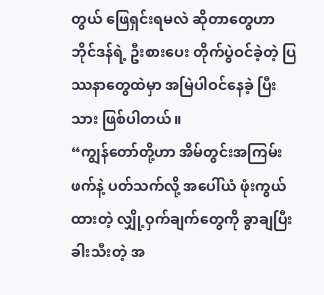တွယ် ဖြေရှင်းရမလဲ ဆိုတာတွေဟာ ဘိုင်ဒန်ရဲ့ ဦးစားပေး တိုက်ပွဲဝင်ခဲ့တဲ့ ပြဿနာတွေထဲမှာ အမြဲပါဝင်နေခဲ့ ပြီးသား ဖြစ်ပါတယ်။
“ကျွန်တော်တို့ဟာ အိမ်တွင်းအကြမ်းဖက်နဲ့ ပတ်သက်လို့ အပေါ်ယံ ဖုံးကွယ်ထားတဲ့ လျှို့ဝှက်ချက်တွေကို ခွာချပြီး ခါးသီးတဲ့ အ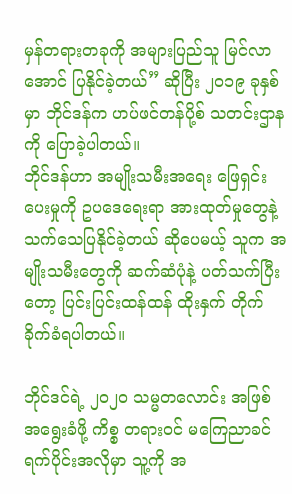မှန်တရားတခုကို အများပြည်သူ မြင်လာအောင် ပြနိုင်ခဲ့တယ်” ဆိုပြီး ၂၀၁၉ ခုနှစ်မှာ ဘိုင်ဒန်က ဟပ်ဖင်တန်ပို့စ် သတင်းဌာနကို ပြောခဲ့ပါတယ်။
ဘိုင်ဒန်ဟာ အမျိုးသမီးအရေး ဖြေရှင်းပေးမှုကို ဥပဒေရေးရာ အားထုတ်မှုတွေနဲ့ သက်သေပြနိုင်ခဲ့တယ် ဆိုပေမယ့် သူက အမျိုးသမီးတွေကို ဆက်ဆံပုံနဲ့ ပတ်သက်ပြီးတော့ ပြင်းပြင်းထန်ထန် ထိုးနှက် တိုက်ခိုက်ခံရပါတယ်။

ဘိုင်ဒင်ရဲ့ ၂၀၂၀ သမ္မတလောင်း အဖြစ် အရွေးခံဖို့ ကိစ္စ တရားဝင် မကြေညာခင် ရက်ပိုင်းအလိုမှာ သူ့ကို အ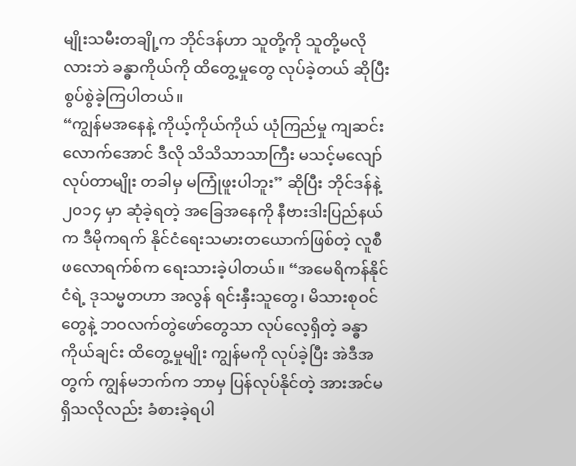မျိုးသမီးတချို့က ဘိုင်ဒန်ဟာ သူတို့ကို သူတို့မလိုလားဘဲ ခန္ဓာကိုယ်ကို ထိတွေ့မှုတွေ လုပ်ခဲ့တယ် ဆိုပြီး စွပ်စွဲခဲ့ကြပါတယ်။
“ကျွန်မအနေနဲ့ ကိုယ့်ကိုယ်ကိုယ် ယုံကြည်မှု ကျဆင်းလောက်အောင် ဒီလို သိသိသာသာကြီး မသင့်မလျော် လုပ်တာမျိုး တခါမှ မကြုံဖူးပါဘူး” ဆိုပြီး ဘိုင်ဒန်နဲ့ ၂၀၁၄ မှာ ဆုံခဲ့ရတဲ့ အခြေအနေကို နီဗားဒါးပြည်နယ်က ဒီမိုကရက် နိုင်ငံရေးသမားတယောက်ဖြစ်တဲ့ လူစီ ဖလောရက်စ်က ရေးသားခဲ့ပါတယ်။ “အမေရိကန်နိုင်ငံရဲ့ ဒုသမ္မတဟာ အလွန် ရင်းနှီးသူတွေ၊ မိသားစုဝင်တွေနဲ့ ဘဝလက်တွဲဖော်တွေသာ လုပ်လေ့ရှိတဲ့ ခန္ဓာကိုယ်ချင်း ထိတွေ့မှုမျိုး ကျွန်မကို လုပ်ခဲ့ပြီး အဲဒီအတွက် ကျွန်မဘက်က ဘာမှ ပြန်လုပ်နိုင်တဲ့ အားအင်မရှိသလိုလည်း ခံစားခဲ့ရပါ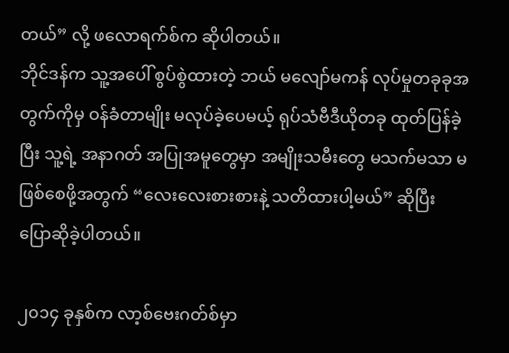တယ်” လို့ ဖလောရက်စ်က ဆိုပါတယ်။
ဘိုင်ဒန်က သူ့အပေါ် စွပ်စွဲထားတဲ့ ဘယ် မလျော်မကန် လုပ်မှုတခုခုအတွက်ကိုမှ ဝန်ခံတာမျိုး မလုပ်ခဲ့ပေမယ့် ရုပ်သံဗီဒီယိုတခု ထုတ်ပြန်ခဲ့ပြီး သူ့ရဲ့ အနာဂတ် အပြုအမူတွေမှာ အမျိုးသမီးတွေ မသက်မသာ မဖြစ်စေဖို့အတွက် “လေးလေးစားစားနဲ့ သတိထားပါ့မယ်” ဆိုပြီး ပြောဆိုခဲ့ပါတယ်။

၂၀၁၄ ခုနှစ်က လာ့စ်ဗေးဂတ်စ်မှာ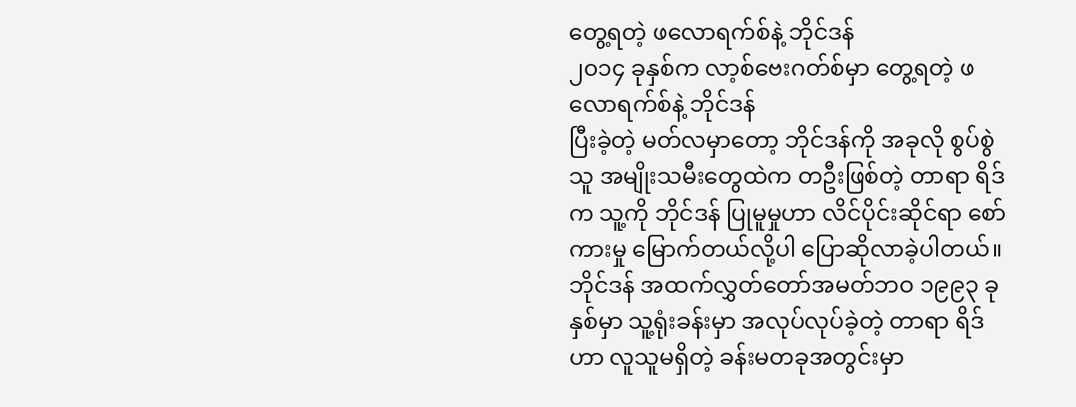တွေ့ရတဲ့ ဖလောရက်စ်နဲ့ ဘိုင်ဒန်
၂၀၁၄ ခုနှစ်က လာ့စ်ဗေးဂတ်စ်မှာ တွေ့ရတဲ့ ဖလောရက်စ်နဲ့ ဘိုင်ဒန်
ပြီးခဲ့တဲ့ မတ်လမှာတော့ ဘိုင်ဒန်ကို အခုလို စွပ်စွဲသူ အမျိုးသမီးတွေထဲက တဦးဖြစ်တဲ့ တာရာ ရိဒ်က သူ့ကို ဘိုင်ဒန် ပြုမူမှုဟာ လိင်ပိုင်းဆိုင်ရာ စော်ကားမှု မြောက်တယ်လို့ပါ ပြောဆိုလာခဲ့ပါတယ်။ ဘိုင်ဒန် အထက်လွှတ်တော်အမတ်ဘဝ ၁၉၉၃ ခုနှစ်မှာ သူ့ရုံးခန်းမှာ အလုပ်လုပ်ခဲ့တဲ့ တာရာ ရိဒ်ဟာ လူသူမရှိတဲ့ ခန်းမတခုအတွင်းမှာ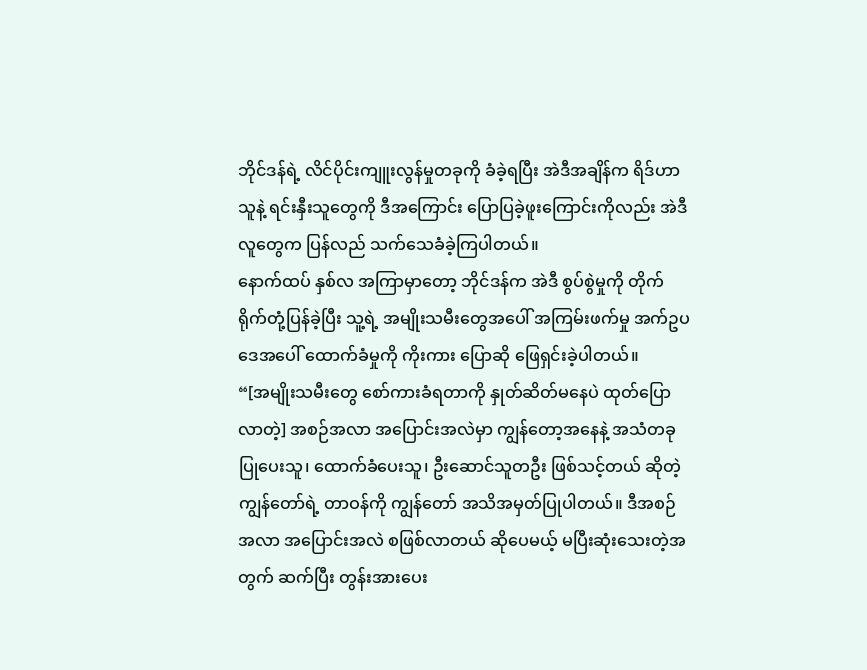ဘိုင်ဒန်ရဲ့ လိင်ပိုင်းကျူးလွန်မှုတခုကို ခံခဲ့ရပြီး အဲဒီအချိန်က ရိဒ်ဟာ သူနဲ့ ရင်းနှီးသူတွေကို ဒီအကြောင်း ပြောပြခဲ့ဖူးကြောင်းကိုလည်း အဲဒီလူတွေက ပြန်လည် သက်သေခံခဲ့ကြပါတယ်။
နောက်ထပ် နှစ်လ အကြာမှာတော့ ဘိုင်ဒန်က အဲဒီ စွပ်စွဲမှုကို တိုက်ရိုက်တုံ့ပြန်ခဲ့ပြီး သူ့ရဲ့ အမျိုးသမီးတွေအပေါ် အကြမ်းဖက်မှု အက်ဥပဒေအပေါ် ထောက်ခံမှုကို ကိုးကား ပြောဆို ဖြေရှင်းခဲ့ပါတယ်။
“[အမျိုးသမီးတွေ စော်ကားခံရတာကို နှုတ်ဆိတ်မနေပဲ ထုတ်ပြောလာတဲ့] အစဉ်အလာ အပြောင်းအလဲမှာ ကျွန်တော့အနေနဲ့ အသံတခု ပြုပေးသူ၊ ထောက်ခံပေးသူ၊ ဦးဆောင်သူတဦး ဖြစ်သင့်တယ် ဆိုတဲ့ ကျွန်တော်ရဲ့ တာဝန်ကို ကျွန်တော် အသိအမှတ်ပြုပါတယ်။ ဒီအစဉ်အလာ အပြောင်းအလဲ စဖြစ်လာတယ် ဆိုပေမယ့် မပြီးဆုံးသေးတဲ့အတွက် ဆက်ပြီး တွန်းအားပေး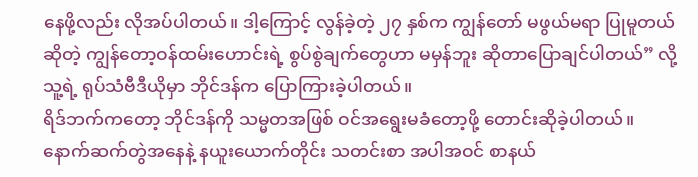နေဖို့လည်း လိုအပ်ပါတယ်။ ဒါ့ကြောင့် လွန်ခဲ့တဲ့ ၂၇ နှစ်က ကျွန်တော် မဖွယ်မရာ ပြုမူတယ်ဆိုတဲ့ ကျွန်တော့ဝန်ထမ်းဟောင်းရဲ့ စွပ်စွဲချက်တွေဟာ မမှန်ဘူး ဆိုတာပြောချင်ပါတယ်” လို့ သူ့ရဲ့ ရုပ်သံဗီဒီယိုမှာ ဘိုင်ဒန်က ပြောကြားခဲ့ပါတယ်။
ရိဒ်ဘက်ကတော့ ဘိုင်ဒန်ကို သမ္မတအဖြစ် ဝင်အရွေးမခံတော့ဖို့ တောင်းဆိုခဲ့ပါတယ်။ နောက်ဆက်တွဲအနေနဲ့ နယူးယောက်တိုင်း သတင်းစာ အပါအဝင် စာနယ်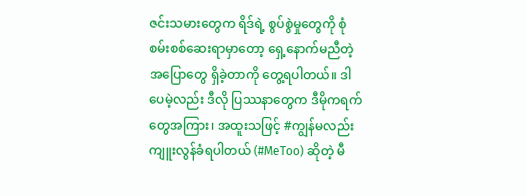ဇင်းသမားတွေက ရိဒ်ရဲ့ စွပ်စွဲမှုတွေကို စုံစမ်းစစ်ဆေးရာမှာတော့ ရှေ့နောက်မညီတဲ့ အပြောတွေ ရှိခဲ့တာကို တွေ့ရပါတယ်။ ဒါပေမဲ့လည်း ဒီလို ပြဿနာတွေက ဒီမိုကရက်တွေအကြား၊ အထူးသဖြင့် #ကျွန်မလည်းကျူးလွန်ခံရပါတယ် (#MeToo) ဆိုတဲ့ မီ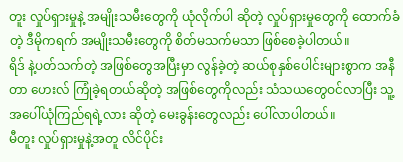တူး လှုပ်ရှားမှုနဲ့ အမျိုးသမီးတွေကို ယုံလိုက်ပါ ဆိုတဲ့ လှုပ်ရှားမှုတွေကို ထောက်ခံတဲ့ ဒီမိုကရက် အမျိုးသမီးတွေကို စိတ်မသက်မသာ ဖြစ်စေခဲ့ပါတယ်။
ရိဒ် နဲ့ပတ်သက်တဲ့ အဖြစ်တွေအပြီးမှာ လွန်ခဲ့တဲ့ ဆယ်စုနှစ်ပေါင်းများစွာက အနီတာ ဟေးလ် ကြုံခဲ့ရတယ်ဆိုတဲ့ အဖြစ်တွေကိုလည်း သံသယတွေဝင်လာပြီး သူ့အပေါ်ယုံကြည်ရရဲ့လား ဆိုတဲ့ မေးခွန်းတွေလည်း ပေါ်လာပါတယ်။
မီတူး လှုပ်ရှားမှုနဲ့အတူ လိင်ပိုင်း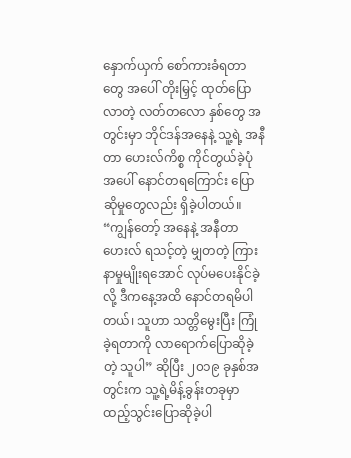နှောက်ယှက် စော်ကားခံရတာတွေ အပေါ် တိုးမြှင့် ထုတ်ပြောလာတဲ့ လတ်တလော နှစ်တွေ အတွင်းမှာ ဘိုင်ဒန်အနေနဲ့ သူ့ရဲ့ အနီတာ ဟေးလ်ကိစ္စ ကိုင်တွယ်ခဲ့ပုံ အပေါ် နောင်တရကြောင်း ပြောဆိုမှုတွေလည်း ရှိခဲ့ပါတယ်။
“ကျွန်တော့် အနေနဲ့ အနီတာ ဟေးလ် ရသင့်တဲ့ မျှတတဲ့ ကြားနာမှုမျိုးရအောင် လုပ်မပေးနိုင်ခဲ့လို့ ဒီကနေ့အထိ နောင်တရမိပါတယ်၊ သူဟာ သတ္တိမွေးပြီး ကြုံခဲ့ရတာကို လာရောက်ပြောဆိုခဲ့တဲ့ သူပါ” ဆိုပြီး ၂၀၁၉ ခုနှစ်အတွင်းက သူ့ရဲ့မိန့်ခွန်းတခုမှာ ထည့်သွင်းပြောဆိုခဲ့ပါ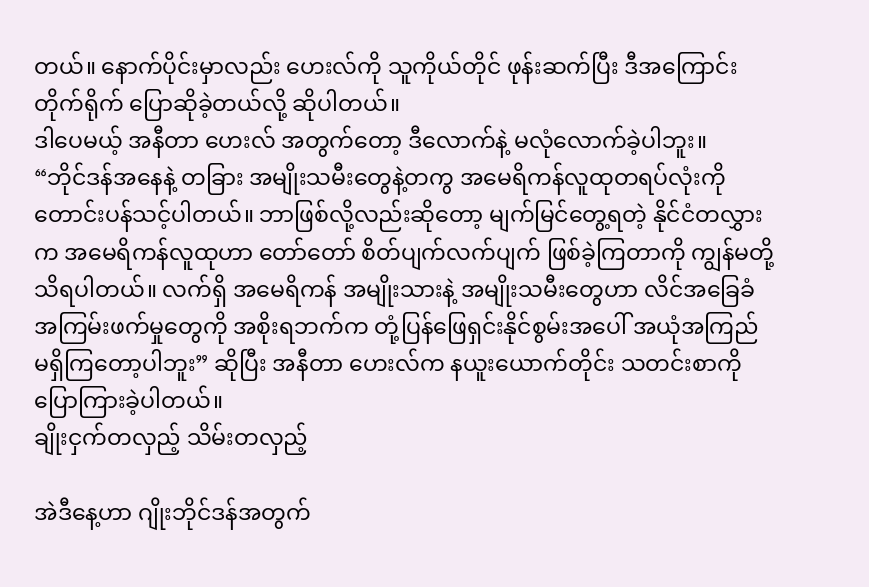တယ်။ နောက်ပိုင်းမှာလည်း ဟေးလ်ကို သူကိုယ်တိုင် ဖုန်းဆက်ပြီး ဒီအကြောင်း တိုက်ရိုက် ပြောဆိုခဲ့တယ်လို့ ဆိုပါတယ်။
ဒါပေမယ့် အနီတာ ဟေးလ် အတွက်တော့ ဒီလောက်နဲ့ မလုံလောက်ခဲ့ပါဘူး။
“ဘိုင်ဒန်အနေနဲ့ တခြား အမျိုးသမီးတွေနဲ့တကွ အမေရိကန်လူထုတရပ်လုံးကို တောင်းပန်သင့်ပါတယ်။ ဘာဖြစ်လို့လည်းဆိုတော့ မျက်မြင်တွေ့ရတဲ့ နိုင်ငံတလွှားက အမေရိကန်လူထုဟာ တော်တော် စိတ်ပျက်လက်ပျက် ဖြစ်ခဲ့ကြတာကို ကျွန်မတို့ သိရပါတယ်။ လက်ရှိ အမေရိကန် အမျိုးသားနဲ့ အမျိုးသမီးတွေဟာ လိင်အခြေခံ အကြမ်းဖက်မှုတွေကို အစိုးရဘက်က တုံ့ပြန်ဖြေရှင်းနိုင်စွမ်းအပေါ် အယုံအကြည် မရှိကြတော့ပါဘူး” ဆိုပြီး အနီတာ ဟေးလ်က နယူးယောက်တိုင်း သတင်းစာကို ပြောကြားခဲ့ပါတယ်။
ချိုးငှက်တလှည့် သိမ်းတလှည့်

အဲဒီနေ့ဟာ ဂျိုးဘိုင်ဒန်အတွက်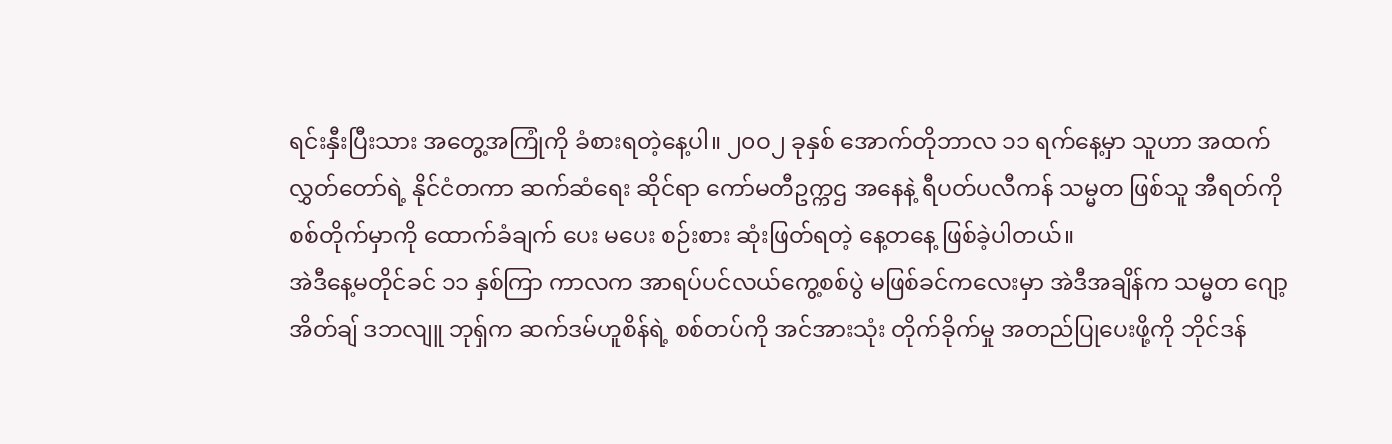ရင်းနှီးပြီးသား အတွေ့အကြုံကို ခံစားရတဲ့နေ့ပါ။ ၂၀ဝ၂ ခုနှစ် အောက်တိုဘာလ ၁၁ ရက်နေ့မှာ သူဟာ အထက်လွှတ်တော်ရဲ့ နိုင်ငံတကာ ဆက်ဆံရေး ဆိုင်ရာ ကော်မတီဥက္ကဌ အနေနဲ့ ရီပတ်ပလီကန် သမ္မတ ဖြစ်သူ အီရတ်ကို စစ်တိုက်မှာကို ထောက်ခံချက် ပေး မပေး စဉ်းစား ဆုံးဖြတ်ရတဲ့ နေ့တနေ့ ဖြစ်ခဲ့ပါတယ်။
အဲဒီနေ့မတိုင်ခင် ၁၁ နှစ်ကြာ ကာလက အာရပ်ပင်လယ်ကွေ့စစ်ပွဲ မဖြစ်ခင်ကလေးမှာ အဲဒီအချိန်က သမ္မတ ဂျော့ အိတ်ချ် ဒဘလျူ ဘုရှ်က ဆက်ဒမ်ဟူစိန်ရဲ့ စစ်တပ်ကို အင်အားသုံး တိုက်ခိုက်မှု အတည်ပြုပေးဖို့ကို ဘိုင်ဒန်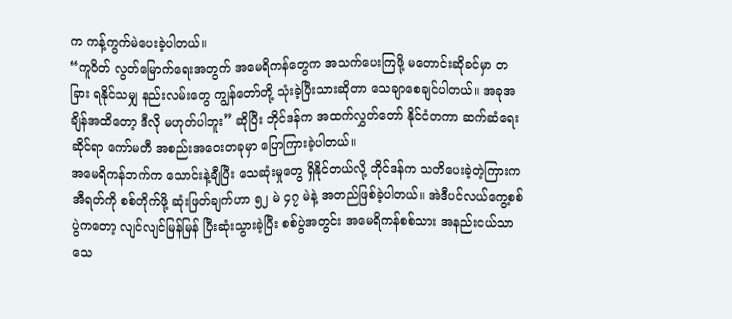က ကန့်ကွက်မဲပေးခဲ့ပါတယ်။
“ကူဝိတ် လွတ်မြောက်ရေးအတွက် အမေရိကန်တွေက အသက်ပေးကြဖို့ မတောင်းဆိုခင်မှာ တခြား ရနိုင်သမျှ နည်းလမ်းတွေ ကျွန်တော်တို့ သုံးခဲ့ပြီးသားဆိုတာ သေချာစေချင်ပါတယ်။ အခုအချိန်အထိတော့ ဒီလို မဟုတ်ပါဘူး” ဆိုပြီး ဘိုင်ဒန်က အထက်လွှတ်တော် နိုင်ငံတကာ ဆက်ဆံရေး ဆိုင်ရာ ကော်မတီ အစည်းအဝေးတခုမှာ ပြောကြားခဲ့ပါတယ်။
အမေရိကန်ဘက်က သောင်းနဲ့ချီပြီး သေဆုံးမှုတွေ ရှိနိုင်တယ်လို့ ဘိုင်ဒန်က သတိပေးခဲ့တဲ့ကြားက အီရတ်ကို စစ်တိုက်ဖို့ ဆုံးဖြတ်ချက်ဟာ ၅၂ မဲ ၄၇ မဲနဲ့ အတည်ဖြစ်ခဲ့ပါတယ်။ အဲဒီပင်လယ်ကွေ့စစ်ပွဲကတော့ လျင်လျင်မြန်မြန် ပြီးဆုံးသွားခဲ့ပြီး စစ်ပွဲအတွင်း အမေရိကန်စစ်သား အနည်းငယ်သာ သေ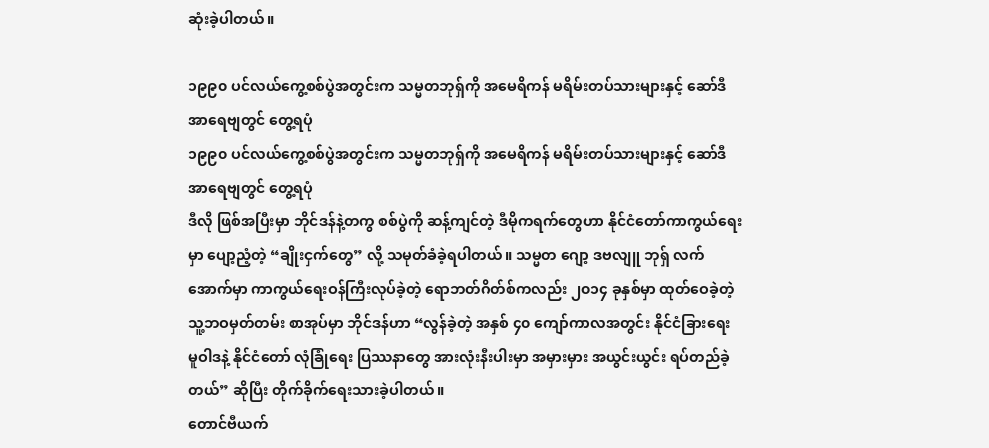ဆုံးခဲ့ပါတယ်။

၁၉၉၀ ပင်လယ်ကွေ့စစ်ပွဲအတွင်းက သမ္မတဘုရှ်ကို အမေရိကန် မရိမ်းတပ်သားများနှင့် ဆော်ဒီအာရေဗျတွင် တွေ့ရပုံ
၁၉၉၀ ပင်လယ်ကွေ့စစ်ပွဲအတွင်းက သမ္မတဘုရှ်ကို အမေရိကန် မရိမ်းတပ်သားများနှင့် ဆော်ဒီအာရေဗျတွင် တွေ့ရပုံ
ဒီလို ဖြစ်အပြီးမှာ ဘိုင်ဒန်နဲ့တကွ စစ်ပွဲကို ဆန့်ကျင်တဲ့ ဒီမိုကရက်တွေဟာ နိုင်ငံတော်ကာကွယ်ရေးမှာ ပျော့ညံ့တဲ့ “ချိုးငှက်တွေ” လို့ သမုတ်ခံခဲ့ရပါတယ်။ သမ္မတ ဂျော့ ဒဗလျူ ဘုရှ် လက်အောက်မှာ ကာကွယ်ရေးဝန်ကြီးလုပ်ခဲ့တဲ့ ရောဘတ်ဂိတ်စ်ကလည်း ၂၀၁၄ ခုနှစ်မှာ ထုတ်ဝေခဲ့တဲ့ သူ့ဘဝမှတ်တမ်း စာအုပ်မှာ ဘိုင်ဒန်ဟာ “လွန်ခဲ့တဲ့ အနှစ် ၄၀ ကျော်ကာလအတွင်း နိုင်ငံခြားရေး မူဝါဒနဲ့ နိုင်ငံတော် လုံခြုံရေး ပြဿနာတွေ အားလုံးနီးပါးမှာ အမှားမှား အယွင်းယွင်း ရပ်တည်ခဲ့တယ်” ဆိုပြီး တိုက်ခိုက်ရေးသားခဲ့ပါတယ်။
တောင်ဗီယက်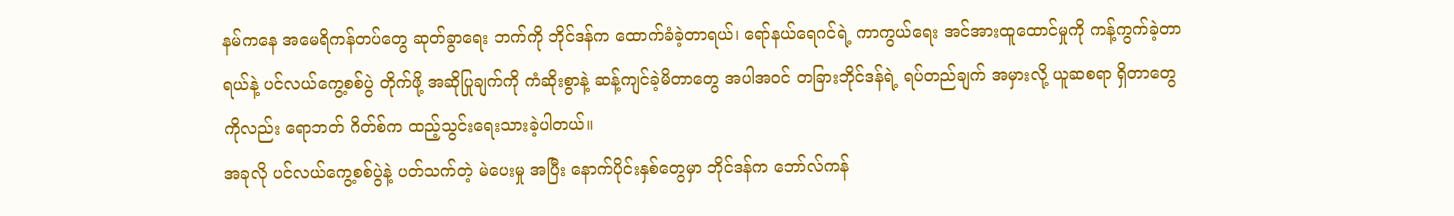နမ်ကနေ အမေရိကန်တပ်တွေ ဆုတ်ခွာရေး ဘက်ကို ဘိုင်ဒန်က ထောက်ခံခဲ့တာရယ်၊ ရော်နယ်ရေဂင်ရဲ့ ကာကွယ်ရေး အင်အားထူထောင်မှုကို ကန့်ကွက်ခဲ့တာရယ်နဲ့ ပင်လယ်ကွေ့စစ်ပွဲ တိုက်ဖို့ အဆိုပြုချက်ကို ကံဆိုးစွာနဲ့ ဆန့်ကျင်ခဲ့မိတာတွေ အပါအဝင် တခြားဘိုင်ဒန်ရဲ့ ရပ်တည်ချက် အမှားလို့ ယူဆစရာ ရှိတာတွေကိုလည်း ရောဘတ် ဂိတ်စ်က ထည့်သွင်းရေးသားခဲ့ပါတယ်။
အခုလို ပင်လယ်ကွေ့စစ်ပွဲနဲ့ ပတ်သက်တဲ့ မဲပေးမှု အပြီး နောက်ပိုင်းနှစ်တွေမှာ ဘိုင်ဒန်က ဘော်လ်ကန်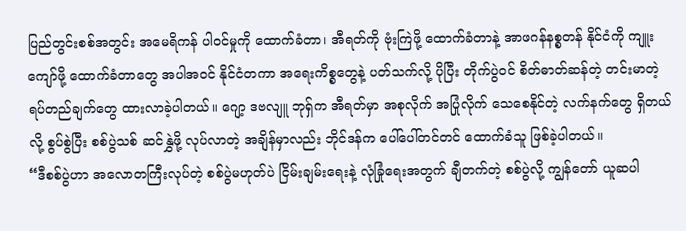ပြည်တွင်းစစ်အတွင်း အမေရိကန် ပါဝင်မှုကို ထောက်ခံတာ၊ အီရတ်ကို ဗုံးကြဲဖို့ ထောက်ခံတာနဲ့ အာဖဂန်နစ္စတန် နိုင်ငံကို ကျူးကျော်ဖို့ ထောက်ခံတာတွေ အပါအဝင် နိုင်ငံတကာ အရေးကိစ္စတွေနဲ့ ပတ်သက်လို့ ပိုပြီး တိုက်ပွဲဝင် စိတ်ဓာတ်ဆန်တဲ့ တင်းမာတဲ့ ရပ်တည်ချက်တွေ ထားလာခဲ့ပါတယ်။ ဂျော့ ဒဗလျူ ဘုရှ်က အီရတ်မှာ အစုလိုက် အပြုံလိုက် သေစေနိုင်တဲ့ လက်နက်တွေ ရှိတယ်လို့ စွပ်စွဲပြီး စစ်ပွဲသစ် ဆင်နွှဲဖို့ လုပ်လာတဲ့ အချိန်မှာလည်း ဘိုင်ဒန်က ပေါ်ပေါ်တင်တင် ထောက်ခံသူ ဖြစ်ခဲ့ပါတယ်။
“ဒီစစ်ပွဲဟာ အလောတကြီးလုပ်တဲ့ စစ်ပွဲမဟုတ်ပဲ ငြိမ်းချမ်းရေးနဲ့ လုံခြုံရေးအတွက် ချီတက်တဲ့ စစ်ပွဲလို့ ကျွန်တော် ယူဆပါ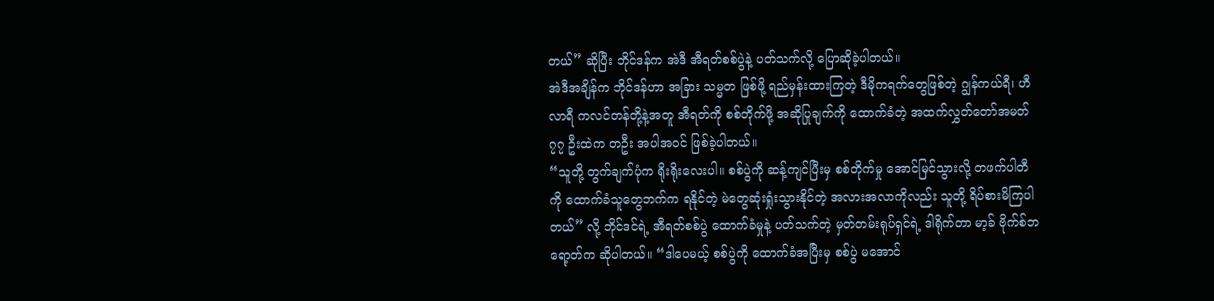တယ်” ဆိုပြီး ဘိုင်ဒန်က အဲဒီ အီရတ်စစ်ပွဲနဲ့ ပတ်သက်လို့ ပြောဆိုခဲ့ပါတယ်။
အဲဒီအချိန်က ဘိုင်ဒန်ဟာ အခြား သမ္မတ ဖြစ်ဖို့ ရည်မှန်းထားကြတဲ့ ဒီမိုကရက်တွေဖြစ်တဲ့ ဂျွန်ကယ်ရီ၊ ဟီလာရီ ကလင်တန်တို့နဲ့အတူ အီရတ်ကို စစ်တိုက်ဖို့ အဆိုပြုချက်ကို ထောက်ခံတဲ့ အထက်လွှတ်တော်အမတ် ၇၇ ဦးထဲက တဦး အပါအဝင် ဖြစ်ခဲ့ပါတယ်။
“သူတို့ တွက်ချက်ပုံက ရိုးရိုးလေးပါ။ စစ်ပွဲကို ဆန့်ကျင်ပြီးမှ စစ်တိုက်မှု အောင်မြင်သွားလို့ တဖက်ပါတီကို ထောက်ခံသူတွေဘက်က ရနိုင်တဲ့ မဲတွေဆုံးရှုံးသွားနိုင်တဲ့ အလားအလာကိုလည်း သူတို့ ရိပ်စားမိကြပါတယ်” လို့ ဘိုင်ဒင်ရဲ့ အီရတ်စစ်ပွဲ ထောက်ခံမှုနဲ့ ပတ်သက်တဲ့ မှတ်တမ်းရုပ်ရှင်ရဲ့ ဒါရိုက်တာ မာ့ခ် ဗိုက်စ်ဘရော့တ်က ဆိုပါတယ်။ “ဒါပေမယ့် စစ်ပွဲကို ထောက်ခံအပြီးမှ စစ်ပွဲ မအောင်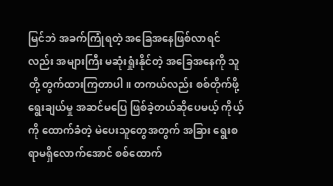မြင်ဘဲ အခက်ကြုံရတဲ့ အခြေအနေဖြစ်လာရင်လည်း အများကြီး မဆုံးရှုံးနိုင်တဲ့ အခြေအနေကို သူတို့ တွက်ထားကြတာပါ။ တကယ်လည်း စစ်တိုက်ဖို့ ရွေးချယ်မှု အဆင်မပြေ ဖြစ်ခဲ့တယ်ဆိုပေမယ့် ကိုယ့်ကို ထောက်ခံတဲ့ မဲပေးသူတွေအတွက် အခြား ရွေးစရာမရှိလောက်အောင် စစ်ထောက်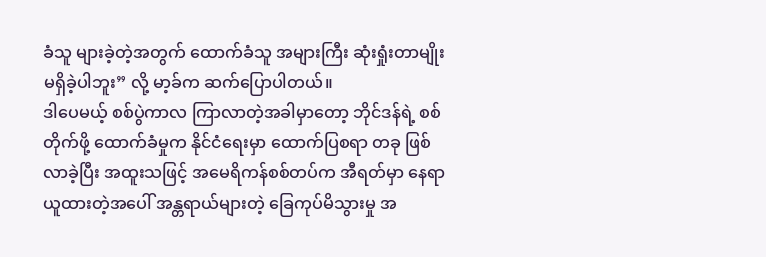ခံသူ များခဲ့တဲ့အတွက် ထောက်ခံသူ အများကြီး ဆုံးရှုံးတာမျိုး မရှိခဲ့ပါဘူး” လို့ မာ့ခ်က ဆက်ပြောပါတယ်။
ဒါပေမယ့် စစ်ပွဲကာလ ကြာလာတဲ့အခါမှာတော့ ဘိုင်ဒန်ရဲ့ စစ်တိုက်ဖို့ ထောက်ခံမှုက နိုင်ငံရေးမှာ ထောက်ပြစရာ တခု ဖြစ်လာခဲ့ပြီး အထူးသဖြင့် အမေရိကန်စစ်တပ်က အီရတ်မှာ နေရာယူထားတဲ့အပေါ် အန္တရာယ်များတဲ့ ခြေကုပ်မိသွားမှု အ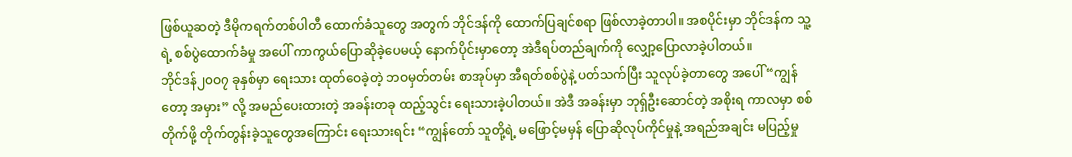ဖြစ်ယူဆတဲ့ ဒီမိုကရက်တစ်ပါတီ ထောက်ခံသူတွေ အတွက် ဘိုင်ဒန်ကို ထောက်ပြချင်စရာ ဖြစ်လာခဲ့တာပါ။ အစပိုင်းမှာ ဘိုင်ဒန်က သူ့ရဲ့ စစ်ပွဲထောက်ခံမှု အပေါ် ကာကွယ်ပြောဆိုခဲ့ပေမယ့် နောက်ပိုင်းမှာတော့ အဲဒီရပ်တည်ချက်ကို လျှော့ပြောလာခဲ့ပါတယ်။
ဘိုင်ဒန်၂၀ဝ၇ ခုနှစ်မှာ ရေးသား ထုတ်ဝေခဲ့တဲ့ ဘဝမှတ်တမ်း စာအုပ်မှာ အီရတ်စစ်ပွဲနဲ့ ပတ်သက်ပြီး သူလုပ်ခဲ့တာတွေ အပေါ် “ကျွန်တော့ အမှား” လို့ အမည်ပေးထားတဲ့ အခန်းတခု ထည့်သွင်း ရေးသားခဲ့ပါတယ်။ အဲဒီ အခန်းမှာ ဘုရှ်ဦးဆောင်တဲ့ အစိုးရ ကာလမှာ စစ်တိုက်ဖို့ တိုက်တွန်းခဲ့သူတွေအကြောင်း ရေးသားရင်း “ကျွန်တော် သူတို့ရဲ့ မဖြောင့်မမှန် ပြောဆိုလုပ်ကိုင်မှုနဲ့ အရည်အချင်း မပြည့်မှု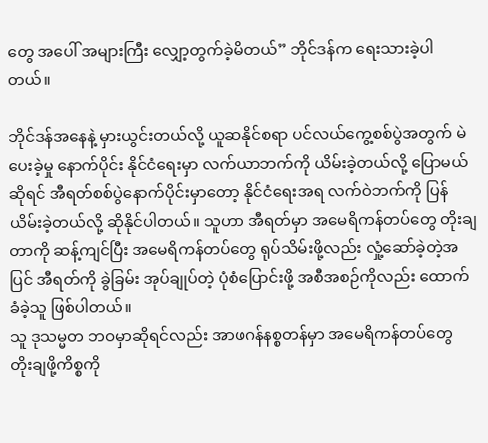တွေ အပေါ် အများကြီး လျှော့တွက်ခဲ့မိတယ်” ဘိုင်ဒန်က ရေးသားခဲ့ပါတယ်။

ဘိုင်ဒန်အနေနဲ့ မှားယွင်းတယ်လို့ ယူဆနိုင်စရာ ပင်လယ်ကွေ့စစ်ပွဲအတွက် မဲပေးခဲ့မှု နောက်ပိုင်း နိုင်ငံရေးမှာ လက်ယာဘက်ကို ယိမ်းခဲ့တယ်လို့ ပြောမယ်ဆိုရင် အီရတ်စစ်ပွဲနောက်ပိုင်းမှာတော့ နိုင်ငံရေးအရ လက်ဝဲဘက်ကို ပြန်ယိမ်းခဲ့တယ်လို့ ဆိုနိုင်ပါတယ်။ သူဟာ အီရတ်မှာ အမေရိကန်တပ်တွေ တိုးချတာကို ဆန့်ကျင်ပြီး အမေရိကန်တပ်တွေ ရုပ်သိမ်းဖို့လည်း လှုံ့ဆော်ခဲ့တဲ့အပြင် အီရတ်ကို ခွဲခြမ်း အုပ်ချုပ်တဲ့ ပုံစံပြောင်းဖို့ အစီအစဉ်ကိုလည်း ထောက်ခံခဲ့သူ ဖြစ်ပါတယ်။
သူ ဒုသမ္မတ ဘဝမှာဆိုရင်လည်း အာဖဂန်နစ္စတန်မှာ အမေရိကန်တပ်တွေ တိုးချဖို့ကိစ္စကို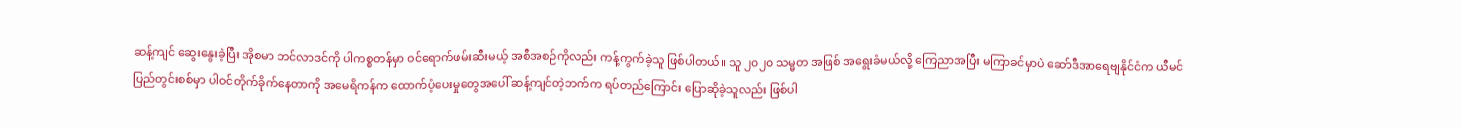ဆန့်ကျင် ဆွေးနွေးခဲ့ပြီး အိုစမာ ဘင်လာဒင်ကို ပါကစ္စတန်မှာ ဝင်ရောက်ဖမ်းဆီးမယ့် အစီအစဉ်ကိုလည်း ကန့်ကွက်ခဲ့သူ ဖြစ်ပါတယ်။ သူ ၂၀၂၀ သမ္မတ အဖြစ် အရွေးခံမယ်လို့ ကြေညာအပြီး မကြာခင်မှာပဲ ဆော်ဒီအာရေဗျနိုင်ငံက ယီမင်ပြည်တွင်းစစ်မှာ ပါဝင်တိုက်ခိုက်နေတာကို အမေရိကန်က ထောက်ပံ့ပေးမှုတွေအပေါ် ဆန့်ကျင်တဲ့ဘက်က ရပ်တည်ကြောင်း ပြောဆိုခဲ့သူလည်း ဖြစ်ပါ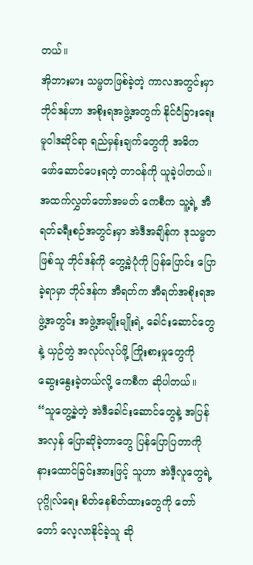တယ်။
အိုဘားမား သမ္မတဖြစ်ခဲ့တဲ့ ကာလအတွင်းမှာ ဘိုင်ဒန်ဟာ အစိုးရအဖွဲ့အတွက် နိုင်ငံခြားရေး မူဝါဒဆိုင်ရာ ရည်မှန်းချက်တွေကို အဓိက ဖော်ဆောင်ပေးရတဲ့ တာဝန်ကို ယူခဲ့ပါတယ်။ အထက်လွှတ်တော်အမတ် ကေစီက သူ့ရဲ့ အီရတ်ခရီးစဉ်အတွင်းမှာ အဲဒီအချိန်က ဒုသမ္မတဖြစ်သူ ဘိုင်ဒန်ကို တွေ့ခဲ့ပုံကို ပြန်ပြောင်း ပြောခဲ့ရာမှာ ဘိုင်ဒန်က အီရတ်က အီရတ်အစိုးရအဖွဲ့အတွင်း အဖွဲ့အမျိုးမျိုးရဲ့ ခေါင်းဆောင်တွေနဲ့ ယှဉ်တွဲ အလုပ်လုပ်ဖို့ ကြိုးစားမှုတွေကို ဆွေးနွေးခဲ့တယ်လို့ ကေစီက ဆိုပါတယ်။
“သူတွေ့ခဲ့တဲ့ အဲဒီခေါင်းဆောင်တွေနဲ့ အပြန်အလှန် ပြောဆိုခဲ့တာတွေ ပြန်ပြောပြတာကို နားထောင်ခြင်းအားဖြင့် သူဟာ အဲဒီ့လူတွေရဲ့ ပုဂ္ဂိုလ်ရေး စိတ်နေစိတ်ထားတွေကို တော်တော် လေ့လာနိုင်ခဲ့သူ ဆို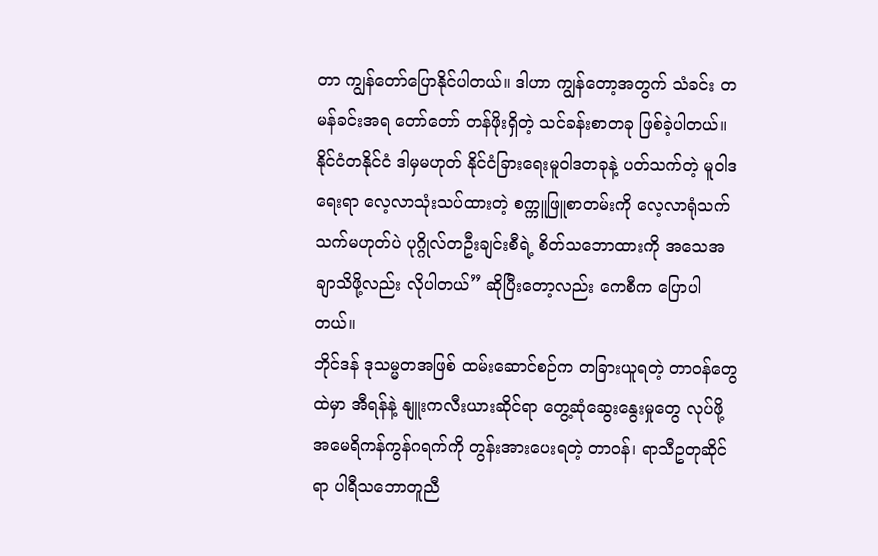တာ ကျွန်တော်ပြောနိုင်ပါတယ်။ ဒါဟာ ကျွန်တော့အတွက် သံခင်း တမန်ခင်းအရ တော်တော် တန်ဖိုးရှိတဲ့ သင်ခန်းစာတခု ဖြစ်ခဲ့ပါတယ်။ နိုင်ငံတနိုင်ငံ ဒါမှမဟုတ် နိုင်ငံခြားရေးမူဝါဒတခုနဲ့ ပတ်သက်တဲ့ မူဝါဒရေးရာ လေ့လာသုံးသပ်ထားတဲ့ စက္ကူဖြူစာတမ်းကို လေ့လာရုံသက်သက်မဟုတ်ပဲ ပုဂ္ဂိုလ်တဦးချင်းစီရဲ့ စိတ်သဘောထားကို အသေအချာသိဖို့လည်း လိုပါတယ်” ဆိုပြီးတော့လည်း ကေစီက ပြောပါတယ်။
ဘိုင်ဒန် ဒုသမ္မတအဖြစ် ထမ်းဆောင်စဉ်က တခြားယူရတဲ့ တာဝန်တွေထဲမှာ အီရန်နဲ့ နျူးကလီးယားဆိုင်ရာ တွေ့ဆုံဆွေးနွေးမှုတွေ လုပ်ဖို့ အမေရိကန်ကွန်ဂရက်ကို တွန်းအားပေးရတဲ့ တာဝန်၊ ရာသီဥတုဆိုင်ရာ ပါရီသဘောတူညီ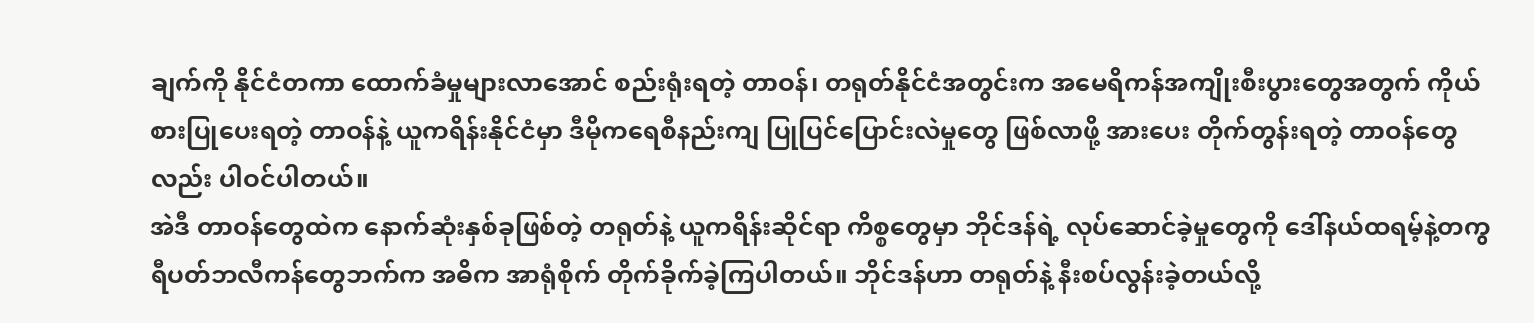ချက်ကို နိုင်ငံတကာ ထောက်ခံမှုများလာအောင် စည်းရုံးရတဲ့ တာဝန်၊ တရုတ်နိုင်ငံအတွင်းက အမေရိကန်အကျိုးစီးပွားတွေအတွက် ကိုယ်စားပြုပေးရတဲ့ တာဝန်နဲ့ ယူကရိန်းနိုင်ငံမှာ ဒီမိုကရေစီနည်းကျ ပြုပြင်ပြောင်းလဲမှုတွေ ဖြစ်လာဖို့ အားပေး တိုက်တွန်းရတဲ့ တာဝန်တွေလည်း ပါဝင်ပါတယ်။
အဲဒီ တာဝန်တွေထဲက နောက်ဆုံးနှစ်ခုဖြစ်တဲ့ တရုတ်နဲ့ ယူကရိန်းဆိုင်ရာ ကိစ္စတွေမှာ ဘိုင်ဒန်ရဲ့ လုပ်ဆောင်ခဲ့မှုတွေကို ဒေါ်နယ်ထရမ့်နဲ့တကွ ရီပတ်ဘလီကန်တွေဘက်က အဓိက အာရုံစိုက် တိုက်ခိုက်ခဲ့ကြပါတယ်။ ဘိုင်ဒန်ဟာ တရုတ်နဲ့ နီးစပ်လွန်းခဲ့တယ်လို့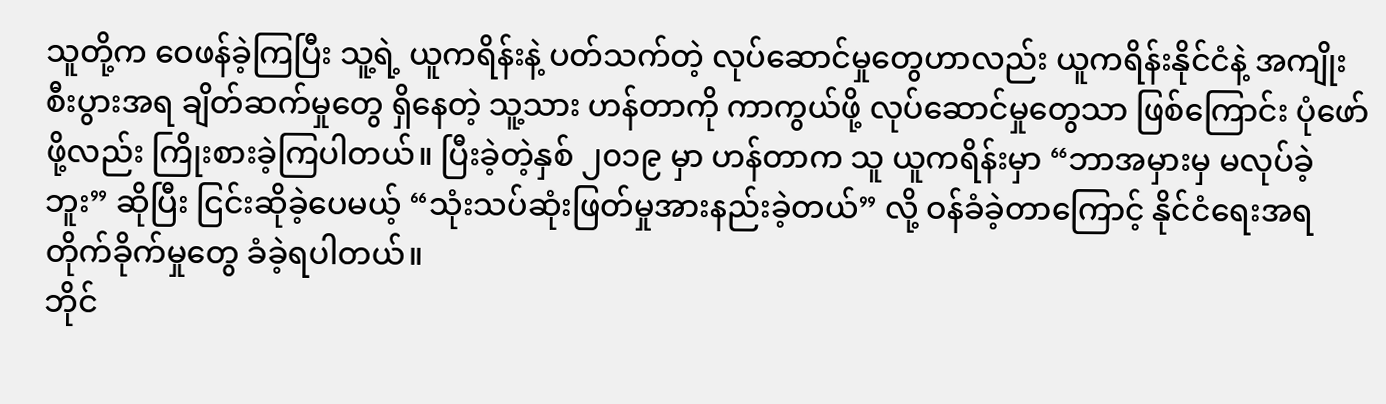သူတို့က ဝေဖန်ခဲ့ကြပြီး သူ့ရဲ့ ယူကရိန်းနဲ့ ပတ်သက်တဲ့ လုပ်ဆောင်မှုတွေဟာလည်း ယူကရိန်းနိုင်ငံနဲ့ အကျိုးစီးပွားအရ ချိတ်ဆက်မှုတွေ ရှိနေတဲ့ သူ့သား ဟန်တာကို ကာကွယ်ဖို့ လုပ်ဆောင်မှုတွေသာ ဖြစ်ကြောင်း ပုံဖော်ဖို့လည်း ကြိုးစားခဲ့ကြပါတယ်။ ပြီးခဲ့တဲ့နှစ် ၂၀၁၉ မှာ ဟန်တာက သူ ယူကရိန်းမှာ “ဘာအမှားမှ မလုပ်ခဲ့ဘူး” ဆိုပြီး ငြင်းဆိုခဲ့ပေမယ့် “သုံးသပ်ဆုံးဖြတ်မှုအားနည်းခဲ့တယ်” လို့ ဝန်ခံခဲ့တာကြောင့် နိုင်ငံရေးအရ တိုက်ခိုက်မှုတွေ ခံခဲ့ရပါတယ်။
ဘိုင်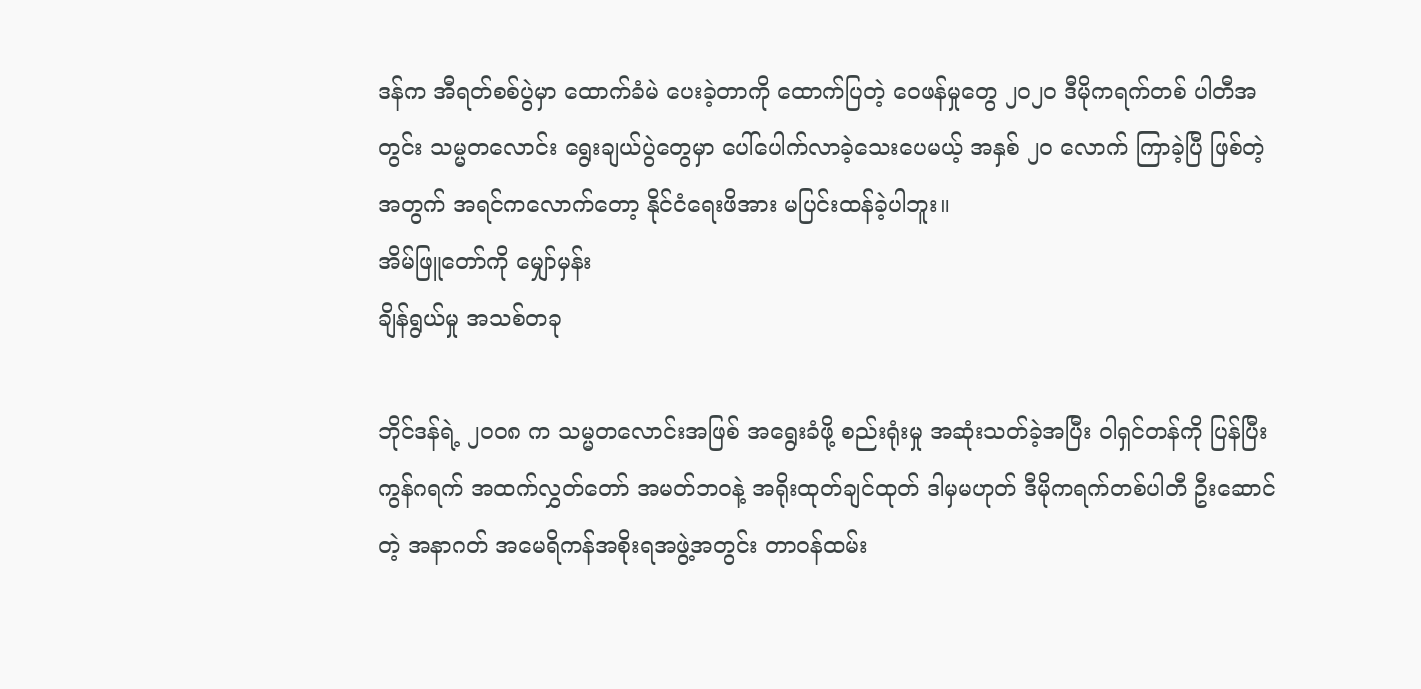ဒန်က အီရတ်စစ်ပွဲမှာ ထောက်ခံမဲ ပေးခဲ့တာကို ထောက်ပြတဲ့ ဝေဖန်မှုတွေ ၂၀၂၀ ဒီမိုကရက်တစ် ပါတီအတွင်း သမ္မတလောင်း ရွေးချယ်ပွဲတွေမှာ ပေါ်ပေါက်လာခဲ့သေးပေမယ့် အနှစ် ၂၀ လောက် ကြာခဲ့ပြီ ဖြစ်တဲ့အတွက် အရင်ကလောက်တော့ နိုင်ငံရေးဖိအား မပြင်းထန်ခဲ့ပါဘူး။
အိမ်ဖြူတော်ကို မျှော်မှန်း
ချိန်ရွယ်မှု အသစ်တခု

ဘိုင်ဒန်ရဲ့ ၂၀ဝ၈ က သမ္မတလောင်းအဖြစ် အရွေးခံဖို့ စည်းရုံးမှု အဆုံးသတ်ခဲ့အပြီး ဝါရှင်တန်ကို ပြန်ပြီး ကွန်ဂရက် အထက်လွှတ်တော် အမတ်ဘဝနဲ့ အရိုးထုတ်ချင်ထုတ် ဒါမှမဟုတ် ဒီမိုကရက်တစ်ပါတီ ဦးဆောင်တဲ့ အနာဂတ် အမေရိကန်အစိုးရအဖွဲ့အတွင်း တာဝန်ထမ်း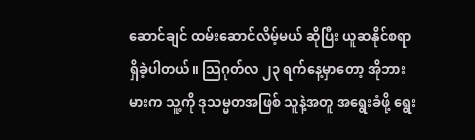ဆောင်ချင် ထမ်းဆောင်လိမ့်မယ် ဆိုပြီး ယူဆနိုင်စရာ ရှိခဲ့ပါတယ်။ သြဂုတ်လ ၂၃ ရက်နေ့မှာတော့ အိုဘားမားက သူ့ကို ဒုသမ္မတအဖြစ် သူနဲ့အတူ အရွေးခံဖို့ ရွေး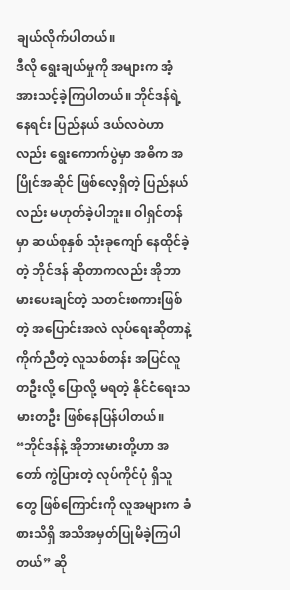ချယ်လိုက်ပါတယ်။
ဒီလို ရွေးချယ်မှုကို အများက အံ့အားသင့်ခဲ့ကြပါတယ်။ ဘိုင်ဒန်ရဲ့ နေရင်း ပြည်နယ် ဒယ်လဝဲဟာလည်း ရွေးကောက်ပွဲမှာ အဓိက အပြိုင်အဆိုင် ဖြစ်လေ့ရှိတဲ့ ပြည်နယ်လည်း မဟုတ်ခဲ့ပါဘူး။ ဝါရှင်တန်မှာ ဆယ်စုနှစ် သုံးခုကျော် နေထိုင်ခဲ့တဲ့ ဘိုင်ဒန် ဆိုတာကလည်း အိုဘာမားပေးချင်တဲ့ သတင်းစကားဖြစ်တဲ့ အပြောင်းအလဲ လုပ်ရေးဆိုတာနဲ့ ကိုက်ညီတဲ့ လူသစ်တန်း အပြင်လူတဦးလို့ ပြောလို့ မရတဲ့ နိုင်ငံရေးသမားတဦး ဖြစ်နေပြန်ပါတယ်။
“ဘိုင်ဒန်နဲ့ အိုဘားမားတို့ဟာ အတော် ကွဲပြားတဲ့ လုပ်ကိုင်ပုံ ရှိသူတွေ ဖြစ်ကြောင်းကို လူအများက ခံစားသိရှိ အသိအမှတ်ပြုမိခဲ့ကြပါတယ်” ဆို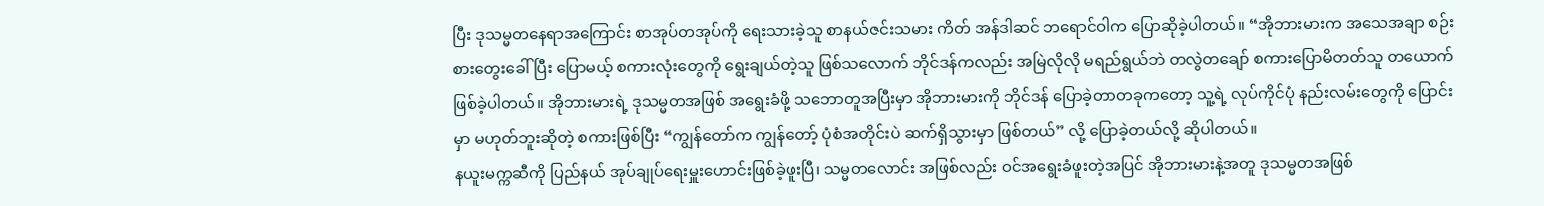ပြီး ဒုသမ္မတနေရာအကြောင်း စာအုပ်တအုပ်ကို ရေးသားခဲ့သူ စာနယ်ဇင်းသမား ကိတ် အန်ဒါဆင် ဘရောင်ဝါက ပြောဆိုခဲ့ပါတယ်။ “အိုဘားမားက အသေအချာ စဉ်းစားတွေးခေါ်ပြီး ပြောမယ့် စကားလုံးတွေကို ရွေးချယ်တဲ့သူ ဖြစ်သလောက် ဘိုင်ဒန်ကလည်း အမြဲလိုလို မရည်ရွယ်ဘဲ တလွဲတချော် စကားပြောမိတတ်သူ တယောက် ဖြစ်ခဲ့ပါတယ်။ အိုဘားမားရဲ့ ဒုသမ္မတအဖြစ် အရွေးခံဖို့ သဘောတူအပြီးမှာ အိုဘားမားကို ဘိုင်ဒန် ပြောခဲ့တာတခုကတော့ သူ့ရဲ့ လုပ်ကိုင်ပုံ နည်းလမ်းတွေကို ပြောင်းမှာ မဟုတ်ဘူးဆိုတဲ့ စကားဖြစ်ပြီး “ကျွန်တော်က ကျွန်တော့် ပုံစံအတိုင်းပဲ ဆက်ရှိသွားမှာ ဖြစ်တယ်” လို့ ပြောခဲ့တယ်လို့ ဆိုပါတယ်။
နယူးမက္ကဆီကို ပြည်နယ် အုပ်ချုပ်ရေးမှူးဟောင်းဖြစ်ခဲ့ဖူးပြီ၊ သမ္မတလောင်း အဖြစ်လည်း ဝင်အရွေးခံဖူးတဲ့အပြင် အိုဘားမားနဲ့အတူ ဒုသမ္မတအဖြစ်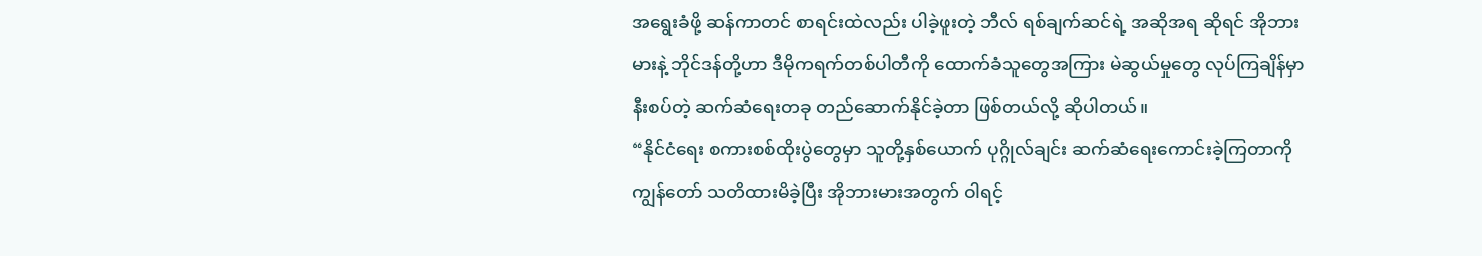အရွေးခံဖို့ ဆန်ကာတင် စာရင်းထဲလည်း ပါခဲ့ဖူးတဲ့ ဘီလ် ရစ်ချက်ဆင်ရဲ့ အဆိုအရ ဆိုရင် အိုဘားမားနဲ့ ဘိုင်ဒန်တို့ဟာ ဒီမိုကရက်တစ်ပါတီကို ထောက်ခံသူတွေအကြား မဲဆွယ်မှုတွေ လုပ်ကြချိန်မှာ နီးစပ်တဲ့ ဆက်ဆံရေးတခု တည်ဆောက်နိုင်ခဲ့တာ ဖြစ်တယ်လို့ ဆိုပါတယ်။
“နိုင်ငံရေး စကားစစ်ထိုးပွဲတွေမှာ သူတို့နှစ်ယောက် ပုဂ္ဂိုလ်ချင်း ဆက်ဆံရေးကောင်းခဲ့ကြတာကို ကျွန်တော် သတိထားမိခဲ့ပြီး အိုဘားမားအတွက် ဝါရင့်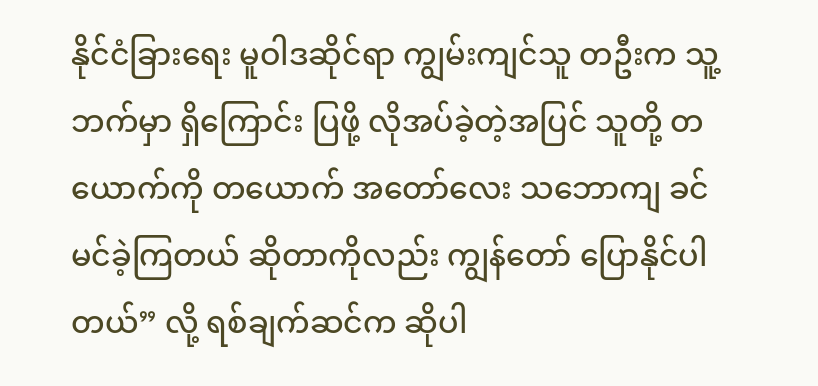နိုင်ငံခြားရေး မူဝါဒဆိုင်ရာ ကျွမ်းကျင်သူ တဦးက သူ့ဘက်မှာ ရှိကြောင်း ပြဖို့ လိုအပ်ခဲ့တဲ့အပြင် သူတို့ တယောက်ကို တယောက် အတော်လေး သဘောကျ ခင်မင်ခဲ့ကြတယ် ဆိုတာကိုလည်း ကျွန်တော် ပြောနိုင်ပါတယ်” လို့ ရစ်ချက်ဆင်က ဆိုပါ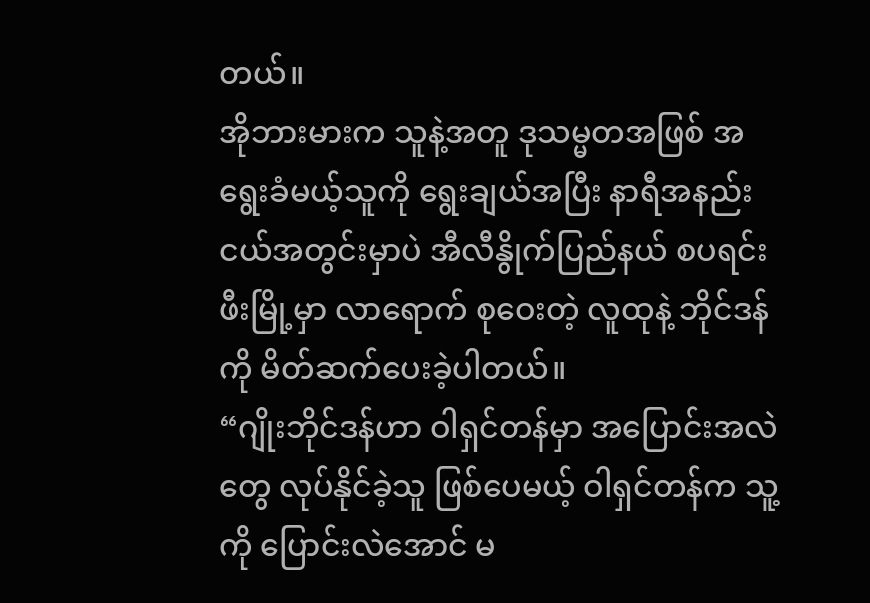တယ်။
အိုဘားမားက သူနဲ့အတူ ဒုသမ္မတအဖြစ် အရွေးခံမယ့်သူကို ရွေးချယ်အပြီး နာရီအနည်းငယ်အတွင်းမှာပဲ အီလီနွိုက်ပြည်နယ် စပရင်းဖီးမြို့မှာ လာရောက် စုဝေးတဲ့ လူထုနဲ့ ဘိုင်ဒန်ကို မိတ်ဆက်ပေးခဲ့ပါတယ်။
“ဂျိုးဘိုင်ဒန်ဟာ ဝါရှင်တန်မှာ အပြောင်းအလဲတွေ လုပ်နိုင်ခဲ့သူ ဖြစ်ပေမယ့် ဝါရှင်တန်က သူ့ကို ပြောင်းလဲအောင် မ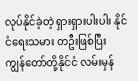လုပ်နိုင်ခဲ့တဲ့ ရှားရှားပါးပါး နိုင်ငံရေးသမား တဦးဖြစ်ပြီး ကျွန်တော်တို့နိုင်ငံ လမ်းမှန်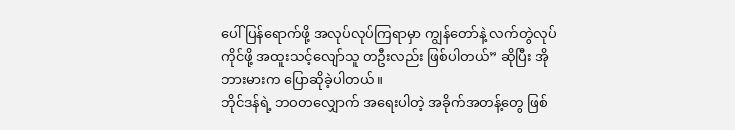ပေါ် ပြန်ရောက်ဖို့ အလုပ်လုပ်ကြရာမှာ ကျွန်တော်နဲ့ လက်တွဲလုပ်ကိုင်ဖို့ အထူးသင့်လျော်သူ တဦးလည်း ဖြစ်ပါတယ်” ဆိုပြီး အိုဘားမားက ပြောဆိုခဲ့ပါတယ်။
ဘိုင်ဒန်ရဲ့ ဘဝတလျှောက် အရေးပါတဲ့ အခိုက်အတန့်တွေ ဖြစ်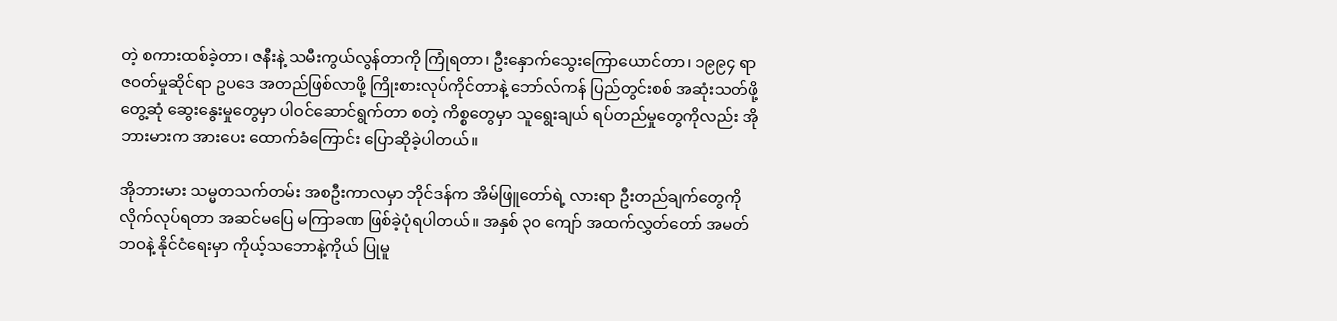တဲ့ စကားထစ်ခဲ့တာ၊ ဇနီးနဲ့ သမီးကွယ်လွန်တာကို ကြုံရတာ၊ ဦးနှောက်သွေးကြောယောင်တာ၊ ၁၉၉၄ ရာဇဝတ်မှုဆိုင်ရာ ဥပဒေ အတည်ဖြစ်လာဖို့ ကြိုးစားလုပ်ကိုင်တာနဲ့ ဘော်လ်ကန် ပြည်တွင်းစစ် အဆုံးသတ်ဖို့ တွေ့ဆုံ ဆွေးနွေးမှုတွေမှာ ပါဝင်ဆောင်ရွက်တာ စတဲ့ ကိစ္စတွေမှာ သူရွေးချယ် ရပ်တည်မှုတွေကိုလည်း အိုဘားမားက အားပေး ထောက်ခံကြောင်း ပြောဆိုခဲ့ပါတယ်။

အိုဘားမား သမ္မတသက်တမ်း အစဦးကာလမှာ ဘိုင်ဒန်က အိမ်ဖြူတော်ရဲ့ လားရာ ဦးတည်ချက်တွေကို လိုက်လုပ်ရတာ အဆင်မပြေ မကြာခဏ ဖြစ်ခဲ့ပုံရပါတယ်။ အနှစ် ၃၀ ကျော် အထက်လွှတ်တော် အမတ်ဘဝနဲ့ နိုင်ငံရေးမှာ ကိုယ့်သဘောနဲ့ကိုယ် ပြုမူ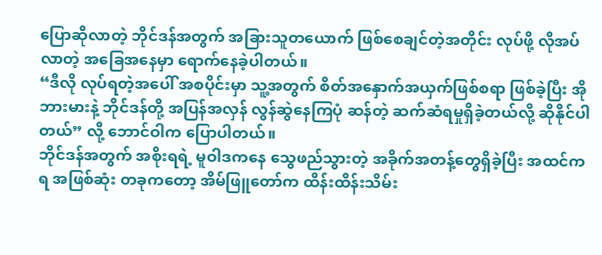ပြောဆိုလာတဲ့ ဘိုင်ဒန်အတွက် အခြားသူတယောက် ဖြစ်စေချင်တဲ့အတိုင်း လုပ်ဖို့ လိုအပ်လာတဲ့ အခြေအနေမှာ ရောက်နေခဲ့ပါတယ်။
“ဒီလို လုပ်ရတဲ့အပေါ် အစပိုင်းမှာ သူ့အတွက် စိတ်အနှောက်အယှက်ဖြစ်စရာ ဖြစ်ခဲ့ပြီး အိုဘားမားနဲ့ ဘိုင်ဒန်တို့ အပြန်အလှန် လွန်ဆွဲနေကြပုံ ဆန်တဲ့ ဆက်ဆံရမှုရှိခဲ့တယ်လို့ ဆိုနိုင်ပါတယ်” လို့ ဘောင်ဝါက ပြောပါတယ်။
ဘိုင်ဒန်အတွက် အစိုးရရဲ့ မူဝါဒကနေ သွေဖည်သွားတဲ့ အခိုက်အတန့်တွေရှိခဲ့ပြီး အထင်ကရ အဖြစ်ဆုံး တခုကတော့ အိမ်ဖြူတော်က ထိန်းထိန်းသိမ်း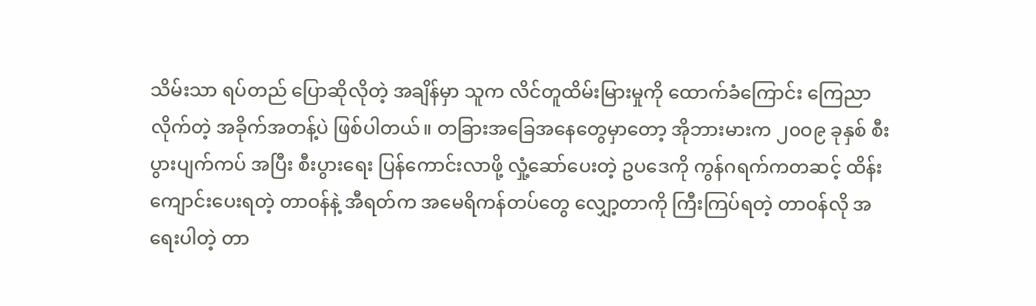သိမ်းသာ ရပ်တည် ပြောဆိုလိုတဲ့ အချိန်မှာ သူက လိင်တူထိမ်းမြားမှုကို ထောက်ခံကြောင်း ကြေညာလိုက်တဲ့ အခိုက်အတန့်ပဲ ဖြစ်ပါတယ်။ တခြားအခြေအနေတွေမှာတော့ အိုဘားမားက ၂၀ဝ၉ ခုနှစ် စီးပွားပျက်ကပ် အပြီး စီးပွားရေး ပြန်ကောင်းလာဖို့ လှုံ့ဆော်ပေးတဲ့ ဥပဒေကို ကွန်ဂရက်ကတဆင့် ထိန်းကျောင်းပေးရတဲ့ တာဝန်နဲ့ အီရတ်က အမေရိကန်တပ်တွေ လျှော့တာကို ကြီးကြပ်ရတဲ့ တာဝန်လို အရေးပါတဲ့ တာ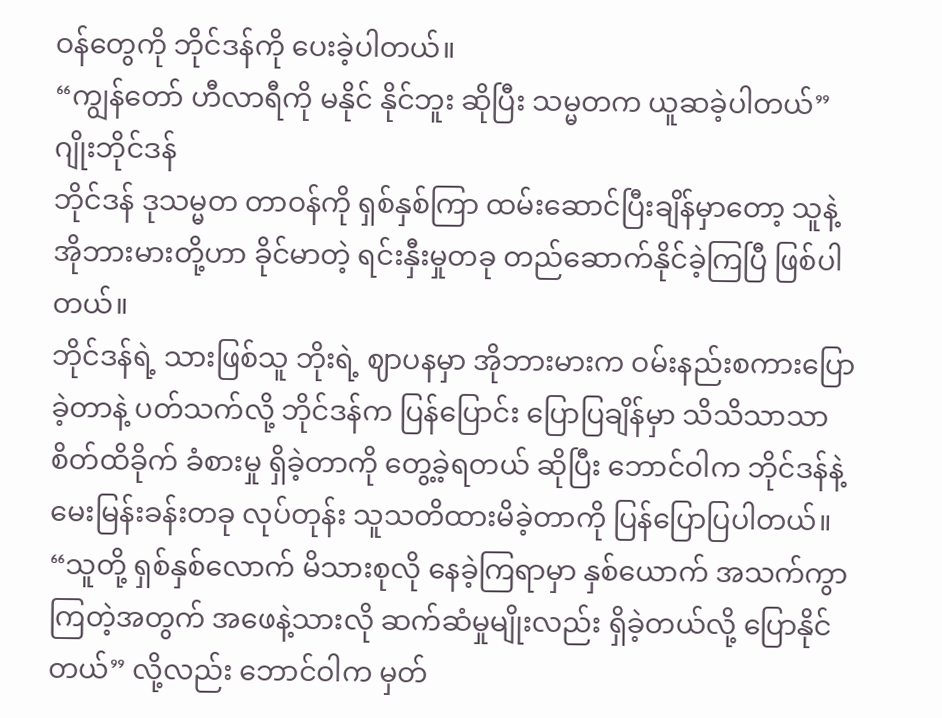ဝန်တွေကို ဘိုင်ဒန်ကို ပေးခဲ့ပါတယ်။
“ကျွန်တော် ဟီလာရီကို မနိုင် နိုင်ဘူး ဆိုပြီး သမ္မတက ယူဆခဲ့ပါတယ်”
ဂျိုးဘိုင်ဒန်
ဘိုင်ဒန် ဒုသမ္မတ တာဝန်ကို ရှစ်နှစ်ကြာ ထမ်းဆောင်ပြီးချိန်မှာတော့ သူနဲ့ အိုဘားမားတို့ဟာ ခိုင်မာတဲ့ ရင်းနှီးမှုတခု တည်ဆောက်နိုင်ခဲ့ကြပြီ ဖြစ်ပါတယ်။
ဘိုင်ဒန်ရဲ့ သားဖြစ်သူ ဘိုးရဲ့ ဈာပနမှာ အိုဘားမားက ဝမ်းနည်းစကားပြောခဲ့တာနဲ့ ပတ်သက်လို့ ဘိုင်ဒန်က ပြန်ပြောင်း ပြောပြချိန်မှာ သိသိသာသာ စိတ်ထိခိုက် ခံစားမှု ရှိခဲ့တာကို တွေ့ခဲ့ရတယ် ဆိုပြီး ဘောင်ဝါက ဘိုင်ဒန်နဲ့ မေးမြန်းခန်းတခု လုပ်တုန်း သူသတိထားမိခဲ့တာကို ပြန်ပြောပြပါတယ်။
“သူတို့ ရှစ်နှစ်လောက် မိသားစုလို နေခဲ့ကြရာမှာ နှစ်ယောက် အသက်ကွာကြတဲ့အတွက် အဖေနဲ့သားလို ဆက်ဆံမှုမျိုးလည်း ရှိခဲ့တယ်လို့ ပြောနိုင်တယ်” လို့လည်း ဘောင်ဝါက မှတ်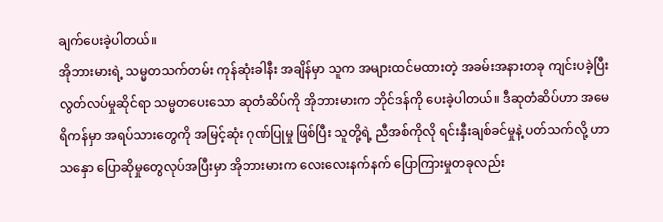ချက်ပေးခဲ့ပါတယ်။
အိုဘားမားရဲ့ သမ္မတသက်တမ်း ကုန်ဆုံးခါနီး အချိန်မှာ သူက အများထင်မထားတဲ့ အခမ်းအနားတခု ကျင်းပခဲ့ပြီး လွတ်လပ်မှုဆိုင်ရာ သမ္မတပေးသော ဆုတံဆိပ်ကို အိုဘားမားက ဘိုင်ဒန်ကို ပေးခဲ့ပါတယ်။ ဒီဆုတံဆိပ်ဟာ အမေရိကန်မှာ အရပ်သားတွေကို အမြင့်ဆုံး ဂုဏ်ပြုမှု ဖြစ်ပြီး သူတို့ရဲ့ ညီအစ်ကိုလို ရင်းနှီးချစ်ခင်မှုနဲ့ ပတ်သက်လို့ ဟာသနှော ပြောဆိုမှုတွေလုပ်အပြီးမှာ အိုဘားမားက လေးလေးနက်နက် ပြောကြားမှုတခုလည်း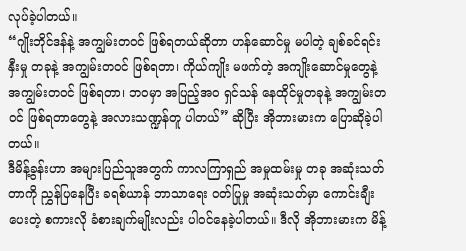လုပ်ခဲ့ပါတယ်။
“ဂျိုးဘိုင်ဒန်နဲ့ အကျွမ်းတဝင် ဖြစ်ရတယ်ဆိုတာ ဟန်ဆောင်မှု မပါတဲ့ ချစ်ခင်ရင်းနှီးမှု တခုနဲ့ အကျွမ်းတဝင် ဖြစ်ရတာ၊ ကိုယ်ကျိုး မဖက်တဲ့ အကျိုးဆောင်မှုတွေနဲ့ အကျွမ်းတဝင် ဖြစ်ရတာ၊ ဘဝမှာ အပြည့်အဝ ရှင်သန် နေထိုင်မှုတခုနဲ့ အကျွမ်းတဝင် ဖြစ်ရတာတွေနဲ့ အလားသဏ္ဍန်တူ ပါတယ်” ဆိုပြီး အိုဘားမားက ပြောဆိုခဲ့ပါတယ်။
ဒီမိန့်ခွန်းဟာ အများပြည်သူအတွက် ကာလကြာရှည် အမှုထမ်းမှု တခု အဆုံးသတ်တာကို ညွှန်ပြနေပြီး ခရစ်ယာန် ဘာသာရေး ဝတ်ပြုမှု အဆုံးသတ်မှာ ကောင်းချီးပေးတဲ့ စကားလို ခံစားချက်မျိုးလည်း ပါဝင်နေခဲ့ပါတယ်။ ဒီလို အိုဘားမားက မိန့်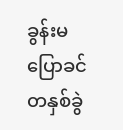ခွန်းမပြောခင် တနှစ်ခွဲ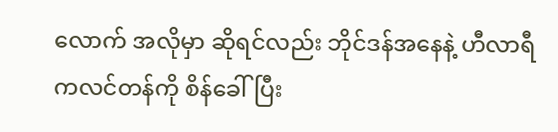လောက် အလိုမှာ ဆိုရင်လည်း ဘိုင်ဒန်အနေနဲ့ ဟီလာရီ ကလင်တန်ကို စိန်ခေါ်ပြီး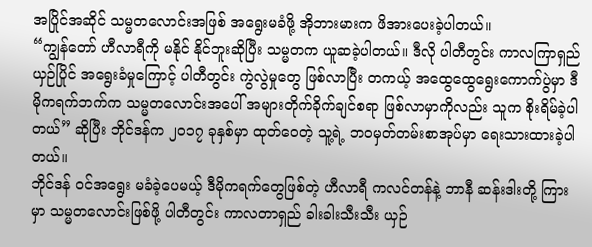အပြိုင်အဆိုင် သမ္မတလောင်းအဖြစ် အရွေးမခံဖို့ အိုဘားမားက ဖိအားပေးခဲ့ပါတယ်။
“ကျွန်တော် ဟီလာရီကို မနိုင် နိုင်ဘူးဆိုပြီး သမ္မတက ယူဆခဲ့ပါတယ်။ ဒီလို ပါတီတွင်း ကာလကြာရှည် ယှဉ်ပြိုင် အရွေးခံမှုကြောင့် ပါတီတွင်း ကွဲလွဲမှုတွေ ဖြစ်လာပြီး တကယ့် အထွေထွေရွေးကောက်ပွဲမှာ ဒီမိုကရက်ဘက်က သမ္မတလောင်းအပေါ် အများတိုက်ခိုက်ချင်စရာ ဖြစ်လာမှာကိုလည်း သူက စိုးရိမ်ခဲ့ပါတယ်” ဆိုပြီး ဘိုင်ဒန်က ၂၀၁၇ ခုနှစ်မှာ ထုတ်ဝေတဲ့ သူ့ရဲ့ ဘဝမှတ်တမ်းစာအုပ်မှာ ရေးသားထားခဲ့ပါတယ်။
ဘိုင်ဒန် ဝင်အရွေး မခံခဲ့ပေမယ့် ဒီမိုကရက်တွေဖြစ်တဲ့ ဟီလာရီ ကလင်တန်နဲ့ ဘာနီ ဆန်းဒါးတို့ ကြားမှာ သမ္မတလောင်းဖြစ်ဖို့ ပါတီတွင်း ကာလတာရှည် ခါးခါးသီးသီး ယှဉ်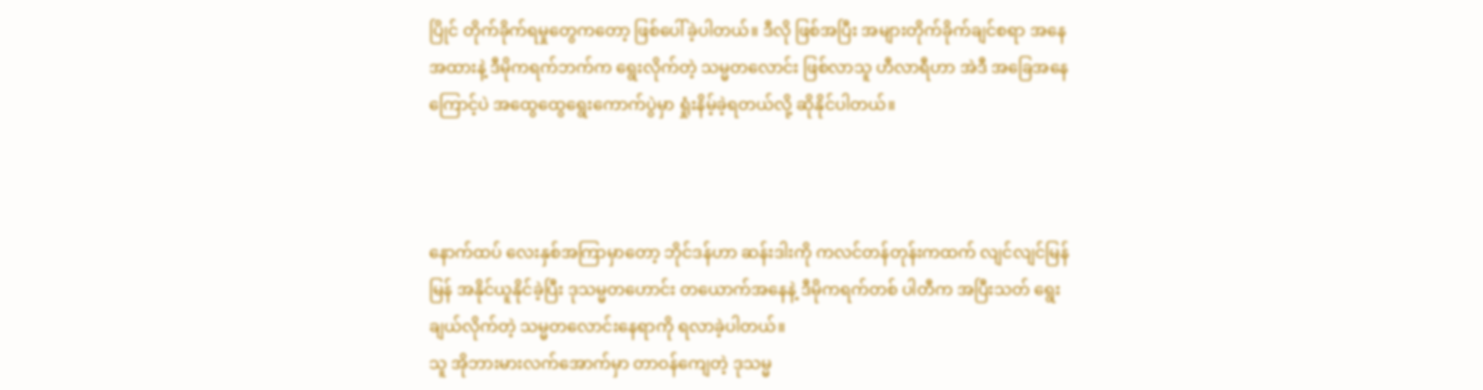ပြိုင် တိုက်ခိုက်ရမှုတွေကတော့ ဖြစ်ပေါ်ခဲ့ပါတယ်။ ဒီလို ဖြစ်အပြီး အများတိုက်ခိုက်ချင်စရာ အနေအထားနဲ့ ဒီမိုကရက်ဘက်က ရွေးလိုက်တဲ့ သမ္မတလောင်း ဖြစ်လာသူ ဟီလာရီဟာ အဲဒီ အခြေအနေကြောင့်ပဲ အထွေထွေရွေးကောက်ပွဲမှာ ရှုံးနိမ့်ခဲ့ရတယ်လို့ ဆိုနိုင်ပါတယ်။



နောက်ထပ် လေးနှစ်အကြာမှာတော့ ဘိုင်ဒန်ဟာ ဆန်းဒါးကို ကလင်တန်တုန်းကထက် လျင်လျင်မြန်မြန် အနိုင်ယူနိုင်ခဲ့ပြီး ဒုသမ္မတဟောင်း တယောက်အနေနဲ့ ဒီမိုကရက်တစ် ပါတီက အပြီးသတ် ရွေးချယ်လိုက်တဲ့ သမ္မတလောင်းနေရာကို ရလာခဲ့ပါတယ်။
သူ အိုဘားမားလက်အောက်မှာ တာဝန်ကျေတဲ့ ဒုသမ္မ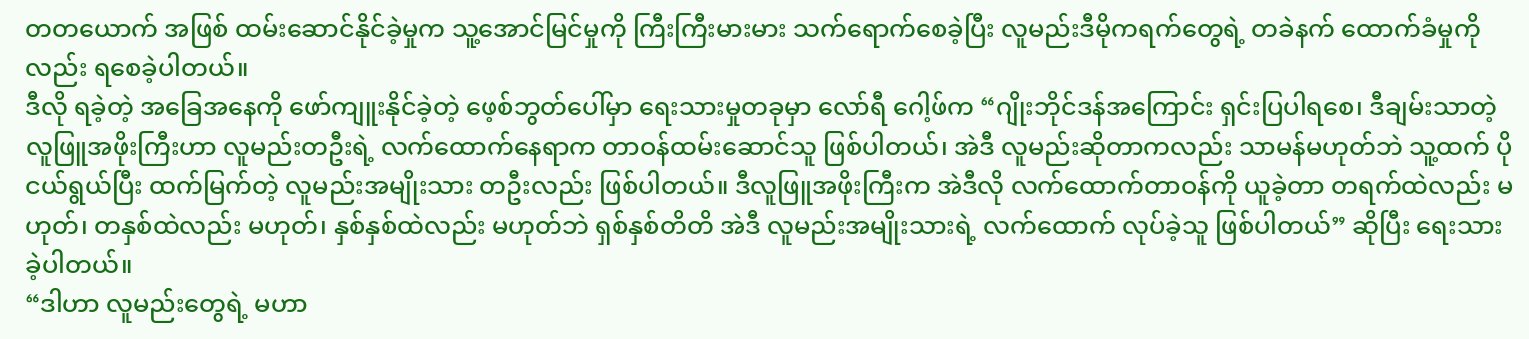တတယောက် အဖြစ် ထမ်းဆောင်နိုင်ခဲ့မှုက သူ့အောင်မြင်မှုကို ကြီးကြီးမားမား သက်ရောက်စေခဲ့ပြီး လူမည်းဒီမိုကရက်တွေရဲ့ တခဲနက် ထောက်ခံမှုကိုလည်း ရစေခဲ့ပါတယ်။
ဒီလို ရခဲ့တဲ့ အခြေအနေကို ဖော်ကျူးနိုင်ခဲ့တဲ့ ဖေ့စ်ဘွတ်ပေါ်မှာ ရေးသားမှုတခုမှာ လော်ရီ ဂေါ့ဖ်က “ဂျိုးဘိုင်ဒန်အကြောင်း ရှင်းပြပါရစေ၊ ဒီချမ်းသာတဲ့ လူဖြူအဖိုးကြီးဟာ လူမည်းတဦးရဲ့ လက်ထောက်နေရာက တာဝန်ထမ်းဆောင်သူ ဖြစ်ပါတယ်၊ အဲဒီ လူမည်းဆိုတာကလည်း သာမန်မဟုတ်ဘဲ သူ့ထက် ပိုငယ်ရွယ်ပြီး ထက်မြက်တဲ့ လူမည်းအမျိုးသား တဦးလည်း ဖြစ်ပါတယ်။ ဒီလူဖြူအဖိုးကြီးက အဲဒီလို လက်ထောက်တာဝန်ကို ယူခဲ့တာ တရက်ထဲလည်း မဟုတ်၊ တနှစ်ထဲလည်း မဟုတ်၊ နှစ်နှစ်ထဲလည်း မဟုတ်ဘဲ ရှစ်နှစ်တိတိ အဲဒီ လူမည်းအမျိုးသားရဲ့ လက်ထောက် လုပ်ခဲ့သူ ဖြစ်ပါတယ်” ဆိုပြီး ရေးသားခဲ့ပါတယ်။
“ဒါဟာ လူမည်းတွေရဲ့ မဟာ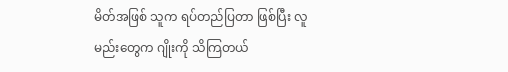မိတ်အဖြစ် သူက ရပ်တည်ပြတာ ဖြစ်ပြီး လူမည်းတွေက ဂျိုးကို သိကြတယ်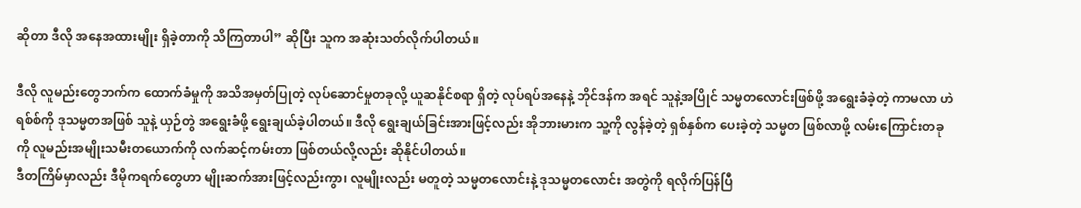ဆိုတာ ဒီလို အနေအထားမျိုး ရှိခဲ့တာကို သိကြတာပါ” ဆိုပြီး သူက အဆုံးသတ်လိုက်ပါတယ်။

ဒီလို လူမည်းတွေဘက်က ထောက်ခံမှုကို အသိအမှတ်ပြုတဲ့ လုပ်ဆောင်မှုတခုလို့ ယူဆနိုင်စရာ ရှိတဲ့ လုပ်ရပ်အနေနဲ့ ဘိုင်ဒန်က အရင် သူနဲ့အပြိုင် သမ္မတလောင်းဖြစ်ဖို့ အရွေးခံခဲ့တဲ့ ကာမလာ ဟဲရစ်စ်ကို ဒုသမ္မတအဖြစ် သူနဲ့ ယှဉ်တွဲ အရွေးခံဖို့ ရွေးချယ်ခဲ့ပါတယ်။ ဒီလို ရွေးချယ်ခြင်းအားဖြင့်လည်း အိုဘားမားက သူ့ကို လွန်ခဲ့တဲ့ ရှစ်နှစ်က ပေးခဲ့တဲ့ သမ္မတ ဖြစ်လာဖို့ လမ်းကြောင်းတခုကို လူမည်းအမျိုးသမီးတယောက်ကို လက်ဆင့်ကမ်းတာ ဖြစ်တယ်လို့လည်း ဆိုနိုင်ပါတယ်။
ဒီတကြိမ်မှာလည်း ဒီမိုကရက်တွေဟာ မျိုးဆက်အားဖြင့်လည်းကွာ၊ လူမျိုးလည်း မတူတဲ့ သမ္မတလောင်းနဲ့ ဒုသမ္မတလောင်း အတွဲကို ရလိုက်ပြန်ပြီ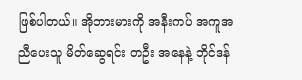ဖြစ်ပါတယ်။ အိုဘားမားကို အနီးကပ် အကူအညီပေးသူ မိတ်ဆွေရင်း တဦး အနေနဲ့ ဘိုင်ဒန်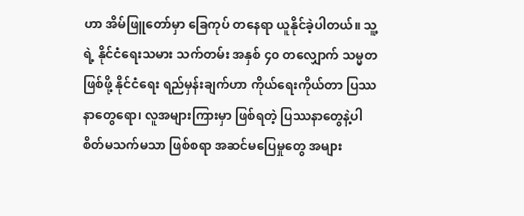ဟာ အိမ်ဖြူတော်မှာ ခြေကုပ် တနေရာ ယူနိုင်ခဲ့ပါတယ်။ သူ့ရဲ့ နိုင်ငံရေးသမား သက်တမ်း အနှစ် ၄၀ တလျှောက် သမ္မတ ဖြစ်ဖို့ နိုင်ငံရေး ရည်မှန်းချက်ဟာ ကိုယ်ရေးကိုယ်တာ ပြဿနာတွေရော၊ လူအများကြားမှာ ဖြစ်ရတဲ့ ပြဿနာတွေနဲ့ပါ စိတ်မသက်မသာ ဖြစ်စရာ အဆင်မပြေမှုတွေ အများ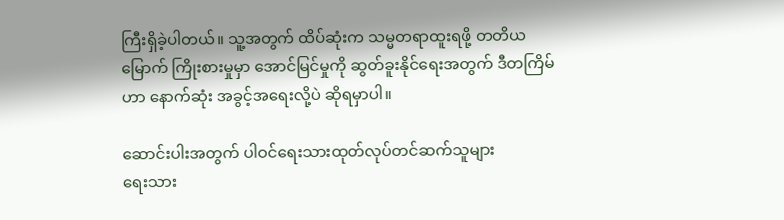ကြီးရှိခဲ့ပါတယ်။ သူ့အတွက် ထိပ်ဆုံးက သမ္မတရာထူးရဖို့ တတိယမြောက် ကြိုးစားမှုမှာ အောင်မြင်မှုကို ဆွတ်ခူးနိုင်ရေးအတွက် ဒီတကြိမ်ဟာ နောက်ဆုံး အခွင့်အရေးလို့ပဲ ဆိုရမှာပါ။

ဆောင်းပါးအတွက် ပါဝင်ရေးသားထုတ်လုပ်တင်ဆက်သူများ
ရေးသား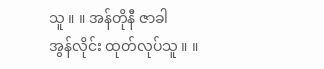သူ ။ ။ အန်တိုနီ ဇာခါ
အွန်လိုင်း ထုတ်လုပ်သူ ။ ။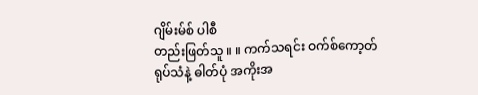ဂျိမ်းမ်စ် ပါစီ
တည်းဖြတ်သူ ။ ။ ကက်သရင်း ဝက်စ်ကော့တ်
ရုပ်သံနဲ့ ဓါတ်ပုံ အကိုးအ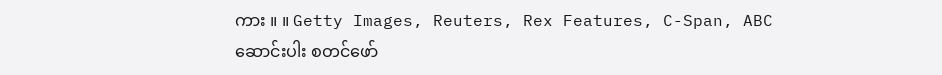ကား ။ ။ Getty Images, Reuters, Rex Features, C-Span, ABC
ဆောင်းပါး စတင်ဖော်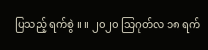ပြသည့် ရက်စွဲ ။ ။ ၂၀၂၀ သြဂုတ်လ ၁၈ ရက်